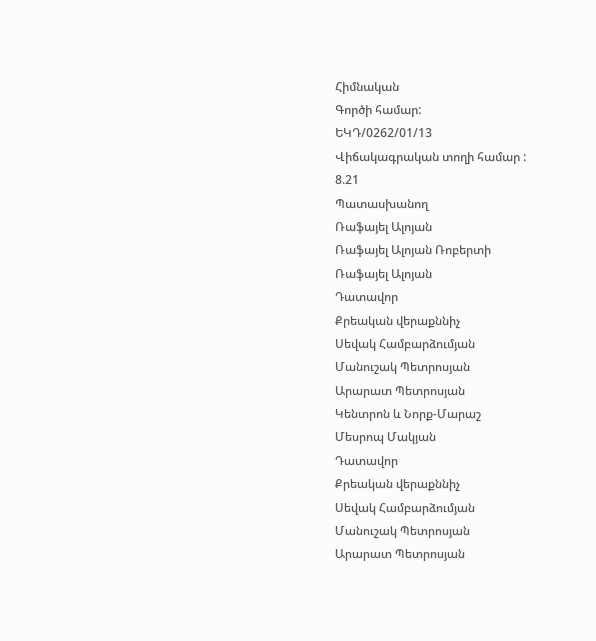Հիմնական
Գործի համար:
ԵԿԴ/0262/01/13
Վիճակագրական տողի համար :
8.21
Պատասխանող
Ռաֆայել Ալոյան
Ռաֆայել Ալոյան Ռոբերտի
Ռաֆայել Ալոյան
Դատավոր
Քրեական վերաքննիչ
Սեվակ Համբարձումյան
Մանուշակ Պետրոսյան
Արարատ Պետրոսյան
Կենտրոն և Նորք-Մարաշ
Մեսրոպ Մակյան
Դատավոր
Քրեական վերաքննիչ
Սեվակ Համբարձումյան
Մանուշակ Պետրոսյան
Արարատ Պետրոսյան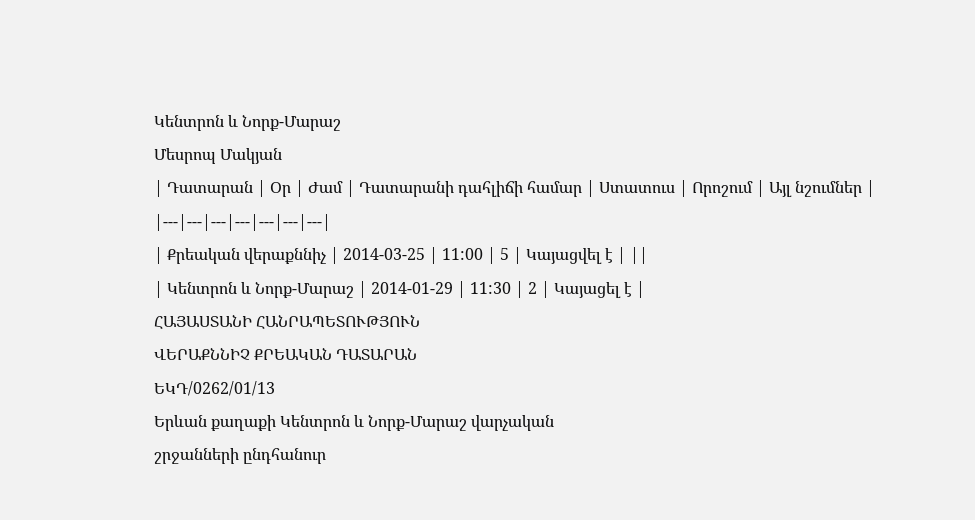Կենտրոն և Նորք-Մարաշ
Մեսրոպ Մակյան
| Դատարան | Օր | Ժամ | Դատարանի դահլիճի համար | Ստատուս | Որոշում | Այլ նշումներ |
|---|---|---|---|---|---|---|
| Քրեական վերաքննիչ | 2014-03-25 | 11:00 | 5 | Կայացվել է | ||
| Կենտրոն և Նորք-Մարաշ | 2014-01-29 | 11:30 | 2 | Կայացել է |
ՀԱՅԱՍՏԱՆԻ ՀԱՆՐԱՊԵՏՈՒԹՅՈՒՆ
ՎԵՐԱՔՆՆԻՉ ՔՐԵԱԿԱՆ ԴԱՏԱՐԱՆ
ԵԿԴ/0262/01/13
Երևան քաղաքի Կենտրոն և Նորք-Մարաշ վարչական
շրջանների ընդհանուր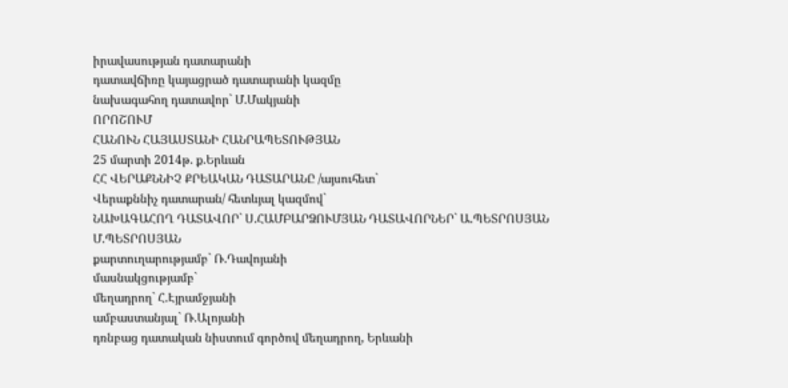իրավասության դատարանի
դատավճիռը կայացրած դատարանի կազմը
նախագահող դատավոր` Մ.Մակյանի
ՈՐՈՇՈՒՄ
ՀԱՆՈՒՆ ՀԱՅԱՍՏԱՆԻ ՀԱՆՐԱՊԵՏՈՒԹՅԱՆ
25 մարտի 2014թ. ք.Երևան
ՀՀ ՎԵՐԱՔՆՆԻՉ ՔՐԵԱԿԱՆ ԴԱՏԱՐԱՆԸ /այսուհետ`
Վերաքննիչ դատարան/ հետևյալ կազմով`
ՆԱԽԱԳԱՀՈՂ ԴԱՏԱՎՈՐ` Ս.ՀԱՄԲԱՐՁՈՒՄՅԱՆ ԴԱՏԱՎՈՐՆԵՐ` Ա.ՊԵՏՐՈՍՅԱՆ
Մ.ՊԵՏՐՈՍՅԱՆ
քարտուղարությամբ` Ռ.Դավոյանի
մասնակցությամբ`
մեղադրող` Հ.Էյրամջյանի
ամբաստանյալ` Ռ.Ալոյանի
դռնբաց դատական նիստում գործով մեղադրող, Երևանի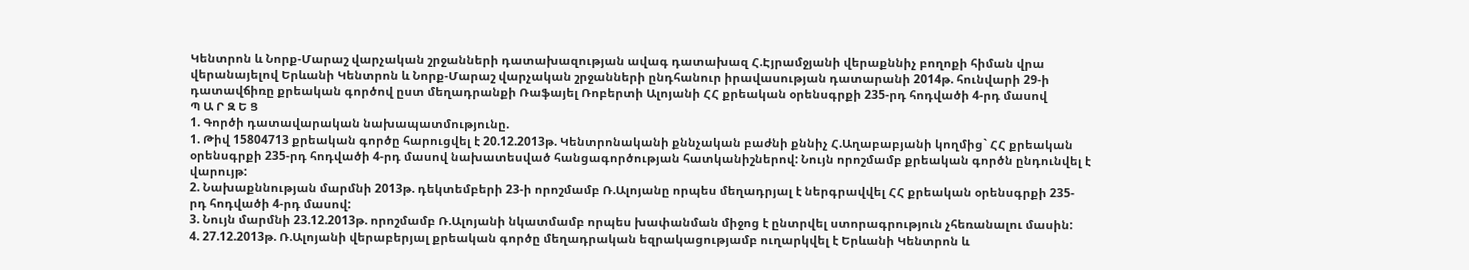Կենտրոն և Նորք-Մարաշ վարչական շրջանների դատախազության ավագ դատախազ Հ.Էյրամջյանի վերաքննիչ բողոքի հիման վրա վերանայելով Երևանի Կենտրոն և Նորք-Մարաշ վարչական շրջանների ընդհանուր իրավասության դատարանի 2014թ. հունվարի 29-ի դատավճիռը քրեական գործով ըստ մեղադրանքի Ռաֆայել Ռոբերտի Ալոյանի ՀՀ քրեական օրենսգրքի 235-րդ հոդվածի 4-րդ մասով
Պ Ա Ր Զ Ե Ց
1. Գործի դատավարական նախապատմությունը.
1. Թիվ 15804713 քրեական գործը հարուցվել է 20.12.2013թ. Կենտրոնականի քննչական բաժնի քննիչ Հ.Աղաբաբյանի կողմից` ՀՀ քրեական օրենսգրքի 235-րդ հոդվածի 4-րդ մասով նախատեսված հանցագործության հատկանիշներով: Նույն որոշմամբ քրեական գործն ընդունվել է վարույթ:
2. Նախաքննության մարմնի 2013թ. դեկտեմբերի 23-ի որոշմամբ Ռ.Ալոյանը որպես մեղադրյալ է ներգրավվել ՀՀ քրեական օրենսգրքի 235-րդ հոդվածի 4-րդ մասով:
3. Նույն մարմնի 23.12.2013թ. որոշմամբ Ռ.Ալոյանի նկատմամբ որպես խափանման միջոց է ընտրվել ստորագրություն չհեռանալու մասին:
4. 27.12.2013թ. Ռ.Ալոյանի վերաբերյալ քրեական գործը մեղադրական եզրակացությամբ ուղարկվել է Երևանի Կենտրոն և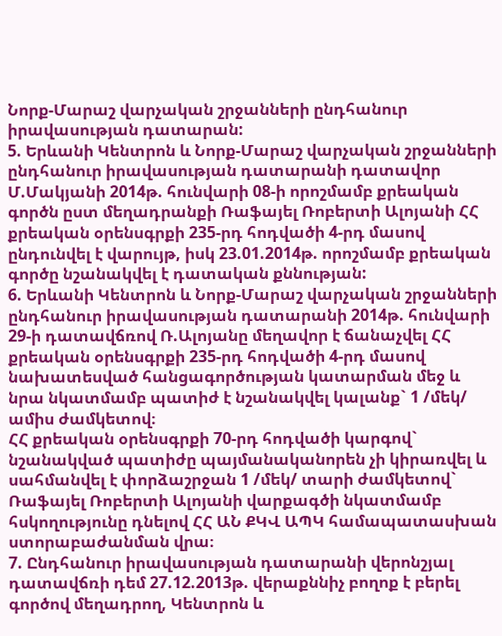Նորք-Մարաշ վարչական շրջանների ընդհանուր իրավասության դատարան:
5. Երևանի Կենտրոն և Նորք-Մարաշ վարչական շրջանների ընդհանուր իրավասության դատարանի դատավոր Մ.Մակյանի 2014թ. հունվարի 08-ի որոշմամբ քրեական գործն ըստ մեղադրանքի Ռաֆայել Ռոբերտի Ալոյանի ՀՀ քրեական օրենսգրքի 235-րդ հոդվածի 4-րդ մասով ընդունվել է վարույթ, իսկ 23.01.2014թ. որոշմամբ քրեական գործը նշանակվել է դատական քննության:
6. Երևանի Կենտրոն և Նորք-Մարաշ վարչական շրջանների ընդհանուր իրավասության դատարանի 2014թ. հունվարի 29-ի դատավճռով Ռ.Ալոյանը մեղավոր է ճանաչվել ՀՀ քրեական օրենսգրքի 235-րդ հոդվածի 4-րդ մասով նախատեսված հանցագործության կատարման մեջ և նրա նկատմամբ պատիժ է նշանակվել կալանք` 1 /մեկ/ ամիս ժամկետով։
ՀՀ քրեական օրենսգրքի 70-րդ հոդվածի կարգով` նշանակված պատիժը պայմանականորեն չի կիրառվել և սահմանվել է փորձաշրջան 1 /մեկ/ տարի ժամկետով` Ռաֆայել Ռոբերտի Ալոյանի վարքագծի նկատմամբ հսկողությունը դնելով ՀՀ ԱՆ ՔԿՎ ԱՊԿ համապատասխան ստորաբաժանման վրա։
7. Ընդհանուր իրավասության դատարանի վերոնշյալ դատավճռի դեմ 27.12.2013թ. վերաքննիչ բողոք է բերել գործով մեղադրող, Կենտրոն և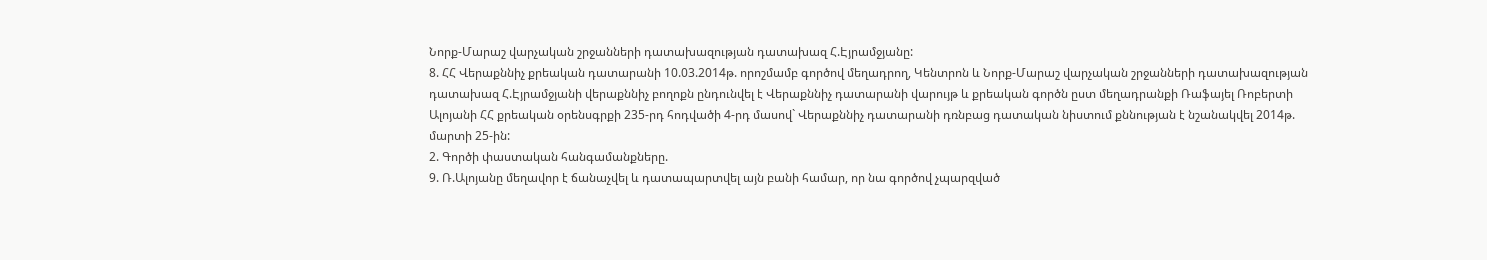Նորք-Մարաշ վարչական շրջանների դատախազության դատախազ Հ.Էյրամջյանը:
8. ՀՀ Վերաքննիչ քրեական դատարանի 10.03.2014թ. որոշմամբ գործով մեղադրող, Կենտրոն և Նորք-Մարաշ վարչական շրջանների դատախազության դատախազ Հ.Էյրամջյանի վերաքննիչ բողոքն ընդունվել է Վերաքննիչ դատարանի վարույթ և քրեական գործն ըստ մեղադրանքի Ռաֆայել Ռոբերտի Ալոյանի ՀՀ քրեական օրենսգրքի 235-րդ հոդվածի 4-րդ մասով` Վերաքննիչ դատարանի դռնբաց դատական նիստում քննության է նշանակվել 2014թ. մարտի 25-ին:
2. Գործի փաստական հանգամանքները.
9. Ռ.Ալոյանը մեղավոր է ճանաչվել և դատապարտվել այն բանի համար, որ նա գործով չպարզված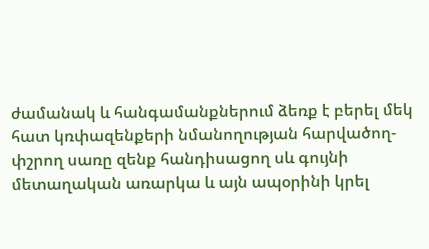ժամանակ և հանգամանքներում ձեռք է բերել մեկ հատ կռփազենքերի նմանողության հարվածող-փշրող սառը զենք հանդիսացող սև գույնի մետաղական առարկա և այն ապօրինի կրել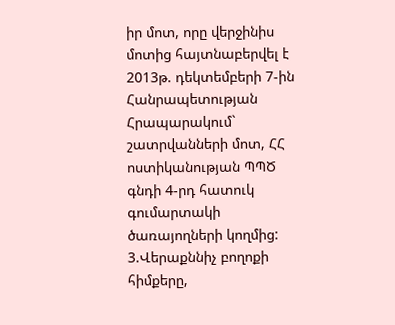իր մոտ, որը վերջինիս մոտից հայտնաբերվել է 2013թ. դեկտեմբերի 7-ին Հանրապետության Հրապարակում` շատրվանների մոտ, ՀՀ ոստիկանության ՊՊԾ գնդի 4-րդ հատուկ գումարտակի ծառայողների կողմից:
3.Վերաքննիչ բողոքի հիմքերը,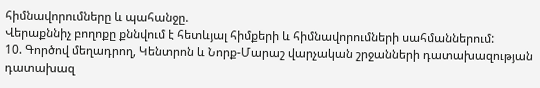հիմնավորումները և պահանջը.
Վերաքննիչ բողոքը քննվում է հետևյալ հիմքերի և հիմնավորումների սահմաններում:
10. Գործով մեղադրող, Կենտրոն և Նորք-Մարաշ վարչական շրջանների դատախազության դատախազ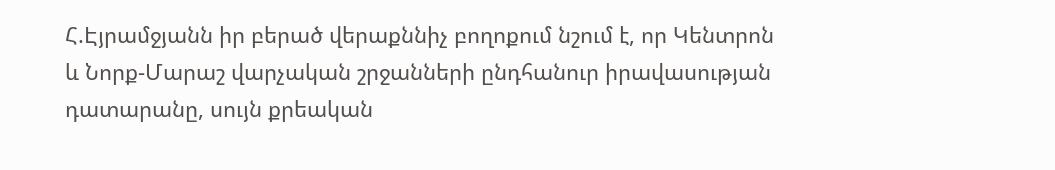Հ.Էյրամջյանն իր բերած վերաքննիչ բողոքում նշում է, որ Կենտրոն և Նորք-Մարաշ վարչական շրջանների ընդհանուր իրավասության դատարանը, սույն քրեական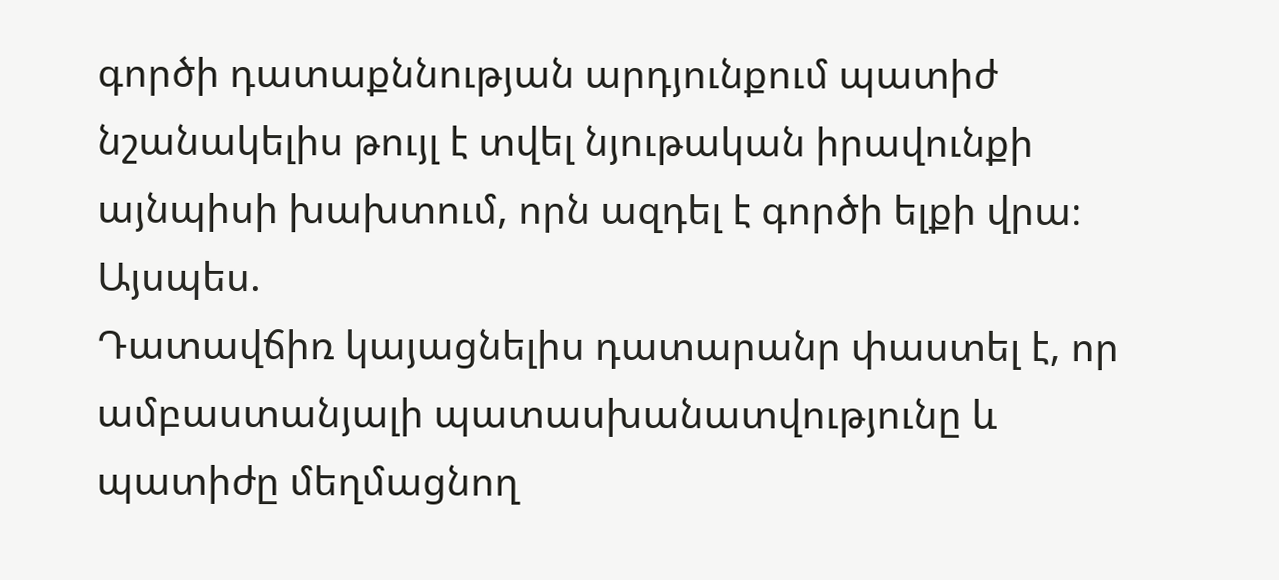գործի դատաքննության արդյունքում պատիժ նշանակելիս թույլ է տվել նյութական իրավունքի այնպիսի խախտում, որն ազդել է գործի ելքի վրա։
Այսպես.
Դատավճիռ կայացնելիս դատարանր փաստել է, որ ամբաստանյալի պատասխանատվությունը և պատիժը մեղմացնող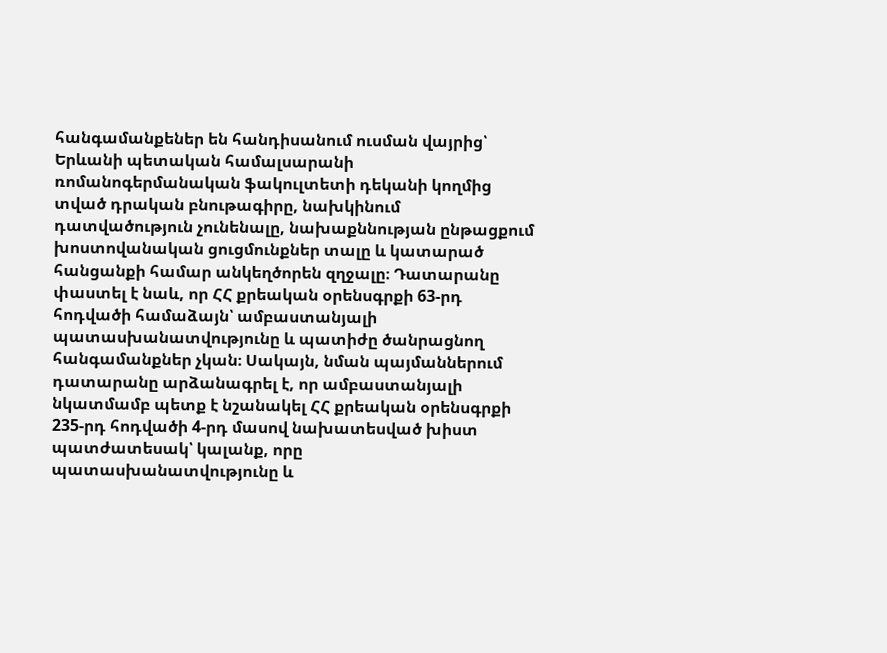հանգամանքեներ են հանդիսանում ուսման վայրից՝ Երևանի պետական համալսարանի ռոմանոգերմանական ֆակուլտետի դեկանի կողմից տված դրական բնութագիրը, նախկինում դատվածություն չունենալը, նախաքննության ընթացքում խոստովանական ցուցմունքներ տալը և կատարած հանցանքի համար անկեղծորեն զղջալը։ Դատարանը փաստել է նաև, որ ՀՀ քրեական օրենսգրքի 63-րդ հոդվածի համաձայն՝ ամբաստանյալի պատասխանատվությունը և պատիժը ծանրացնող հանգամանքներ չկան։ Սակայն, նման պայմաններում դատարանը արձանագրել է, որ ամբաստանյալի նկատմամբ պետք է նշանակել ՀՀ քրեական օրենսգրքի 235-րդ հոդվածի 4-րդ մասով նախատեսված խիստ պատժատեսակ՝ կալանք, որը պատասխանատվությունը և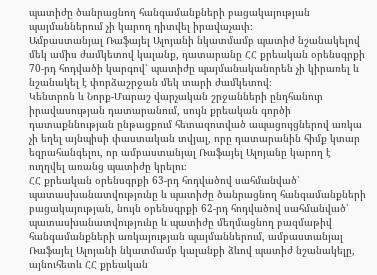պատիժը ծանրացնող հանգամանքների բացակայության պայմաններում չի կարող դիտվել իրավաչափ։
Ամբաստանյալ Ռաֆայել Ալոյանի նկատմամբ պատիժ նշանակելով մեկ ամիս ժամկետով կալանք, դատարանը ՀՀ քրեական օրենսգրքի 70-րդ հոդվածի կարգով՝ պատիժը պայմանականորեն չի կիրառել և նշանակել է փորձաշրջան մեկ տարի ժամկետով։
Կենտրոն և Նորք-Մարաշ վարչական շրջանների ընդհանուր իրավասության դատարանում, սույն քրեական գործի դատաքննության ընթացքում հետազոտված ապացույցներով առկա չի եղել այնպիսի փաստական տվյալ, որը դատարանին հիմք կտար եզրահանգելու, որ ամբաստանյալ Ռաֆայել Ալոյանը կարող է ուղղվել առանց պատիժը կրելու։
ՀՀ քրեական օրենսգրքի 63-րդ հոդվածով սահմանված՝ պատասխանատվությունը և պատիժը ծանրացնող հանգամանքների բացակայության, նույն օրենսգրքի 62-րդ հոդվածով սահմանված՝ պատասխանատվությունը և պատիժը մեղմացնող բազմաթիվ հանգամանքների առկայության պայմաններում, ամբաստանյալ Ռաֆայել Ալոյանի նկատմամբ կալանքի ձևով պատիժ նշանակելը, այնուհետև ՀՀ քրեական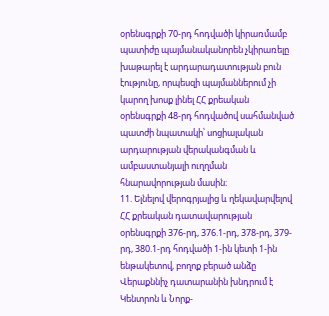օրենսգրքի 70-րդ հոդվածի կիրառմամբ պատիժը պայմանականորեն չկիրառելը խաթարել է արդարադատության բուն էությունը, որպեսզի պայմաններում չի կարող խոսք լինել ՀՀ քրեական օրենսգրքի 48-րդ հոդվածով սահմանված պատժի նպատակի՝ սոցիալական արդարության վերականգման և ամբաստանյալի ուղղման հնարավորության մասին։
11. Ելնելով վերոգրյալից և ղեկավարվելով ՀՀ քրեական դատավարության օրենսգրքի 376-րդ, 376.1-րդ, 378-րդ, 379-րդ, 380.1-րդ հոդվածի 1-ին կետի 1-ին ենթակետով, բողոք բերած անձը Վերաքննիչ դատարանին խնդրում է Կենտրոն և Նորք-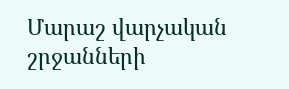Մարաշ վարչական շրջանների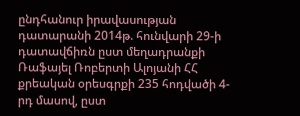ընդհանուր իրավասության դատարանի 2014թ. հունվարի 29-ի դատավճիռն ըստ մեղադրանքի Ռաֆայել Ռոբերտի Ալոյանի ՀՀ քրեական օրեսգրքի 235 հոդվածի 4-րդ մասով, ըստ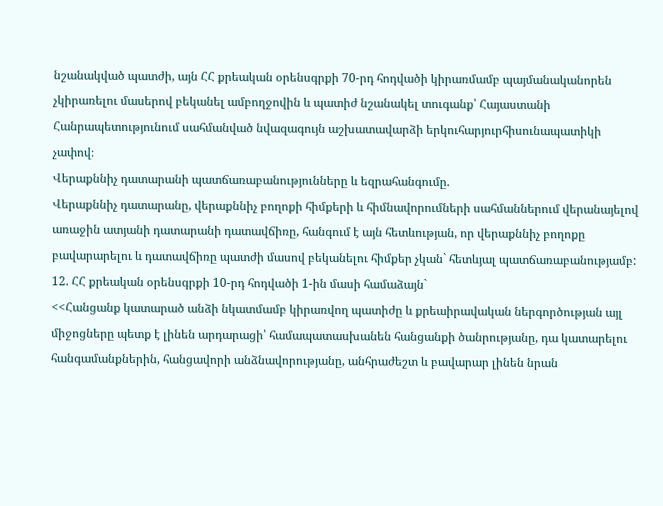նշանակված պատժի, այն ՀՀ քրեական օրենսգրքի 70-րդ հոդվածի կիրառմամբ պայմանականորեն չկիրառելու մասերով բեկանել ամբողջովին և պատիժ նշանակել տուգանք՝ Հայաստանի Հանրապետությունում սահմանված նվազագույն աշխատավարձի երկուհարյուրհիսունապատիկի չափով։
Վերաքննիչ դատարանի պատճառաբանությունները և եզրահանգումը.
Վերաքննիչ դատարանը, վերաքննիչ բողոքի հիմքերի և հիմնավորումների սահմաններում վերանայելով առաջին ատյանի դատարանի դատավճիռը, հանգում է այն հետևության, որ վերաքննիչ բողոքը բավարարելու և դատավճիռը պատժի մասով բեկանելու հիմքեր չկան` հետևյալ պատճառաբանությամբ:
12. ՀՀ քրեական օրենսգրքի 10-րդ հոդվածի 1-ին մասի համաձայն`
<<Հանցանք կատարած անձի նկատմամբ կիրառվող պատիժը և քրեաիրավական ներգործության այլ միջոցները պետք է լինեն արդարացի՝ համապատասխանեն հանցանքի ծանրությանը, դա կատարելու հանգամանքներին, հանցավորի անձնավորությանը, անհրաժեշտ և բավարար լինեն նրան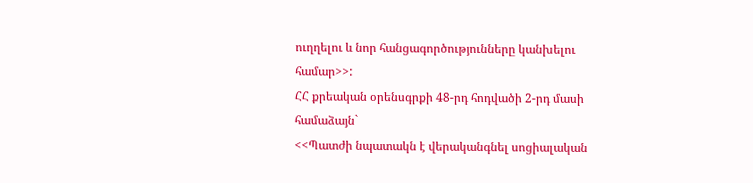ուղղելու և նոր հանցագործությունները կանխելու համար>>:
ՀՀ քրեական օրենսգրքի 48-րդ հոդվածի 2-րդ մասի համաձայն`
<<Պատժի նպատակն է վերականգնել սոցիալական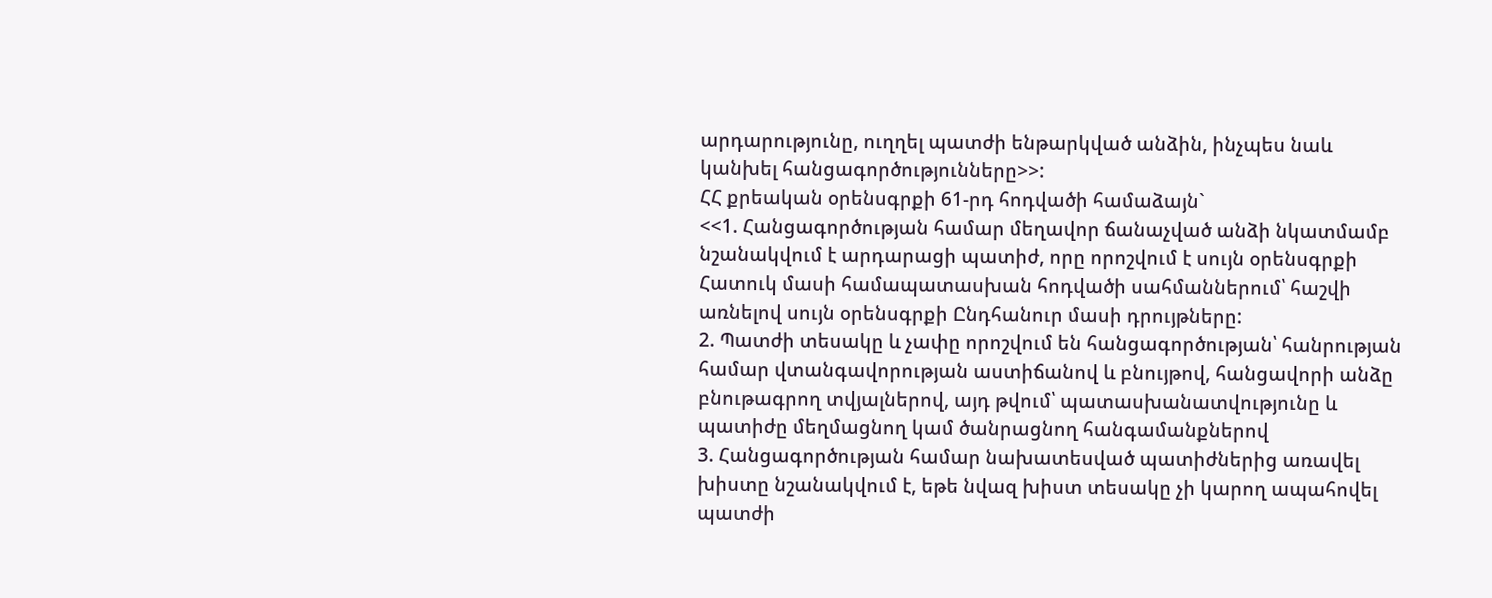արդարությունը, ուղղել պատժի ենթարկված անձին, ինչպես նաև կանխել հանցագործությունները>>:
ՀՀ քրեական օրենսգրքի 61-րդ հոդվածի համաձայն`
<<1. Հանցագործության համար մեղավոր ճանաչված անձի նկատմամբ նշանակվում է արդարացի պատիժ, որը որոշվում է սույն օրենսգրքի Հատուկ մասի համապատասխան հոդվածի սահմաններում՝ հաշվի առնելով սույն օրենսգրքի Ընդհանուր մասի դրույթները:
2. Պատժի տեսակը և չափը որոշվում են հանցագործության՝ հանրության համար վտանգավորության աստիճանով և բնույթով, հանցավորի անձը բնութագրող տվյալներով, այդ թվում՝ պատասխանատվությունը և պատիժը մեղմացնող կամ ծանրացնող հանգամանքներով
3. Հանցագործության համար նախատեսված պատիժներից առավել խիստը նշանակվում է, եթե նվազ խիստ տեսակը չի կարող ապահովել պատժի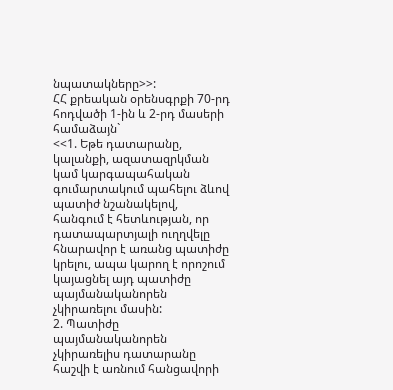նպատակները>>:
ՀՀ քրեական օրենսգրքի 70-րդ հոդվածի 1-ին և 2-րդ մասերի համաձայն`
<<1. Եթե դատարանը, կալանքի, ազատազրկման կամ կարգապահական գումարտակում պահելու ձևով պատիժ նշանակելով, հանգում է հետևության, որ դատապարտյալի ուղղվելը հնարավոր է առանց պատիժը կրելու, ապա կարող է որոշում կայացնել այդ պատիժը պայմանականորեն չկիրառելու մասին:
2. Պատիժը պայմանականորեն չկիրառելիս դատարանը հաշվի է առնում հանցավորի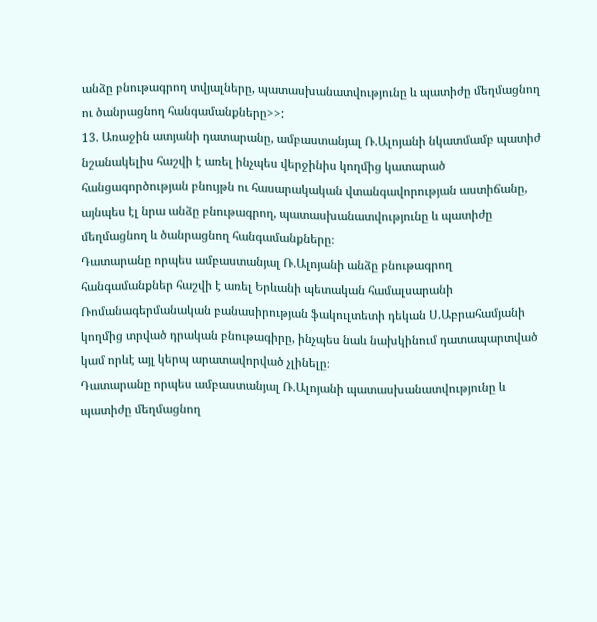անձը բնութագրող տվյալները, պատասխանատվությունը և պատիժը մեղմացնող ու ծանրացնող հանգամանքները>>:
13. Առաջին ատյանի դատարանը, ամբաստանյալ Ռ.Ալոյանի նկատմամբ պատիժ նշանակելիս հաշվի է առել ինչպես վերջինիս կողմից կատարած հանցագործության բնույթն ու հասարակական վտանգավորության աստիճանը, այնպես էլ նրա անձը բնութագրող, պատասխանատվությունը և պատիժը մեղմացնող և ծանրացնող հանգամանքները։
Դատարանը որպես ամբաստանյալ Ռ.Ալոյանի անձը բնութագրող հանգամանքներ հաշվի է առել Երևանի պետական համալսարանի Ռոմանագերմանական բանասիրության ֆակուլտետի դեկան Ս.Աբրահամյանի կողմից տրված դրական բնութագիրը, ինչպես նաև նախկինում դատապարտված կամ որևէ այլ կերպ արատավորված չլինելը։
Դատարանը որպես ամբաստանյալ Ռ.Ալոյանի պատասխանատվությունը և պատիժը մեղմացնող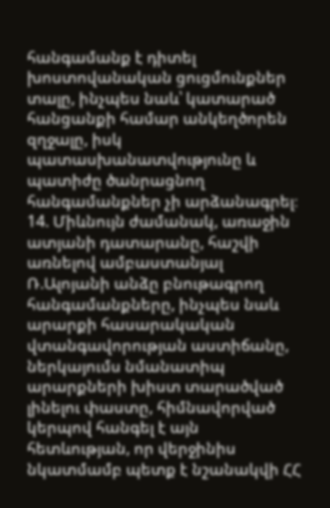հանգամանք է դիտել խոստովանական ցուցմունքներ տալը, ինչպես նաև՝ կատարած հանցանքի համար անկեղծորեն զղջալը, իսկ պատասխանատվությունը և պատիժը ծանրացնող հանգամանքներ չի արձանագրել։
14. Միևնույն ժամանակ, առաջին ատյանի դատարանը, հաշվի առնելով ամբաստանյալ Ռ.Ալոյանի անձը բնութագրող հանգամանքները, ինչպես նաև արարքի հասարակական վտանգավորության աստիճանը, ներկայումս նմանատիպ արարքների խիստ տարածված լինելու փաստը, հիմնավորված կերպով հանգել է այն հետևության, որ վերջինիս նկատմամբ պետք է նշանակվի ՀՀ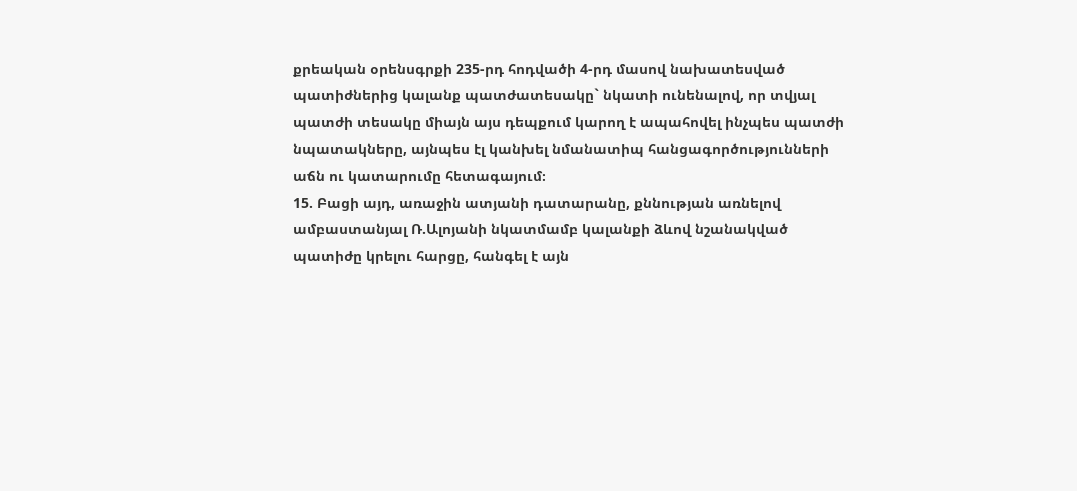քրեական օրենսգրքի 235-րդ հոդվածի 4-րդ մասով նախատեսված պատիժներից կալանք պատժատեսակը` նկատի ունենալով, որ տվյալ պատժի տեսակը միայն այս դեպքում կարող է ապահովել ինչպես պատժի նպատակները, այնպես էլ կանխել նմանատիպ հանցագործությունների աճն ու կատարումը հետագայում։
15. Բացի այդ, առաջին ատյանի դատարանը, քննության առնելով ամբաստանյալ Ռ.Ալոյանի նկատմամբ կալանքի ձևով նշանակված պատիժը կրելու հարցը, հանգել է այն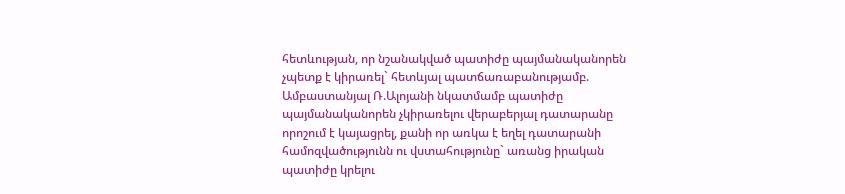հետևության, որ նշանակված պատիժը պայմանականորեն չպետք է կիրառել` հետևյալ պատճառաբանությամբ.
Ամբաստանյալ Ռ.Ալոյանի նկատմամբ պատիժը պայմանականորեն չկիրառելու վերաբերյալ դատարանը որոշում է կայացրել, քանի որ առկա է եղել դատարանի համոզվածությունն ու վստահությունը` առանց իրական պատիժը կրելու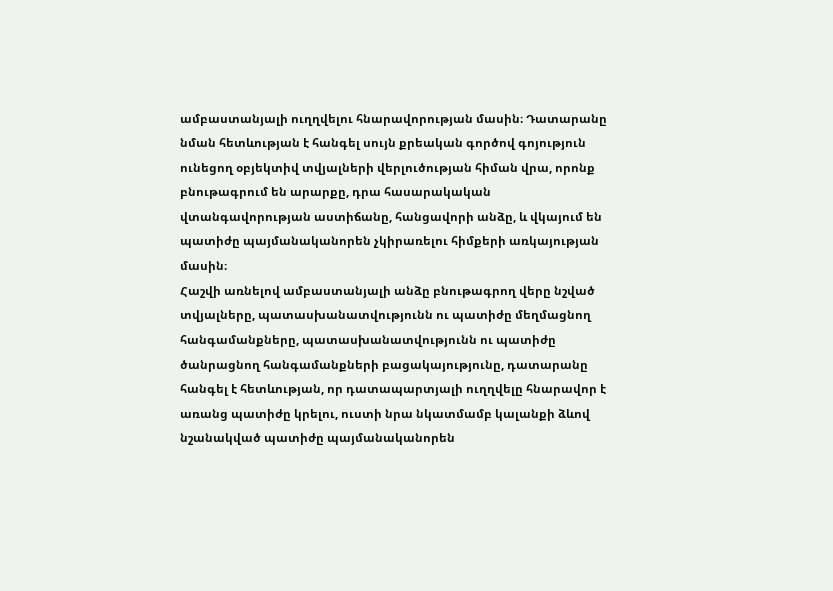ամբաստանյալի ուղղվելու հնարավորության մասին։ Դատարանը նման հետևության է հանգել սույն քրեական գործով գոյություն ունեցող օբյեկտիվ տվյալների վերլուծության հիման վրա, որոնք բնութագրում են արարքը, դրա հասարակական վտանգավորության աստիճանը, հանցավորի անձը, և վկայում են պատիժը պայմանականորեն չկիրառելու հիմքերի առկայության մասին։
Հաշվի առնելով ամբաստանյալի անձը բնութագրող վերը նշված տվյալները, պատասխանատվությունն ու պատիժը մեղմացնող հանգամանքները, պատասխանատվությունն ու պատիժը ծանրացնող հանգամանքների բացակայությունը, դատարանը հանգել է հետևության, որ դատապարտյալի ուղղվելը հնարավոր է առանց պատիժը կրելու, ուստի նրա նկատմամբ կալանքի ձևով նշանակված պատիժը պայմանականորեն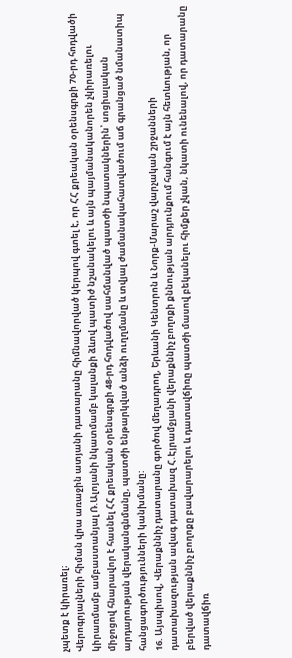չպետք է կիրառել։
Վերոգրյալների հիման վրա առաջին ատյանի դատարանը հիմնավորված կերպով գտել է, որ ՀՀ քրեական օրենսգրքի 70-րդ հոդվածի կիրառմամբ ամբաստանյալ Ռ.Ալոյանի նկատմամբ կալանքի ձևով պատիժ նշանակելու և այն պայմանականորեն չկիրառելու միջոցով հնարավոր է հասնել ՀՀ քրեական օրենսգրքի 48-րդ հոդվածով սահմանված պատժի նպատակներին՝ սոցիալական արդարության վերականգնմանը, պատժի ենթարկված անձի ուղղմանը և տվյալ ժամանակահատվածում աճ գրանցած նմանատիպ հանցագործությունների կանխմանը:
16. Այսպիսով, Վերաքննիչ դատարանը գործով մեղադրող, Երևանի Կենտրոն և Նորք-Մարաշ վարչական շրջանների դատախազության ավագ դատախազ Հ.Էյրամջյանի վերաքննիչ բողոքի քննության արդյունքում հանգում է այն հետևության, որ բերված վերաքննիչ բողոքը բավարարելու և դատավճիռը պատժի մասով բեկանելու հիմքեր չկան, նկատի ունենալով, որ դատարանը դատավճիռ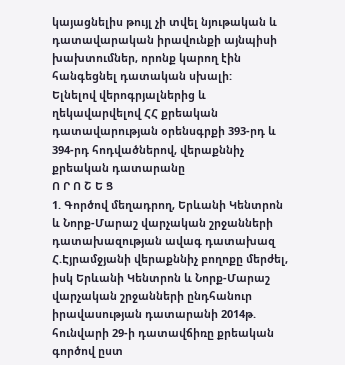կայացնելիս թույլ չի տվել նյութական և դատավարական իրավունքի այնպիսի խախտումներ, որոնք կարող էին հանգեցնել դատական սխալի:
Ելնելով վերոգրյալներից և ղեկավարվելով ՀՀ քրեական դատավարության օրենսգրքի 393-րդ և 394-րդ հոդվածներով, վերաքննիչ քրեական դատարանը
Ո Ր Ո Շ Ե Ց
1. Գործով մեղադրող, Երևանի Կենտրոն և Նորք-Մարաշ վարչական շրջանների դատախազության ավագ դատախազ Հ.Էյրամջյանի վերաքննիչ բողոքը մերժել, իսկ Երևանի Կենտրոն և Նորք-Մարաշ վարչական շրջանների ընդհանուր իրավասության դատարանի 2014թ. հունվարի 29-ի դատավճիռը քրեական գործով ըստ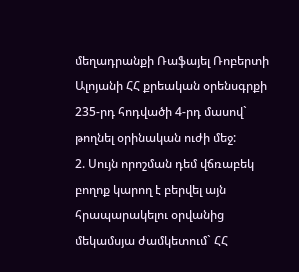մեղադրանքի Ռաֆայել Ռոբերտի Ալոյանի ՀՀ քրեական օրենսգրքի 235-րդ հոդվածի 4-րդ մասով` թողնել օրինական ուժի մեջ:
2. Սույն որոշման դեմ վճռաբեկ բողոք կարող է բերվել այն հրապարակելու օրվանից մեկամսյա ժամկետում` ՀՀ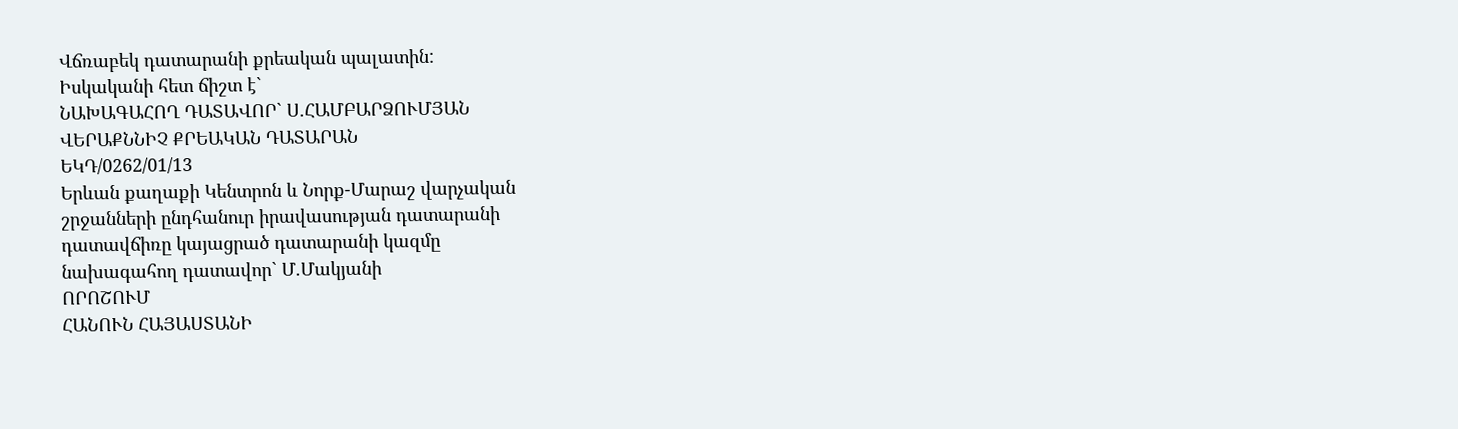Վճռաբեկ դատարանի քրեական պալատին:
Իսկականի հետ ճիշտ է`
ՆԱԽԱԳԱՀՈՂ ԴԱՏԱՎՈՐ` Ս.ՀԱՄԲԱՐՁՈՒՄՅԱՆ
ՎԵՐԱՔՆՆԻՉ ՔՐԵԱԿԱՆ ԴԱՏԱՐԱՆ
ԵԿԴ/0262/01/13
Երևան քաղաքի Կենտրոն և Նորք-Մարաշ վարչական
շրջանների ընդհանուր իրավասության դատարանի
դատավճիռը կայացրած դատարանի կազմը
նախագահող դատավոր` Մ.Մակյանի
ՈՐՈՇՈՒՄ
ՀԱՆՈՒՆ ՀԱՅԱՍՏԱՆԻ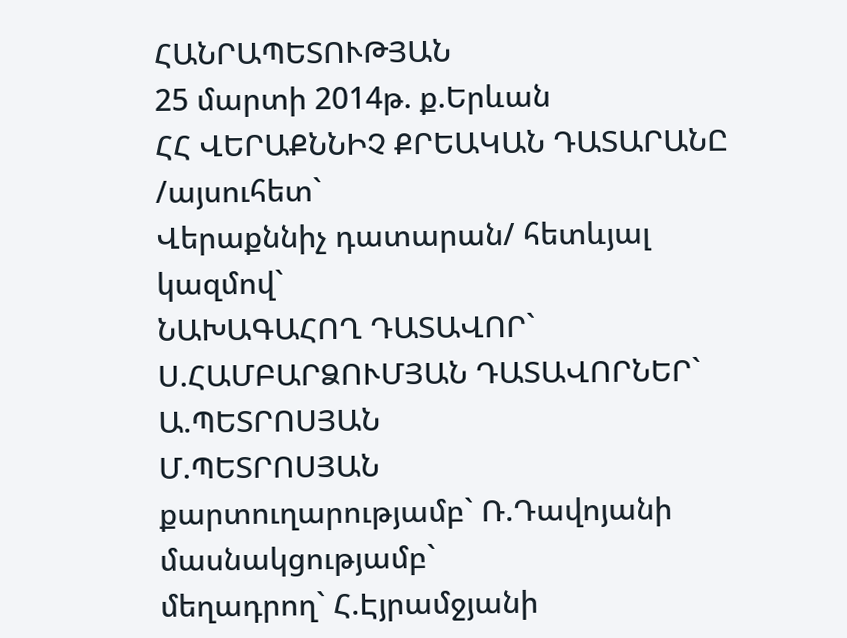ՀԱՆՐԱՊԵՏՈՒԹՅԱՆ
25 մարտի 2014թ. ք.Երևան
ՀՀ ՎԵՐԱՔՆՆԻՉ ՔՐԵԱԿԱՆ ԴԱՏԱՐԱՆԸ /այսուհետ`
Վերաքննիչ դատարան/ հետևյալ կազմով`
ՆԱԽԱԳԱՀՈՂ ԴԱՏԱՎՈՐ` Ս.ՀԱՄԲԱՐՁՈՒՄՅԱՆ ԴԱՏԱՎՈՐՆԵՐ` Ա.ՊԵՏՐՈՍՅԱՆ
Մ.ՊԵՏՐՈՍՅԱՆ
քարտուղարությամբ` Ռ.Դավոյանի
մասնակցությամբ`
մեղադրող` Հ.Էյրամջյանի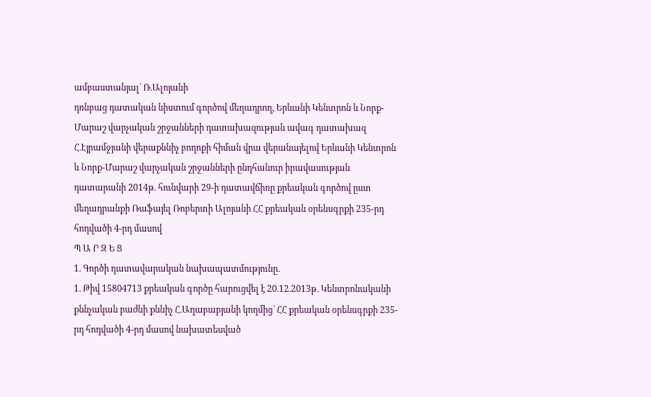ամբաստանյալ` Ռ.Ալոյանի
դռնբաց դատական նիստում գործով մեղադրող, Երևանի Կենտրոն և Նորք-Մարաշ վարչական շրջանների դատախազության ավագ դատախազ Հ.Էյրամջյանի վերաքննիչ բողոքի հիման վրա վերանայելով Երևանի Կենտրոն և Նորք-Մարաշ վարչական շրջանների ընդհանուր իրավասության դատարանի 2014թ. հունվարի 29-ի դատավճիռը քրեական գործով ըստ մեղադրանքի Ռաֆայել Ռոբերտի Ալոյանի ՀՀ քրեական օրենսգրքի 235-րդ հոդվածի 4-րդ մասով
Պ Ա Ր Զ Ե Ց
1. Գործի դատավարական նախապատմությունը.
1. Թիվ 15804713 քրեական գործը հարուցվել է 20.12.2013թ. Կենտրոնականի քննչական բաժնի քննիչ Հ.Աղաբաբյանի կողմից` ՀՀ քրեական օրենսգրքի 235-րդ հոդվածի 4-րդ մասով նախատեսված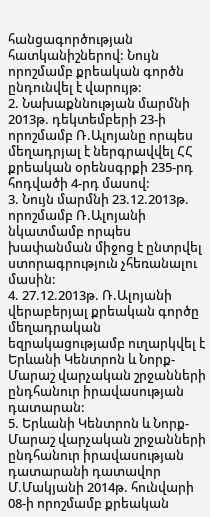հանցագործության հատկանիշներով: Նույն որոշմամբ քրեական գործն ընդունվել է վարույթ:
2. Նախաքննության մարմնի 2013թ. դեկտեմբերի 23-ի որոշմամբ Ռ.Ալոյանը որպես մեղադրյալ է ներգրավվել ՀՀ քրեական օրենսգրքի 235-րդ հոդվածի 4-րդ մասով:
3. Նույն մարմնի 23.12.2013թ. որոշմամբ Ռ.Ալոյանի նկատմամբ որպես խափանման միջոց է ընտրվել ստորագրություն չհեռանալու մասին:
4. 27.12.2013թ. Ռ.Ալոյանի վերաբերյալ քրեական գործը մեղադրական եզրակացությամբ ուղարկվել է Երևանի Կենտրոն և Նորք-Մարաշ վարչական շրջանների ընդհանուր իրավասության դատարան:
5. Երևանի Կենտրոն և Նորք-Մարաշ վարչական շրջանների ընդհանուր իրավասության դատարանի դատավոր Մ.Մակյանի 2014թ. հունվարի 08-ի որոշմամբ քրեական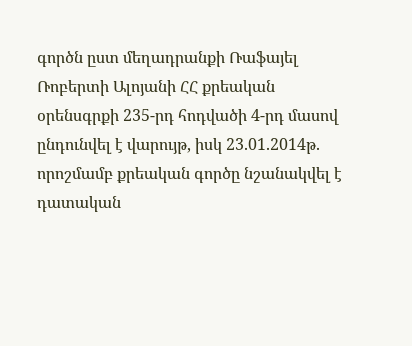գործն ըստ մեղադրանքի Ռաֆայել Ռոբերտի Ալոյանի ՀՀ քրեական օրենսգրքի 235-րդ հոդվածի 4-րդ մասով ընդունվել է վարույթ, իսկ 23.01.2014թ. որոշմամբ քրեական գործը նշանակվել է դատական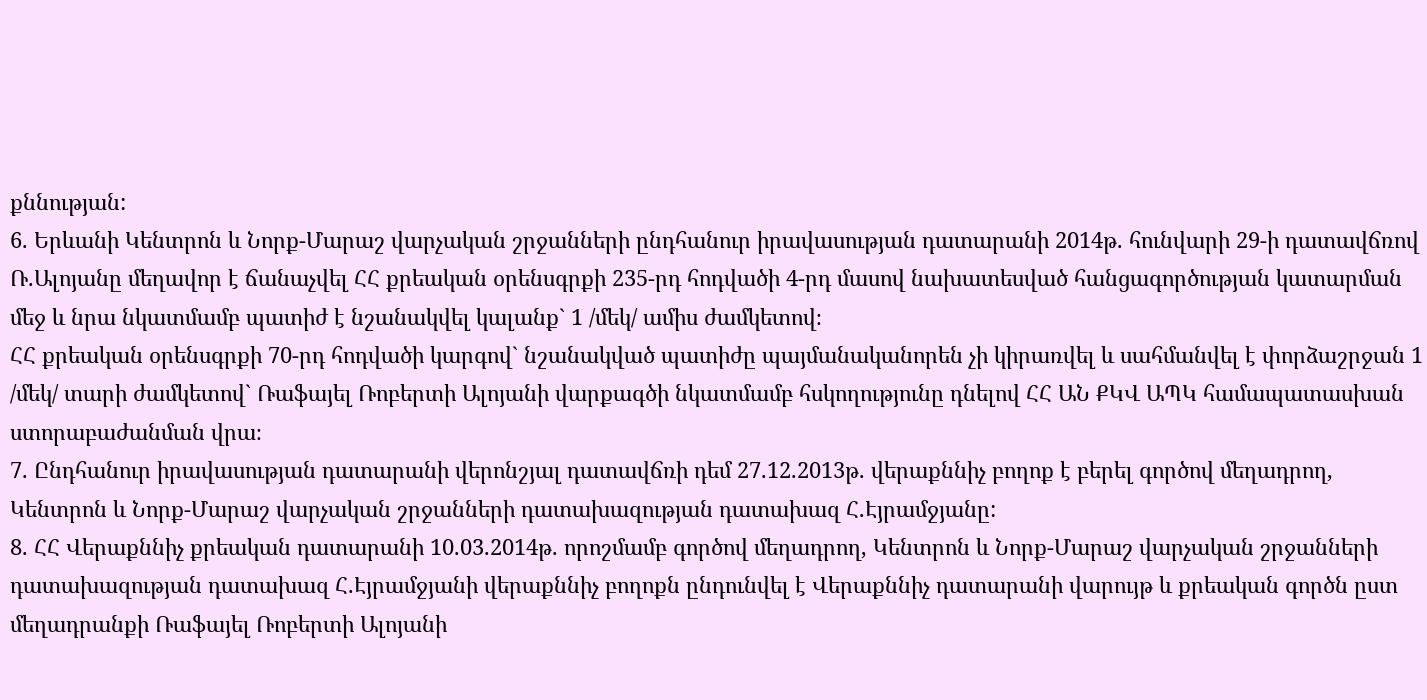քննության:
6. Երևանի Կենտրոն և Նորք-Մարաշ վարչական շրջանների ընդհանուր իրավասության դատարանի 2014թ. հունվարի 29-ի դատավճռով Ռ.Ալոյանը մեղավոր է ճանաչվել ՀՀ քրեական օրենսգրքի 235-րդ հոդվածի 4-րդ մասով նախատեսված հանցագործության կատարման մեջ և նրա նկատմամբ պատիժ է նշանակվել կալանք` 1 /մեկ/ ամիս ժամկետով։
ՀՀ քրեական օրենսգրքի 70-րդ հոդվածի կարգով` նշանակված պատիժը պայմանականորեն չի կիրառվել և սահմանվել է փորձաշրջան 1 /մեկ/ տարի ժամկետով` Ռաֆայել Ռոբերտի Ալոյանի վարքագծի նկատմամբ հսկողությունը դնելով ՀՀ ԱՆ ՔԿՎ ԱՊԿ համապատասխան ստորաբաժանման վրա։
7. Ընդհանուր իրավասության դատարանի վերոնշյալ դատավճռի դեմ 27.12.2013թ. վերաքննիչ բողոք է բերել գործով մեղադրող, Կենտրոն և Նորք-Մարաշ վարչական շրջանների դատախազության դատախազ Հ.Էյրամջյանը:
8. ՀՀ Վերաքննիչ քրեական դատարանի 10.03.2014թ. որոշմամբ գործով մեղադրող, Կենտրոն և Նորք-Մարաշ վարչական շրջանների դատախազության դատախազ Հ.Էյրամջյանի վերաքննիչ բողոքն ընդունվել է Վերաքննիչ դատարանի վարույթ և քրեական գործն ըստ մեղադրանքի Ռաֆայել Ռոբերտի Ալոյանի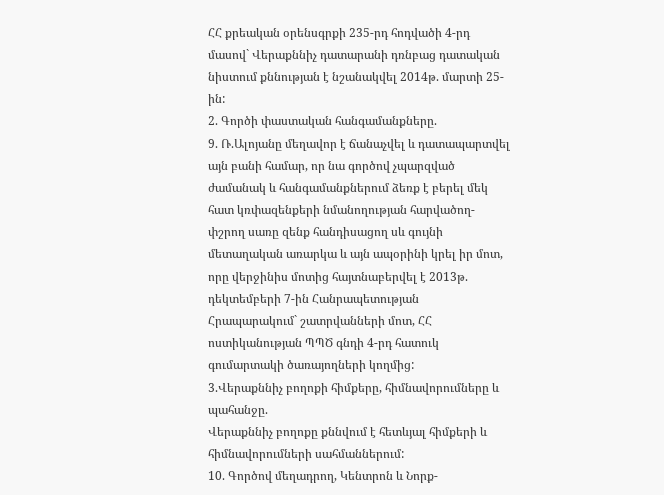ՀՀ քրեական օրենսգրքի 235-րդ հոդվածի 4-րդ մասով` Վերաքննիչ դատարանի դռնբաց դատական նիստում քննության է նշանակվել 2014թ. մարտի 25-ին:
2. Գործի փաստական հանգամանքները.
9. Ռ.Ալոյանը մեղավոր է ճանաչվել և դատապարտվել այն բանի համար, որ նա գործով չպարզված ժամանակ և հանգամանքներում ձեռք է բերել մեկ հատ կռփազենքերի նմանողության հարվածող-փշրող սառը զենք հանդիսացող սև գույնի մետաղական առարկա և այն ապօրինի կրել իր մոտ, որը վերջինիս մոտից հայտնաբերվել է 2013թ. դեկտեմբերի 7-ին Հանրապետության Հրապարակում` շատրվանների մոտ, ՀՀ ոստիկանության ՊՊԾ գնդի 4-րդ հատուկ գումարտակի ծառայողների կողմից:
3.Վերաքննիչ բողոքի հիմքերը, հիմնավորումները և պահանջը.
Վերաքննիչ բողոքը քննվում է հետևյալ հիմքերի և հիմնավորումների սահմաններում:
10. Գործով մեղադրող, Կենտրոն և Նորք-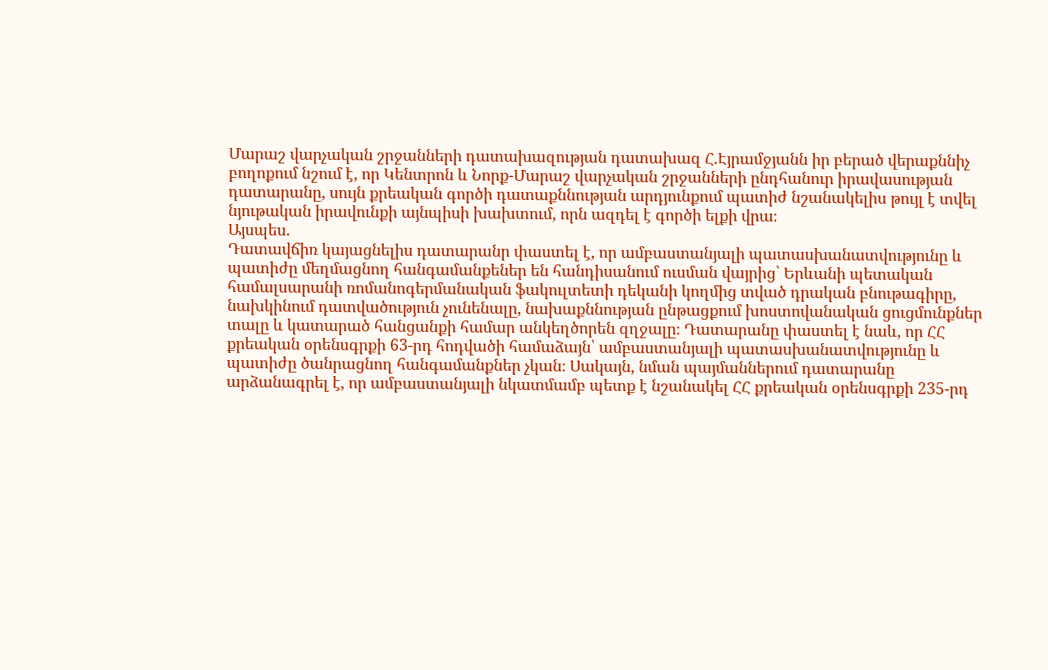Մարաշ վարչական շրջանների դատախազության դատախազ Հ.Էյրամջյանն իր բերած վերաքննիչ բողոքում նշում է, որ Կենտրոն և Նորք-Մարաշ վարչական շրջանների ընդհանուր իրավասության դատարանը, սույն քրեական գործի դատաքննության արդյունքում պատիժ նշանակելիս թույլ է տվել նյութական իրավունքի այնպիսի խախտում, որն ազդել է գործի ելքի վրա։
Այսպես.
Դատավճիռ կայացնելիս դատարանր փաստել է, որ ամբաստանյալի պատասխանատվությունը և պատիժը մեղմացնող հանգամանքեներ են հանդիսանում ուսման վայրից՝ Երևանի պետական համալսարանի ռոմանոգերմանական ֆակուլտետի դեկանի կողմից տված դրական բնութագիրը, նախկինում դատվածություն չունենալը, նախաքննության ընթացքում խոստովանական ցուցմունքներ տալը և կատարած հանցանքի համար անկեղծորեն զղջալը։ Դատարանը փաստել է նաև, որ ՀՀ քրեական օրենսգրքի 63-րդ հոդվածի համաձայն՝ ամբաստանյալի պատասխանատվությունը և պատիժը ծանրացնող հանգամանքներ չկան։ Սակայն, նման պայմաններում դատարանը արձանագրել է, որ ամբաստանյալի նկատմամբ պետք է նշանակել ՀՀ քրեական օրենսգրքի 235-րդ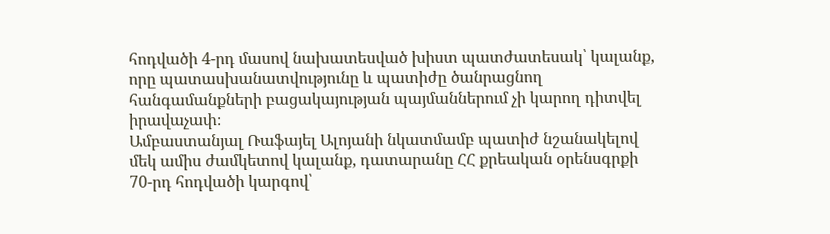հոդվածի 4-րդ մասով նախատեսված խիստ պատժատեսակ՝ կալանք, որը պատասխանատվությունը և պատիժը ծանրացնող հանգամանքների բացակայության պայմաններում չի կարող դիտվել իրավաչափ։
Ամբաստանյալ Ռաֆայել Ալոյանի նկատմամբ պատիժ նշանակելով մեկ ամիս ժամկետով կալանք, դատարանը ՀՀ քրեական օրենսգրքի 70-րդ հոդվածի կարգով՝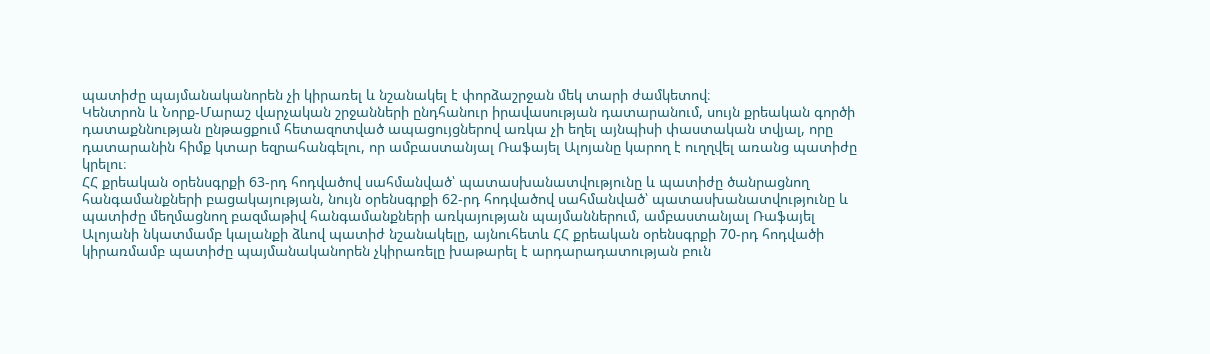պատիժը պայմանականորեն չի կիրառել և նշանակել է փորձաշրջան մեկ տարի ժամկետով։
Կենտրոն և Նորք-Մարաշ վարչական շրջանների ընդհանուր իրավասության դատարանում, սույն քրեական գործի դատաքննության ընթացքում հետազոտված ապացույցներով առկա չի եղել այնպիսի փաստական տվյալ, որը դատարանին հիմք կտար եզրահանգելու, որ ամբաստանյալ Ռաֆայել Ալոյանը կարող է ուղղվել առանց պատիժը կրելու։
ՀՀ քրեական օրենսգրքի 63-րդ հոդվածով սահմանված՝ պատասխանատվությունը և պատիժը ծանրացնող հանգամանքների բացակայության, նույն օրենսգրքի 62-րդ հոդվածով սահմանված՝ պատասխանատվությունը և պատիժը մեղմացնող բազմաթիվ հանգամանքների առկայության պայմաններում, ամբաստանյալ Ռաֆայել Ալոյանի նկատմամբ կալանքի ձևով պատիժ նշանակելը, այնուհետև ՀՀ քրեական օրենսգրքի 70-րդ հոդվածի կիրառմամբ պատիժը պայմանականորեն չկիրառելը խաթարել է արդարադատության բուն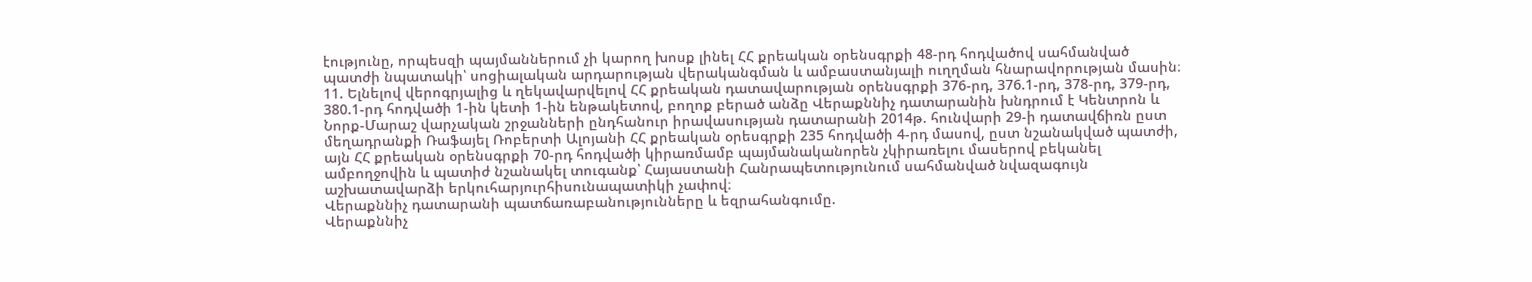էությունը, որպեսզի պայմաններում չի կարող խոսք լինել ՀՀ քրեական օրենսգրքի 48-րդ հոդվածով սահմանված պատժի նպատակի՝ սոցիալական արդարության վերականգման և ամբաստանյալի ուղղման հնարավորության մասին։
11. Ելնելով վերոգրյալից և ղեկավարվելով ՀՀ քրեական դատավարության օրենսգրքի 376-րդ, 376.1-րդ, 378-րդ, 379-րդ, 380.1-րդ հոդվածի 1-ին կետի 1-ին ենթակետով, բողոք բերած անձը Վերաքննիչ դատարանին խնդրում է Կենտրոն և Նորք-Մարաշ վարչական շրջանների ընդհանուր իրավասության դատարանի 2014թ. հունվարի 29-ի դատավճիռն ըստ մեղադրանքի Ռաֆայել Ռոբերտի Ալոյանի ՀՀ քրեական օրեսգրքի 235 հոդվածի 4-րդ մասով, ըստ նշանակված պատժի, այն ՀՀ քրեական օրենսգրքի 70-րդ հոդվածի կիրառմամբ պայմանականորեն չկիրառելու մասերով բեկանել ամբողջովին և պատիժ նշանակել տուգանք՝ Հայաստանի Հանրապետությունում սահմանված նվազագույն աշխատավարձի երկուհարյուրհիսունապատիկի չափով։
Վերաքննիչ դատարանի պատճառաբանությունները և եզրահանգումը.
Վերաքննիչ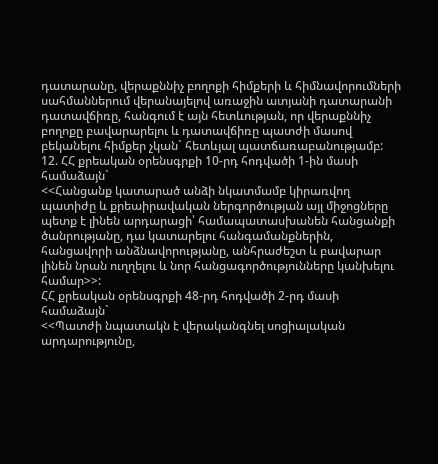դատարանը, վերաքննիչ բողոքի հիմքերի և հիմնավորումների սահմաններում վերանայելով առաջին ատյանի դատարանի դատավճիռը, հանգում է այն հետևության, որ վերաքննիչ բողոքը բավարարելու և դատավճիռը պատժի մասով բեկանելու հիմքեր չկան` հետևյալ պատճառաբանությամբ:
12. ՀՀ քրեական օրենսգրքի 10-րդ հոդվածի 1-ին մասի համաձայն`
<<Հանցանք կատարած անձի նկատմամբ կիրառվող պատիժը և քրեաիրավական ներգործության այլ միջոցները պետք է լինեն արդարացի՝ համապատասխանեն հանցանքի ծանրությանը, դա կատարելու հանգամանքներին, հանցավորի անձնավորությանը, անհրաժեշտ և բավարար լինեն նրան ուղղելու և նոր հանցագործությունները կանխելու համար>>:
ՀՀ քրեական օրենսգրքի 48-րդ հոդվածի 2-րդ մասի համաձայն`
<<Պատժի նպատակն է վերականգնել սոցիալական արդարությունը,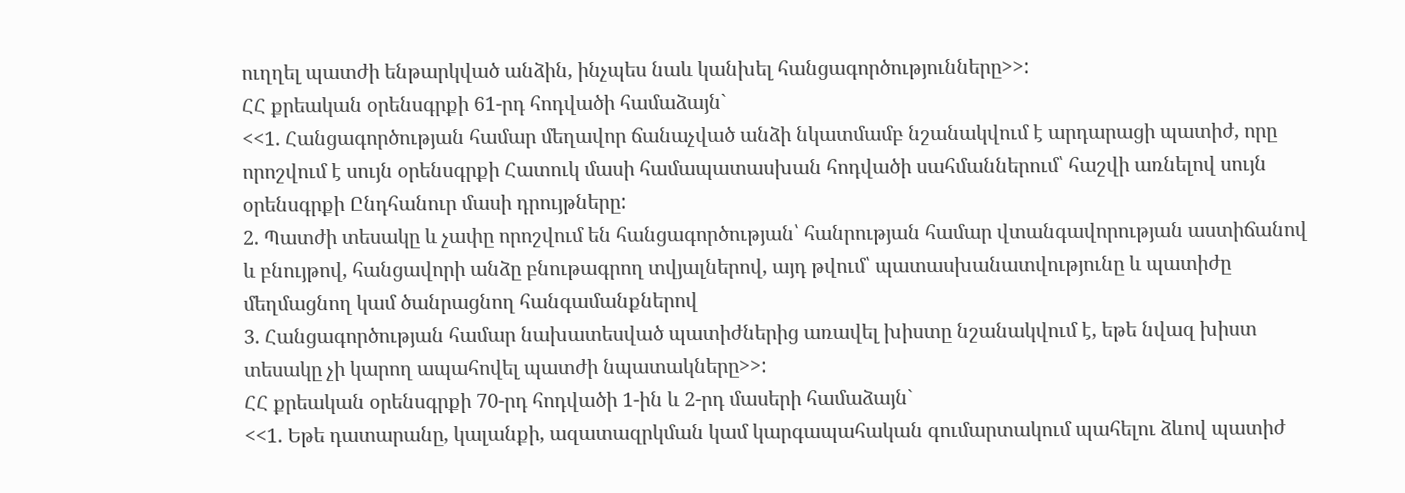ուղղել պատժի ենթարկված անձին, ինչպես նաև կանխել հանցագործությունները>>:
ՀՀ քրեական օրենսգրքի 61-րդ հոդվածի համաձայն`
<<1. Հանցագործության համար մեղավոր ճանաչված անձի նկատմամբ նշանակվում է արդարացի պատիժ, որը որոշվում է սույն օրենսգրքի Հատուկ մասի համապատասխան հոդվածի սահմաններում՝ հաշվի առնելով սույն օրենսգրքի Ընդհանուր մասի դրույթները:
2. Պատժի տեսակը և չափը որոշվում են հանցագործության՝ հանրության համար վտանգավորության աստիճանով և բնույթով, հանցավորի անձը բնութագրող տվյալներով, այդ թվում՝ պատասխանատվությունը և պատիժը մեղմացնող կամ ծանրացնող հանգամանքներով
3. Հանցագործության համար նախատեսված պատիժներից առավել խիստը նշանակվում է, եթե նվազ խիստ տեսակը չի կարող ապահովել պատժի նպատակները>>:
ՀՀ քրեական օրենսգրքի 70-րդ հոդվածի 1-ին և 2-րդ մասերի համաձայն`
<<1. Եթե դատարանը, կալանքի, ազատազրկման կամ կարգապահական գումարտակում պահելու ձևով պատիժ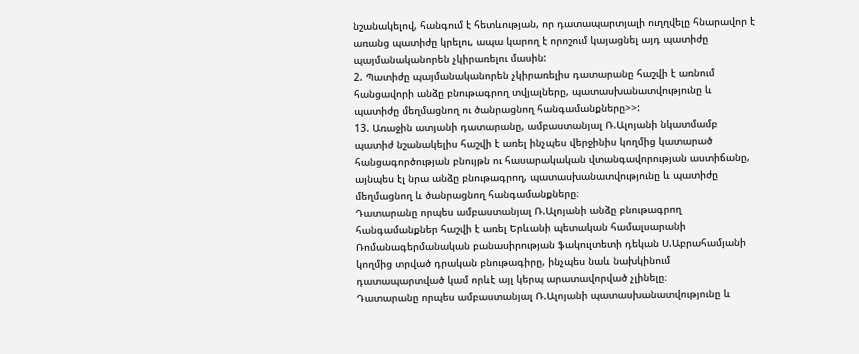նշանակելով, հանգում է հետևության, որ դատապարտյալի ուղղվելը հնարավոր է առանց պատիժը կրելու, ապա կարող է որոշում կայացնել այդ պատիժը պայմանականորեն չկիրառելու մասին:
2. Պատիժը պայմանականորեն չկիրառելիս դատարանը հաշվի է առնում հանցավորի անձը բնութագրող տվյալները, պատասխանատվությունը և պատիժը մեղմացնող ու ծանրացնող հանգամանքները>>:
13. Առաջին ատյանի դատարանը, ամբաստանյալ Ռ.Ալոյանի նկատմամբ պատիժ նշանակելիս հաշվի է առել ինչպես վերջինիս կողմից կատարած հանցագործության բնույթն ու հասարակական վտանգավորության աստիճանը, այնպես էլ նրա անձը բնութագրող, պատասխանատվությունը և պատիժը մեղմացնող և ծանրացնող հանգամանքները։
Դատարանը որպես ամբաստանյալ Ռ.Ալոյանի անձը բնութագրող հանգամանքներ հաշվի է առել Երևանի պետական համալսարանի Ռոմանագերմանական բանասիրության ֆակուլտետի դեկան Ս.Աբրահամյանի կողմից տրված դրական բնութագիրը, ինչպես նաև նախկինում դատապարտված կամ որևէ այլ կերպ արատավորված չլինելը։
Դատարանը որպես ամբաստանյալ Ռ.Ալոյանի պատասխանատվությունը և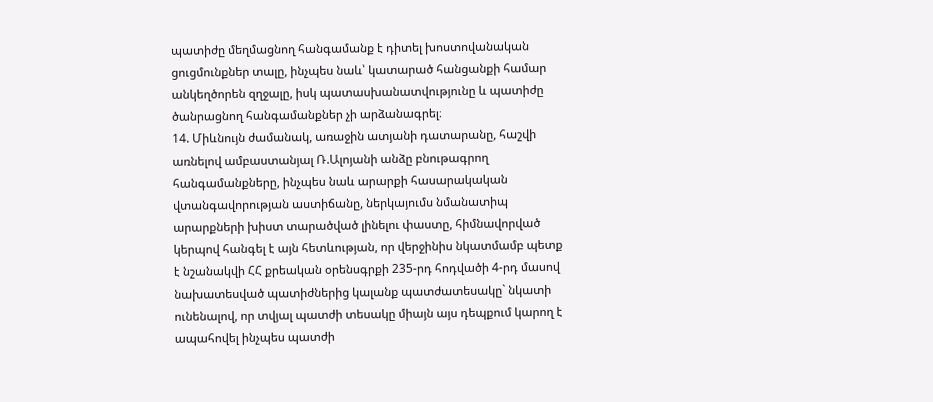պատիժը մեղմացնող հանգամանք է դիտել խոստովանական ցուցմունքներ տալը, ինչպես նաև՝ կատարած հանցանքի համար անկեղծորեն զղջալը, իսկ պատասխանատվությունը և պատիժը ծանրացնող հանգամանքներ չի արձանագրել։
14. Միևնույն ժամանակ, առաջին ատյանի դատարանը, հաշվի առնելով ամբաստանյալ Ռ.Ալոյանի անձը բնութագրող հանգամանքները, ինչպես նաև արարքի հասարակական վտանգավորության աստիճանը, ներկայումս նմանատիպ արարքների խիստ տարածված լինելու փաստը, հիմնավորված կերպով հանգել է այն հետևության, որ վերջինիս նկատմամբ պետք է նշանակվի ՀՀ քրեական օրենսգրքի 235-րդ հոդվածի 4-րդ մասով նախատեսված պատիժներից կալանք պատժատեսակը` նկատի ունենալով, որ տվյալ պատժի տեսակը միայն այս դեպքում կարող է ապահովել ինչպես պատժի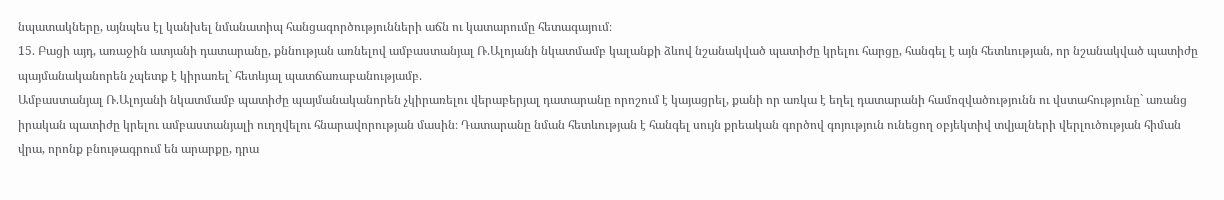նպատակները, այնպես էլ կանխել նմանատիպ հանցագործությունների աճն ու կատարումը հետագայում։
15. Բացի այդ, առաջին ատյանի դատարանը, քննության առնելով ամբաստանյալ Ռ.Ալոյանի նկատմամբ կալանքի ձևով նշանակված պատիժը կրելու հարցը, հանգել է այն հետևության, որ նշանակված պատիժը պայմանականորեն չպետք է կիրառել` հետևյալ պատճառաբանությամբ.
Ամբաստանյալ Ռ.Ալոյանի նկատմամբ պատիժը պայմանականորեն չկիրառելու վերաբերյալ դատարանը որոշում է կայացրել, քանի որ առկա է եղել դատարանի համոզվածությունն ու վստահությունը` առանց իրական պատիժը կրելու ամբաստանյալի ուղղվելու հնարավորության մասին։ Դատարանը նման հետևության է հանգել սույն քրեական գործով գոյություն ունեցող օբյեկտիվ տվյալների վերլուծության հիման վրա, որոնք բնութագրում են արարքը, դրա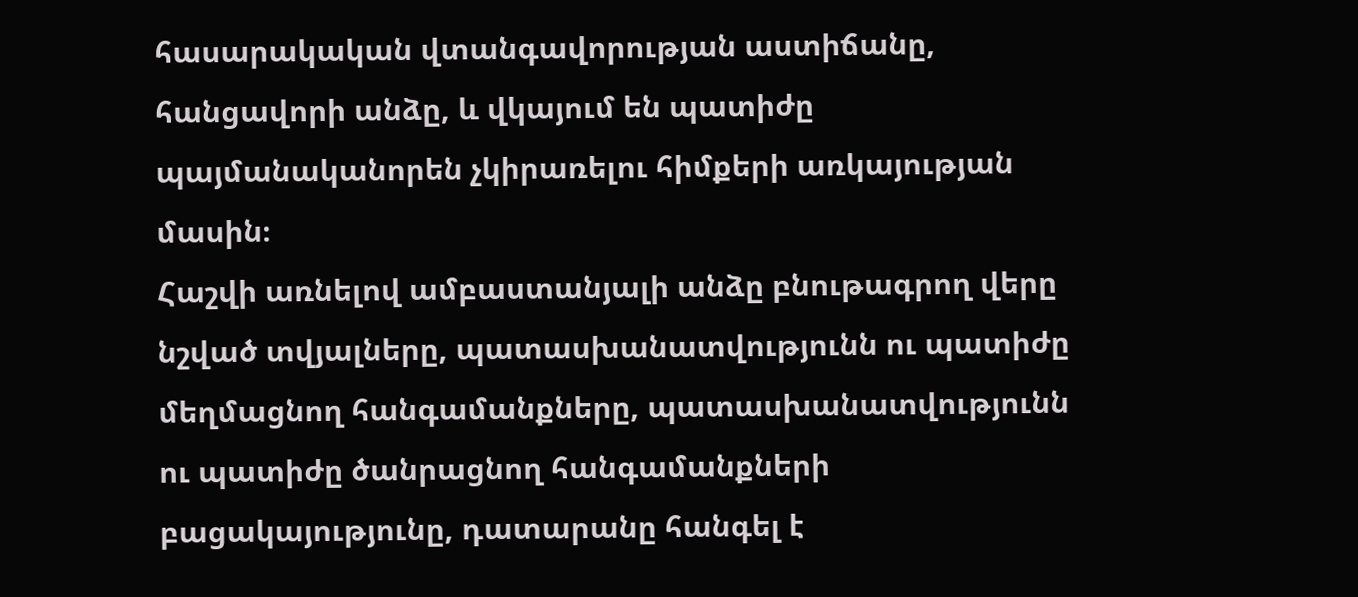հասարակական վտանգավորության աստիճանը, հանցավորի անձը, և վկայում են պատիժը պայմանականորեն չկիրառելու հիմքերի առկայության մասին։
Հաշվի առնելով ամբաստանյալի անձը բնութագրող վերը նշված տվյալները, պատասխանատվությունն ու պատիժը մեղմացնող հանգամանքները, պատասխանատվությունն ու պատիժը ծանրացնող հանգամանքների բացակայությունը, դատարանը հանգել է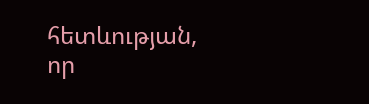հետևության, որ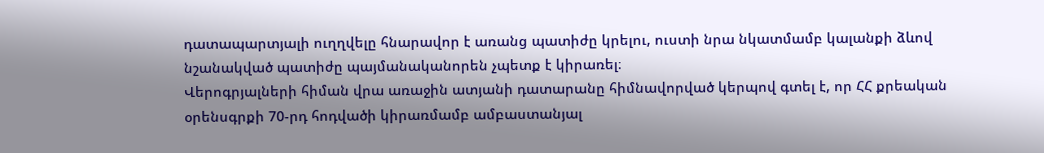դատապարտյալի ուղղվելը հնարավոր է առանց պատիժը կրելու, ուստի նրա նկատմամբ կալանքի ձևով նշանակված պատիժը պայմանականորեն չպետք է կիրառել։
Վերոգրյալների հիման վրա առաջին ատյանի դատարանը հիմնավորված կերպով գտել է, որ ՀՀ քրեական օրենսգրքի 70-րդ հոդվածի կիրառմամբ ամբաստանյալ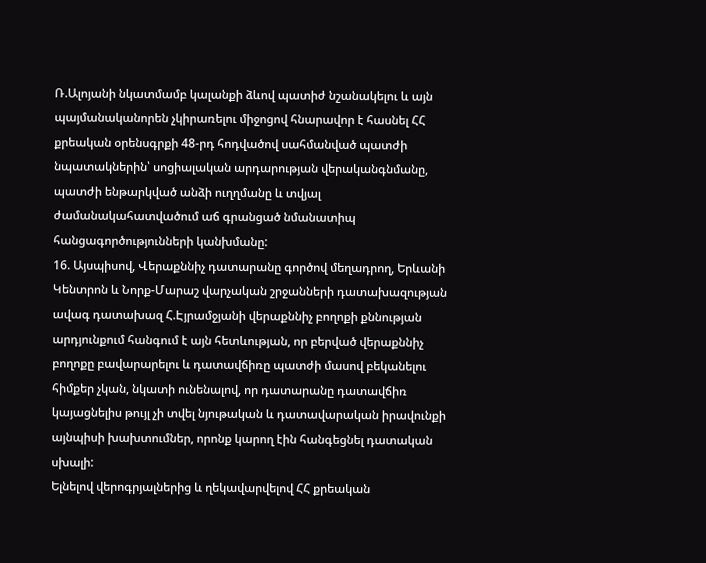Ռ.Ալոյանի նկատմամբ կալանքի ձևով պատիժ նշանակելու և այն պայմանականորեն չկիրառելու միջոցով հնարավոր է հասնել ՀՀ քրեական օրենսգրքի 48-րդ հոդվածով սահմանված պատժի նպատակներին՝ սոցիալական արդարության վերականգնմանը, պատժի ենթարկված անձի ուղղմանը և տվյալ ժամանակահատվածում աճ գրանցած նմանատիպ հանցագործությունների կանխմանը:
16. Այսպիսով, Վերաքննիչ դատարանը գործով մեղադրող, Երևանի Կենտրոն և Նորք-Մարաշ վարչական շրջանների դատախազության ավագ դատախազ Հ.Էյրամջյանի վերաքննիչ բողոքի քննության արդյունքում հանգում է այն հետևության, որ բերված վերաքննիչ բողոքը բավարարելու և դատավճիռը պատժի մասով բեկանելու հիմքեր չկան, նկատի ունենալով, որ դատարանը դատավճիռ կայացնելիս թույլ չի տվել նյութական և դատավարական իրավունքի այնպիսի խախտումներ, որոնք կարող էին հանգեցնել դատական սխալի:
Ելնելով վերոգրյալներից և ղեկավարվելով ՀՀ քրեական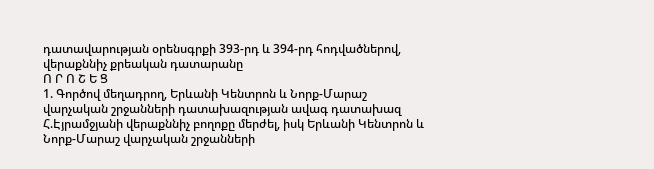դատավարության օրենսգրքի 393-րդ և 394-րդ հոդվածներով, վերաքննիչ քրեական դատարանը
Ո Ր Ո Շ Ե Ց
1. Գործով մեղադրող, Երևանի Կենտրոն և Նորք-Մարաշ վարչական շրջանների դատախազության ավագ դատախազ Հ.Էյրամջյանի վերաքննիչ բողոքը մերժել, իսկ Երևանի Կենտրոն և Նորք-Մարաշ վարչական շրջանների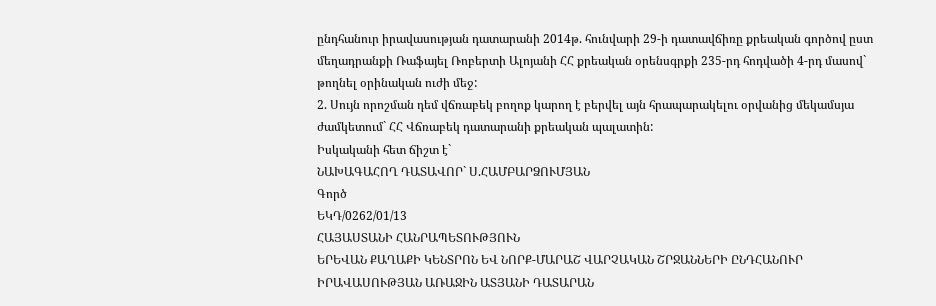ընդհանուր իրավասության դատարանի 2014թ. հունվարի 29-ի դատավճիռը քրեական գործով ըստ մեղադրանքի Ռաֆայել Ռոբերտի Ալոյանի ՀՀ քրեական օրենսգրքի 235-րդ հոդվածի 4-րդ մասով` թողնել օրինական ուժի մեջ:
2. Սույն որոշման դեմ վճռաբեկ բողոք կարող է բերվել այն հրապարակելու օրվանից մեկամսյա ժամկետում` ՀՀ Վճռաբեկ դատարանի քրեական պալատին:
Իսկականի հետ ճիշտ է`
ՆԱԽԱԳԱՀՈՂ ԴԱՏԱՎՈՐ` Ս.ՀԱՄԲԱՐՁՈՒՄՅԱՆ
Գործ
ԵԿԴ/0262/01/13
ՀԱՅԱՍՏԱՆԻ ՀԱՆՐԱՊԵՏՈՒԹՅՈՒՆ
ԵՐԵՎԱՆ ՔԱՂԱՔԻ ԿԵՆՏՐՈՆ ԵՎ ՆՈՐՔ-ՄԱՐԱՇ ՎԱՐՉԱԿԱՆ ՇՐՋԱՆՆԵՐԻ ԸՆԴՀԱՆՈՒՐ ԻՐԱՎԱՍՈՒԹՅԱՆ ԱՌԱՋԻՆ ԱՏՅԱՆԻ ԴԱՏԱՐԱՆ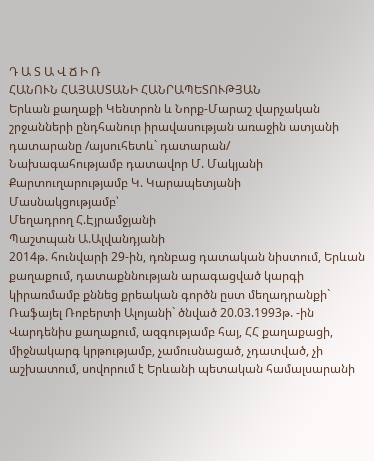Դ Ա Տ Ա Վ Ճ Ի Ռ
ՀԱՆՈՒՆ ՀԱՅԱՍՏԱՆԻ ՀԱՆՐԱՊԵՏՈՒԹՅԱՆ
Երևան քաղաքի Կենտրոն և Նորք-Մարաշ վարչական շրջանների ընդհանուր իրավասության առաջին ատյանի դատարանը /այսուհետև` դատարան/
Նախագահությամբ դատավոր Մ. Մակյանի
Քարտուղարությամբ Կ. Կարապետյանի
Մասնակցությամբ՝
Մեղադրող Հ.Էյրամջյանի
Պաշտպան Ա.Ալվանդյանի
2014թ. հունվարի 29-ին, դռնբաց դատական նիստում, Երևան քաղաքում, դատաքննության արագացված կարգի կիրառմամբ քննեց քրեական գործն ըստ մեղադրանքի`
Ռաֆայել Ռոբերտի Ալոյանի` ծնված 20.03.1993թ. -ին
Վարդենիս քաղաքում, ազգությամբ հայ, ՀՀ քաղաքացի,
միջնակարգ կրթությամբ, չամուսնացած, չդատված, չի
աշխատում, սովորում է Երևանի պետական համալսարանի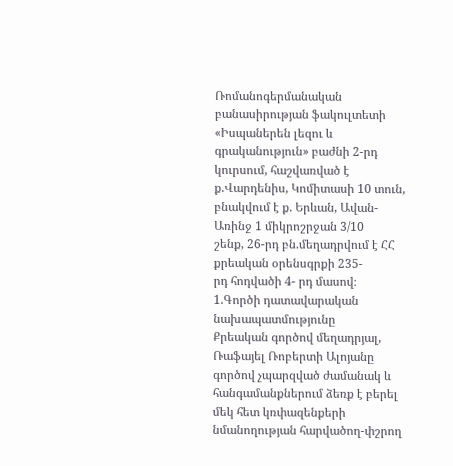Ռոմանոգերմանական բանասիրության ֆակուլտետի
«Իսպաներեն լեզու և գրականություն» բաժնի 2-րդ
կուրսում, հաշվառված է ք.Վարդենիս, Կոմիտասի 10 տուն,
բնակվում է ք. Երևան, Ավան-Առինջ 1 միկրոշրջան 3/10
շենք, 26-րդ բն.մեղադրվում է ՀՀ քրեական օրենսգրքի 235-
րդ հոդվածի 4- րդ մասով։
1.Գործի դատավարական նախապատմությունը
Քրեական գործով մեղադրյալ, Ռաֆայել Ռոբերտի Ալոյանը գործով չպարզված ժամանակ և հանգամանքներում ձեռք է բերել մեկ հետ կռփազենքերի նմանողության հարվածող-փշրող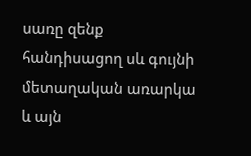սառը զենք հանդիսացող սև գույնի մետաղական առարկա և այն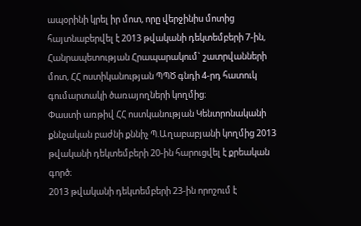ապօրինի կրել իր մոտ, որը վերջինիս մոտից հայտնաբերվել է 2013 թվականի դեկտեմբերի 7-ին, Հանրապետության Հրապարակում` շատրվանների մոտ, ՀՀ ոստիկանության ՊՊԾ գնդի 4-րդ հատուկ գումարտակի ծառայողների կողմից։
Փաստի առթիվ ՀՀ ոստկանության Կենտրոնականի քննչական բաժնի քննիչ Պ.Աղաբաբյանի կողմից 2013 թվականի դեկտեմբերի 20-ին հարուցվել է քրեական գործ։
2013 թվականի դեկտեմբերի 23-ին որոշում է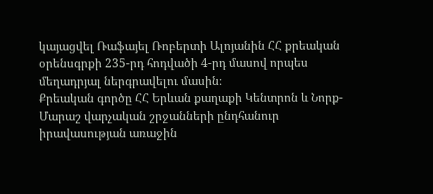կայացվել Ռաֆայել Ռոբերտի Ալոյանին ՀՀ քրեական օրենսգրքի 235-րդ հոդվածի 4-րդ մասով որպես մեղադրյալ ներգրավելու մասին։
Քրեական գործը ՀՀ Երևան քաղաքի Կենտրոն և Նորք-Մարաշ վարչական շրջանների ընդհանուր իրավասության առաջին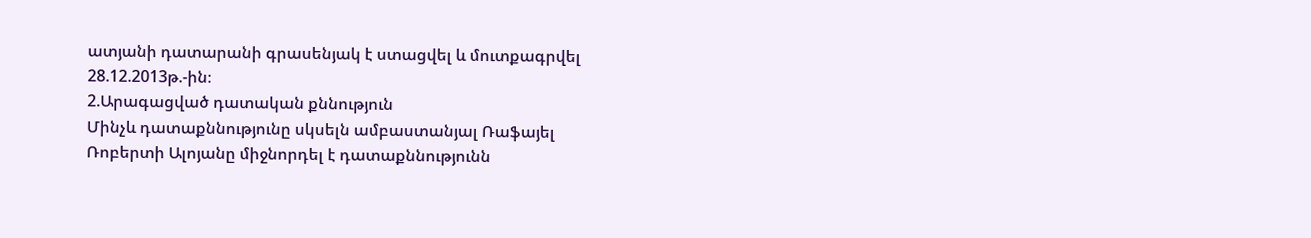ատյանի դատարանի գրասենյակ է ստացվել և մուտքագրվել 28.12.2013թ.-ին։
2.Արագացված դատական քննություն
Մինչև դատաքննությունը սկսելն ամբաստանյալ Ռաֆայել Ռոբերտի Ալոյանը միջնորդել է դատաքննությունն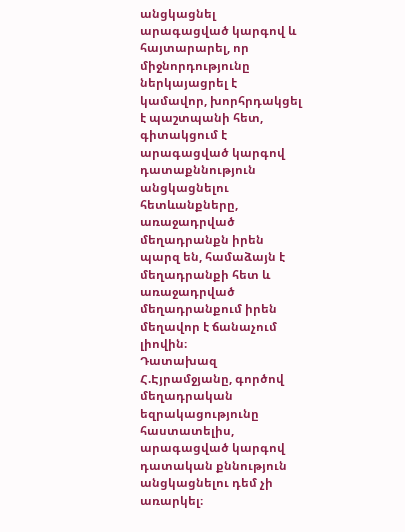անցկացնել արագացված կարգով և հայտարարել, որ միջնորդությունը ներկայացրել է կամավոր, խորհրդակցել է պաշտպանի հետ, գիտակցում է արագացված կարգով դատաքննություն անցկացնելու հետևանքները, առաջադրված մեղադրանքն իրեն պարզ են, համաձայն է մեղադրանքի հետ և առաջադրված մեղադրանքում իրեն մեղավոր է ճանաչում լիովին։
Դատախազ Հ.Էյրամջյանը, գործով մեղադրական եզրակացությունը հաստատելիս, արագացված կարգով դատական քննություն անցկացնելու դեմ չի առարկել։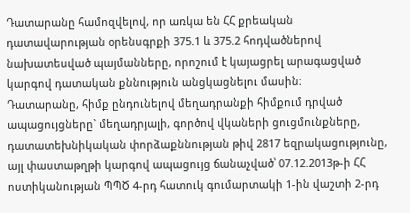Դատարանը համոզվելով, որ առկա են ՀՀ քրեական դատավարության օրենսգրքի 375.1 և 375.2 հոդվածներով նախատեսված պայմանները, որոշում է կայացրել արագացված կարգով դատական քննություն անցկացնելու մասին։
Դատարանը, հիմք ընդունելով մեղադրանքի հիմքում դրված ապացույցները` մեղադրյալի, գործով վկաների ցուցմունքները, դատատեխնիկական փորձաքննության թիվ 2817 եզրակացությունը, այլ փաստաթղթի կարգով ապացույց ճանաչված՝ 07.12.2013թ-ի ՀՀ ոստիկանության ՊՊԾ 4-րդ հատուկ գումարտակի 1-ին վաշտի 2-րդ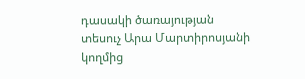դասակի ծառայության տեսուչ Արա Մարտիրոսյանի կողմից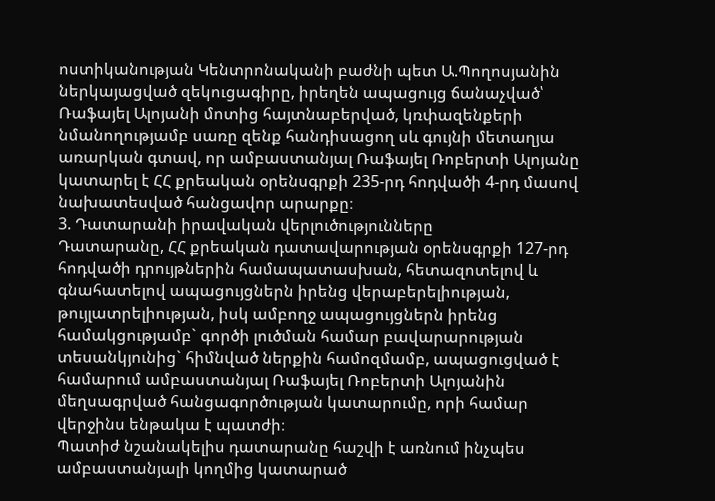ոստիկանության Կենտրոնականի բաժնի պետ Ա.Պողոսյանին ներկայացված զեկուցագիրը, իրեղեն ապացույց ճանաչված՝ Ռաֆայել Ալոյանի մոտից հայտնաբերված, կռփազենքերի նմանողությամբ սառը զենք հանդիսացող սև գույնի մետաղյա առարկան գտավ, որ ամբաստանյալ Ռաֆայել Ռոբերտի Ալոյանը կատարել է ՀՀ քրեական օրենսգրքի 235-րդ հոդվածի 4-րդ մասով նախատեսված հանցավոր արարքը։
3. Դատարանի իրավական վերլուծությունները
Դատարանը, ՀՀ քրեական դատավարության օրենսգրքի 127-րդ հոդվածի դրույթներին համապատասխան, հետազոտելով և գնահատելով ապացույցներն իրենց վերաբերելիության, թույլատրելիության, իսկ ամբողջ ապացույցներն իրենց համակցությամբ` գործի լուծման համար բավարարության տեսանկյունից` հիմնված ներքին համոզմամբ, ապացուցված է համարում ամբաստանյալ Ռաֆայել Ռոբերտի Ալոյանին մեղսագրված հանցագործության կատարումը, որի համար վերջինս ենթակա է պատժի։
Պատիժ նշանակելիս դատարանը հաշվի է առնում ինչպես ամբաստանյալի կողմից կատարած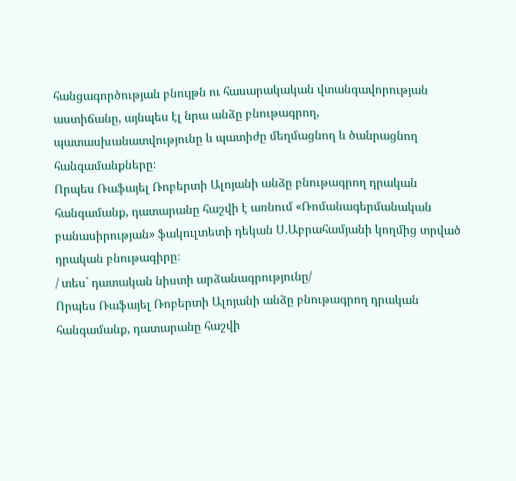հանցագործության բնույթն ու հասարակական վտանգավորության աստիճանը, այնպես էլ նրա անձը բնութագրող, պատասխանատվությունը և պատիժը մեղմացնող և ծանրացնող հանգամանքները։
Որպես Ռաֆայել Ռոբերտի Ալոյանի անձը բնութագրող դրական հանգամանք, դատարանը հաշվի է առնում «Ռոմանագերմանական բանասիրության» ֆակուլտետի դեկան Ս.Աբրահամյանի կողմից տրված դրական բնութագիրը։
/ տես` դատական նիստի արձանագրությունը/
Որպես Ռաֆայել Ռոբերտի Ալոյանի անձը բնութագրող դրական հանգամանք, դատարանը հաշվի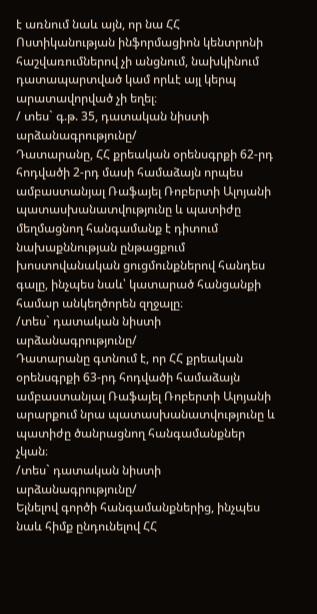է առնում նաև այն, որ նա ՀՀ Ոստիկանության ինֆորմացիոն կենտրոնի հաշվառումներով չի անցնում, նախկինում դատապարտված կամ որևէ այլ կերպ արատավորված չի եղել։
/ տես` գ.թ. 35, դատական նիստի արձանագրությունը/
Դատարանը, ՀՀ քրեական օրենսգրքի 62-րդ հոդվածի 2-րդ մասի համաձայն որպես ամբաստանյալ Ռաֆայել Ռոբերտի Ալոյանի պատասխանատվությունը և պատիժը մեղմացնող հանգամանք է դիտում նախաքննության ընթացքում խոստովանական ցուցմունքներով հանդես գալը, ինչպես նաև՝ կատարած հանցանքի համար անկեղծորեն զղջալը։
/տես` դատական նիստի արձանագրությունը/
Դատարանը գտնում է, որ ՀՀ քրեական օրենսգրքի 63-րդ հոդվածի համաձայն ամբաստանյալ Ռաֆայել Ռոբերտի Ալոյանի արարքում նրա պատասխանատվությունը և պատիժը ծանրացնող հանգամանքներ չկան։
/տես` դատական նիստի արձանագրությունը/
Ելնելով գործի հանգամանքներից, ինչպես նաև հիմք ընդունելով ՀՀ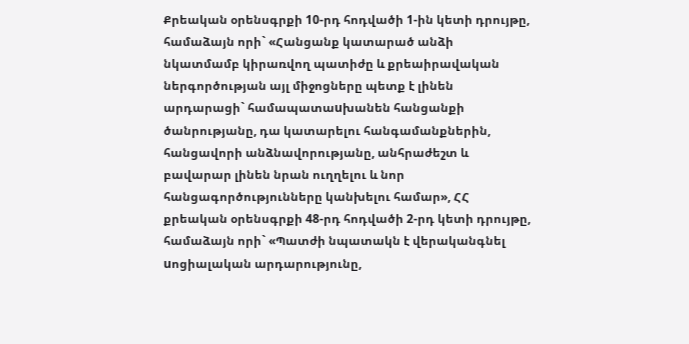Քրեական օրենսգրքի 10-րդ հոդվածի 1-ին կետի դրույթը, համաձայն որի` «Հանցանք կատարած անձի նկատմամբ կիրառվող պատիժը և քրեաիրավական ներգործության այլ միջոցները պետք է լինեն արդարացի` համապատաuխանեն հանցանքի ծանրությանը, դա կատարելու հանգամանքներին, հանցավորի անձնավորությանը, անհրաժեշտ և բավարար լինեն նրան ուղղելու և նոր հանցագործությունները կանխելու համար», ՀՀ քրեական օրենսգրքի 48-րդ հոդվածի 2-րդ կետի դրույթը, համաձայն որի` «Պատժի նպատակն է վերականգնել uոցիալական արդարությունը,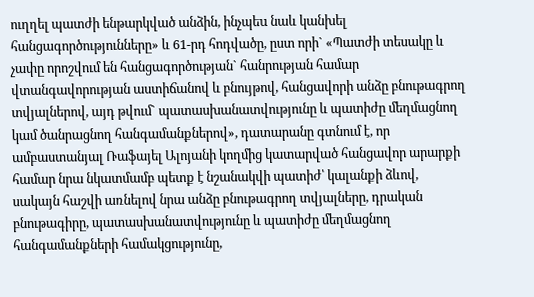ուղղել պատժի ենթարկված անձին, ինչպեu նաև կանխել հանցագործությունները» և 61-րդ հոդվածը, ըստ որի` «Պատժի տեսակը և չափը որոշվում են հանցագործության` հանրության համար վտանգավորության աստիճանով և բնույթով, հանցավորի անձը բնութագրող տվյալներով, այդ թվում` պատասխանատվությունը և պատիժը մեղմացնող կամ ծանրացնող հանգամանքներով», դատարանը գտնում է, որ ամբաստանյալ Ռաֆայել Ալոյանի կողմից կատարված հանցավոր արարքի համար նրա նկատմամբ պետք է նշանակվի պատիժ՝ կալանքի ձևով, սակայն հաշվի առնելով նրա անձը բնութագրող տվյալները, դրական բնութագիրը, պատասխանատվությունը և պատիժը մեղմացնող հանգամանքների համակցությունը,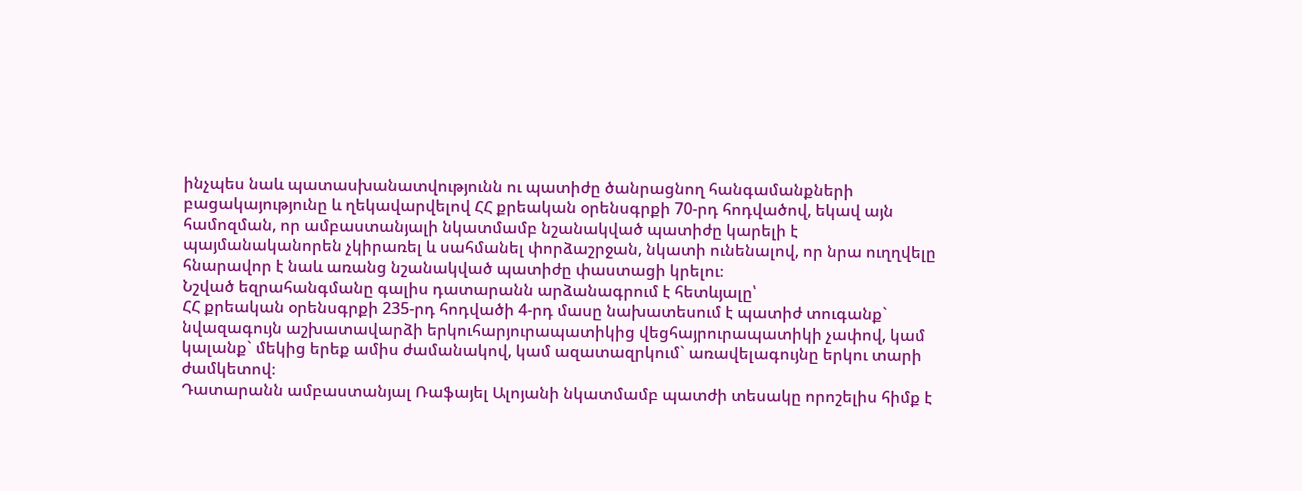ինչպես նաև պատասխանատվությունն ու պատիժը ծանրացնող հանգամանքների բացակայությունը և ղեկավարվելով ՀՀ քրեական օրենսգրքի 70-րդ հոդվածով, եկավ այն համոզման, որ ամբաստանյալի նկատմամբ նշանակված պատիժը կարելի է պայմանականորեն չկիրառել և սահմանել փորձաշրջան, նկատի ունենալով, որ նրա ուղղվելը հնարավոր է նաև առանց նշանակված պատիժը փաստացի կրելու։
Նշված եզրահանգմանը գալիս դատարանն արձանագրում է հետևյալը՝
ՀՀ քրեական օրենսգրքի 235-րդ հոդվածի 4-րդ մասը նախատեսում է պատիժ տուգանք` նվազագույն աշխատավարձի երկուհարյուրապատիկից վեցհայրուրապատիկի չափով, կամ կալանք` մեկից երեք ամիս ժամանակով, կամ ազատազրկում` առավելագույնը երկու տարի ժամկետով։
Դատարանն ամբաստանյալ Ռաֆայել Ալոյանի նկատմամբ պատժի տեսակը որոշելիս հիմք է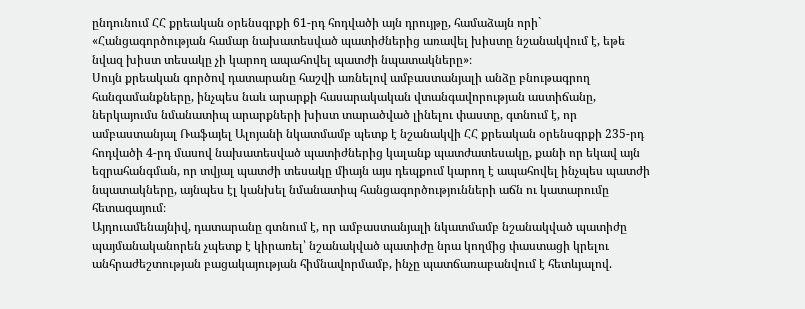ընդունում ՀՀ քրեական օրենսգրքի 61-րդ հոդվածի այն դրույթը, համաձայն որի`
«Հանցագործության համար նախատեսված պատիժներից առավել խիստը նշանակվում է, եթե նվազ խիստ տեսակը չի կարող ապահովել պատժի նպատակները»։
Սույն քրեական գործով դատարանը հաշվի առնելով ամբաստանյալի անձը բնութագրող հանգամանքները, ինչպես նաև արարքի հասարակական վտանգավորության աստիճանը, ներկայումս նմանատիպ արարքների խիստ տարածված լինելու փաստը, գտնում է, որ ամբաստանյալ Ռաֆայել Ալոյանի նկատմամբ պետք է նշանակվի ՀՀ քրեական օրենսգրքի 235-րդ հոդվածի 4-րդ մասով նախատեսված պատիժներից կալանք պատժատեսակը, քանի որ եկավ այն եզրահանգման, որ տվյալ պատժի տեսակը միայն այս դեպքում կարող է ապահովել ինչպես պատժի նպատակները, այնպես էլ կանխել նմանատիպ հանցագործությունների աճն ու կատարումը հետագայում։
Այդուամենայնիվ, դատարանը գտնում է, որ ամբաստանյալի նկատմամբ նշանակված պատիժը պայմանականորեն չպետք է կիրառել՝ նշանակված պատիժը նրա կողմից փաստացի կրելու անհրաժեշտության բացակայության հիմնավորմամբ, ինչը պատճառաբանվում է հետևյալով.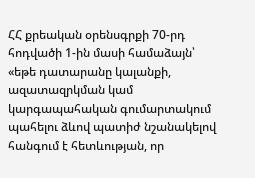ՀՀ քրեական օրենսգրքի 70-րդ հոդվածի 1-ին մասի համաձայն՝ «եթե դատարանը կալանքի, ազատազրկման կամ կարգապահական գումարտակում պահելու ձևով պատիժ նշանակելով հանգում է հետևության, որ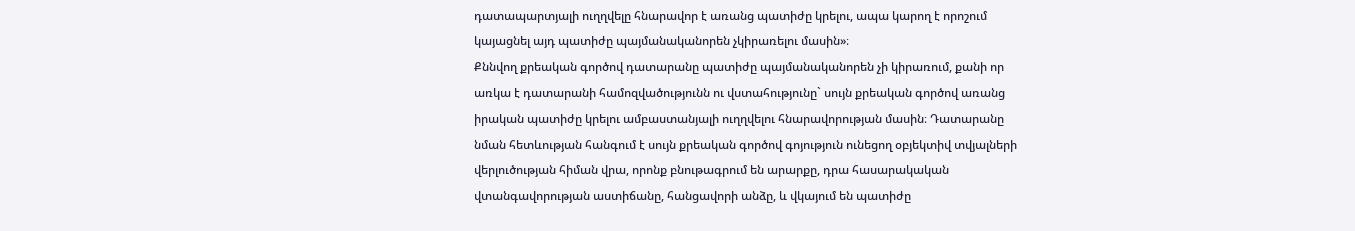դատապարտյալի ուղղվելը հնարավոր է առանց պատիժը կրելու, ապա կարող է որոշում կայացնել այդ պատիժը պայմանականորեն չկիրառելու մասին»։
Քննվող քրեական գործով դատարանը պատիժը պայմանականորեն չի կիրառում, քանի որ առկա է դատարանի համոզվածությունն ու վստահությունը` սույն քրեական գործով առանց իրական պատիժը կրելու ամբաստանյալի ուղղվելու հնարավորության մասին։ Դատարանը նման հետևության հանգում է սույն քրեական գործով գոյություն ունեցող օբյեկտիվ տվյալների վերլուծության հիման վրա, որոնք բնութագրում են արարքը, դրա հասարակական վտանգավորության աստիճանը, հանցավորի անձը, և վկայում են պատիժը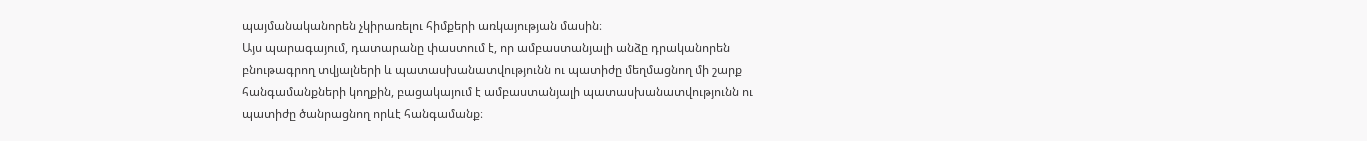պայմանականորեն չկիրառելու հիմքերի առկայության մասին։
Այս պարագայում, դատարանը փաստում է, որ ամբաստանյալի անձը դրականորեն բնութագրող տվյալների և պատասխանատվությունն ու պատիժը մեղմացնող մի շարք հանգամանքների կողքին, բացակայում է ամբաստանյալի պատասխանատվությունն ու պատիժը ծանրացնող որևէ հանգամանք։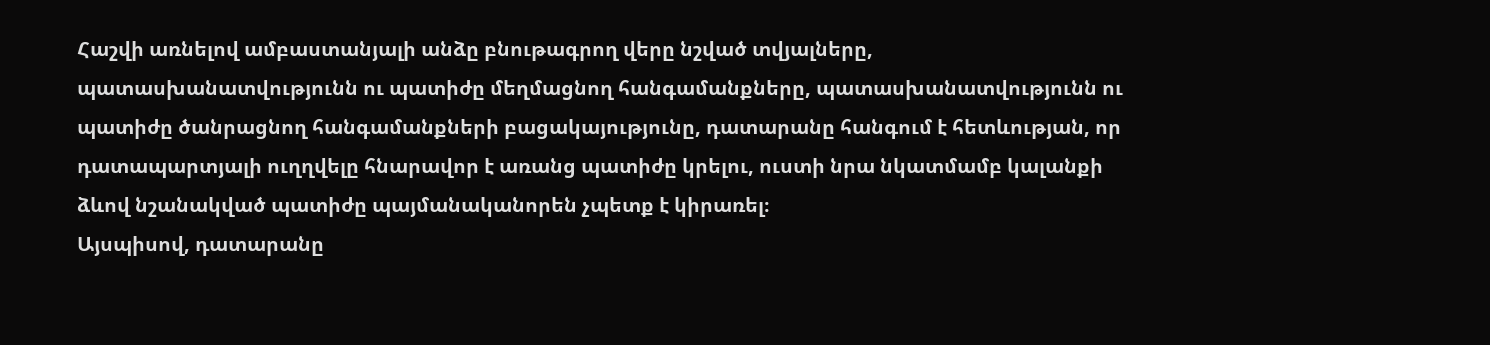Հաշվի առնելով ամբաստանյալի անձը բնութագրող վերը նշված տվյալները, պատասխանատվությունն ու պատիժը մեղմացնող հանգամանքները, պատասխանատվությունն ու պատիժը ծանրացնող հանգամանքների բացակայությունը, դատարանը հանգում է հետևության, որ դատապարտյալի ուղղվելը հնարավոր է առանց պատիժը կրելու, ուստի նրա նկատմամբ կալանքի ձևով նշանակված պատիժը պայմանականորեն չպետք է կիրառել։
Այսպիսով, դատարանը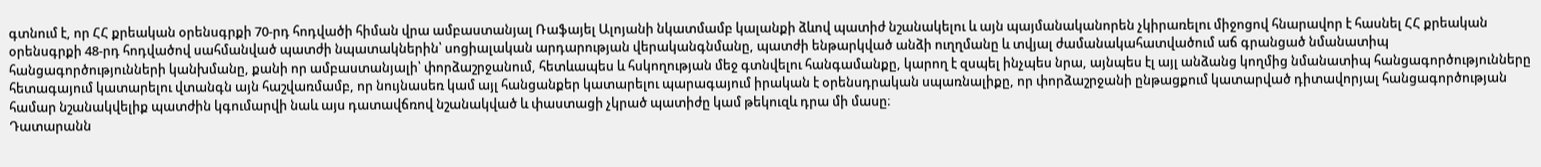գտնում է, որ ՀՀ քրեական օրենսգրքի 70-րդ հոդվածի հիման վրա ամբաստանյալ Ռաֆայել Ալոյանի նկատմամբ կալանքի ձևով պատիժ նշանակելու և այն պայմանականորեն չկիրառելու միջոցով հնարավոր է հասնել ՀՀ քրեական օրենսգրքի 48-րդ հոդվածով սահմանված պատժի նպատակներին՝ սոցիալական արդարության վերականգնմանը, պատժի ենթարկված անձի ուղղմանը և տվյալ ժամանակահատվածում աճ գրանցած նմանատիպ հանցագործությունների կանխմանը, քանի որ ամբաստանյալի՝ փորձաշրջանում, հետևապես և հսկողության մեջ գտնվելու հանգամանքը, կարող է զսպել ինչպես նրա, այնպես էլ այլ անձանց կողմից նմանատիպ հանցագործությունները հետագայում կատարելու վտանգն այն հաշվառմամբ, որ նույնասեռ կամ այլ հանցանքեր կատարելու պարագայում իրական է օրենսդրական սպառնալիքը, որ փորձաշրջանի ընթացքում կատարված դիտավորյալ հանցագործության համար նշանակվելիք պատժին կգումարվի նաև այս դատավճռով նշանակված և փաստացի չկրած պատիժը կամ թեկուզև դրա մի մասը։
Դատարանն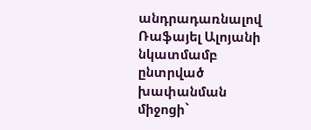անդրադառնալով Ռաֆայել Ալոյանի նկատմամբ ընտրված խափանման միջոցի`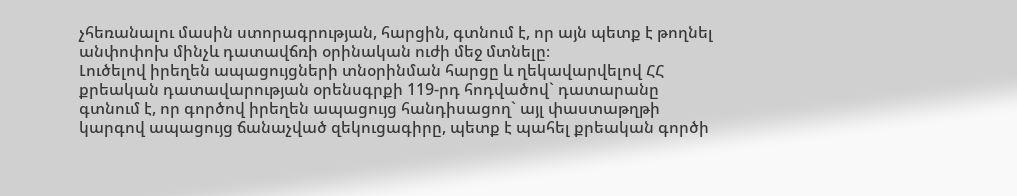չհեռանալու մասին ստորագրության, հարցին, գտնում է, որ այն պետք է թողնել անփոփոխ մինչև դատավճռի օրինական ուժի մեջ մտնելը։
Լուծելով իրեղեն ապացույցների տնօրինման հարցը և ղեկավարվելով ՀՀ քրեական դատավարության օրենսգրքի 119-րդ հոդվածով` դատարանը գտնում է, որ գործով իրեղեն ապացույց հանդիսացող` այլ փաստաթղթի կարգով ապացույց ճանաչված զեկուցագիրը, պետք է պահել քրեական գործի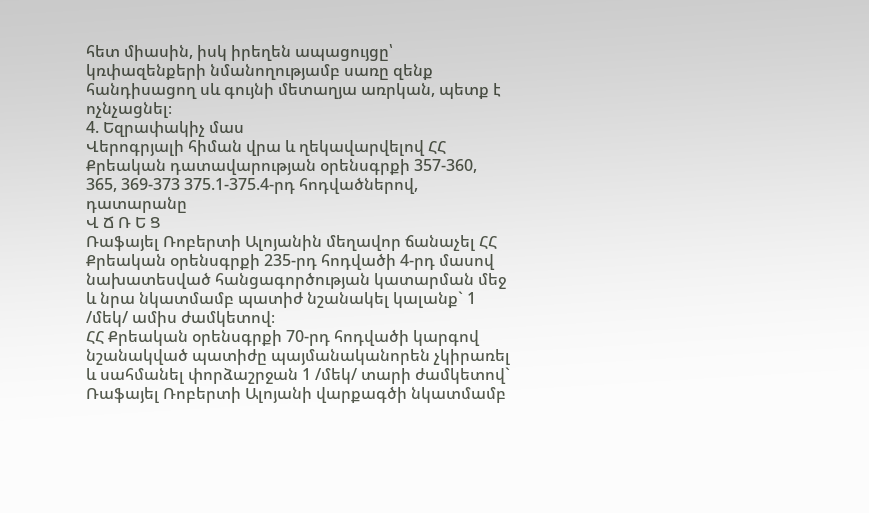հետ միասին, իսկ իրեղեն ապացույցը՝ կռփազենքերի նմանողությամբ սառը զենք հանդիսացող սև գույնի մետաղյա առրկան, պետք է ոչնչացնել։
4. Եզրափակիչ մաս
Վերոգրյալի հիման վրա և ղեկավարվելով ՀՀ Քրեական դատավարության օրենսգրքի 357-360, 365, 369-373 375.1-375.4-րդ հոդվածներով, դատարանը
Վ Ճ Ռ Ե Ց
Ռաֆայել Ռոբերտի Ալոյանին մեղավոր ճանաչել ՀՀ Քրեական օրենսգրքի 235-րդ հոդվածի 4-րդ մասով նախատեսված հանցագործության կատարման մեջ և նրա նկատմամբ պատիժ նշանակել կալանք` 1 /մեկ/ ամիս ժամկետով։
ՀՀ Քրեական օրենսգրքի 70-րդ հոդվածի կարգով նշանակված պատիժը պայմանականորեն չկիրառել և սահմանել փորձաշրջան 1 /մեկ/ տարի ժամկետով` Ռաֆայել Ռոբերտի Ալոյանի վարքագծի նկատմամբ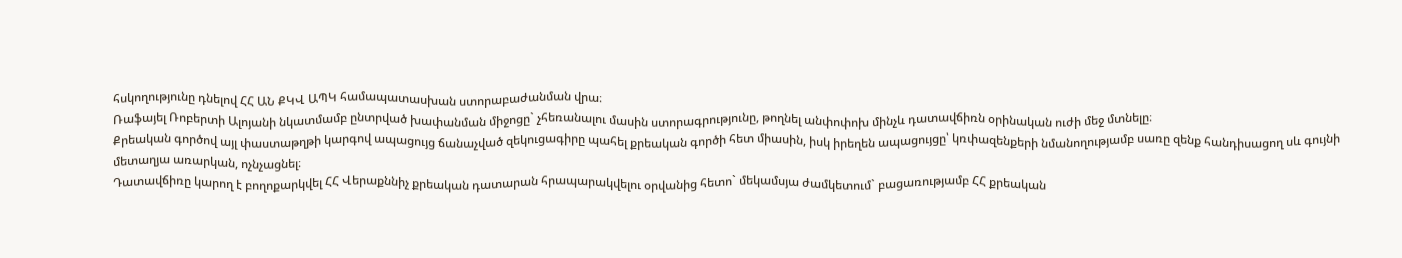հսկողությունը դնելով ՀՀ ԱՆ ՔԿՎ ԱՊԿ համապատասխան ստորաբաժանման վրա։
Ռաֆայել Ռոբերտի Ալոյանի նկատմամբ ընտրված խափանման միջոցը` չհեռանալու մասին ստորագրությունը, թողնել անփոփոխ մինչև դատավճիռն օրինական ուժի մեջ մտնելը։
Քրեական գործով այլ փաստաթղթի կարգով ապացույց ճանաչված զեկուցագիրը պահել քրեական գործի հետ միասին, իսկ իրեղեն ապացույցը՝ կռփազենքերի նմանողությամբ սառը զենք հանդիսացող սև գույնի մետաղյա առարկան, ոչնչացնել։
Դատավճիռը կարող է բողոքարկվել ՀՀ Վերաքննիչ քրեական դատարան հրապարակվելու օրվանից հետո` մեկամսյա ժամկետում` բացառությամբ ՀՀ քրեական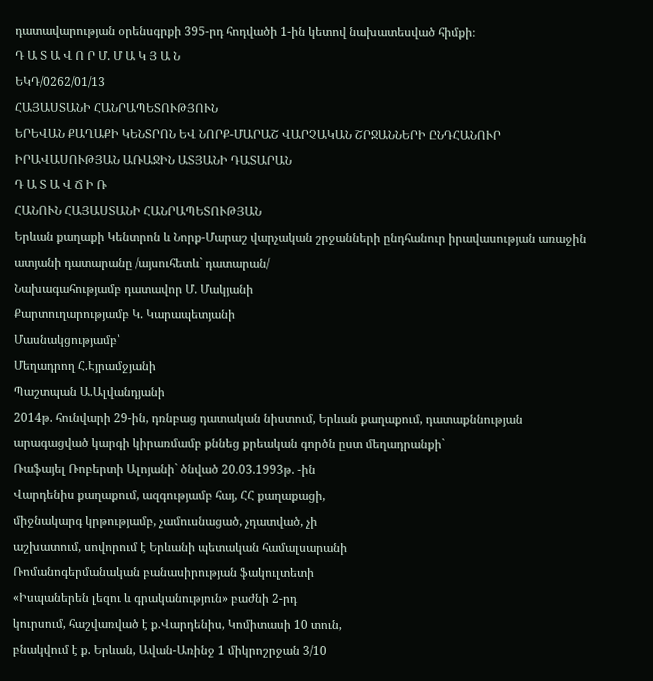դատավարության օրենսգրքի 395-րդ հոդվածի 1-ին կետով նախատեսված հիմքի։
Դ Ա Տ Ա Վ Ո Ր Մ. Մ Ա Կ Յ Ա Ն
ԵԿԴ/0262/01/13
ՀԱՅԱՍՏԱՆԻ ՀԱՆՐԱՊԵՏՈՒԹՅՈՒՆ
ԵՐԵՎԱՆ ՔԱՂԱՔԻ ԿԵՆՏՐՈՆ ԵՎ ՆՈՐՔ-ՄԱՐԱՇ ՎԱՐՉԱԿԱՆ ՇՐՋԱՆՆԵՐԻ ԸՆԴՀԱՆՈՒՐ ԻՐԱՎԱՍՈՒԹՅԱՆ ԱՌԱՋԻՆ ԱՏՅԱՆԻ ԴԱՏԱՐԱՆ
Դ Ա Տ Ա Վ Ճ Ի Ռ
ՀԱՆՈՒՆ ՀԱՅԱՍՏԱՆԻ ՀԱՆՐԱՊԵՏՈՒԹՅԱՆ
Երևան քաղաքի Կենտրոն և Նորք-Մարաշ վարչական շրջանների ընդհանուր իրավասության առաջին ատյանի դատարանը /այսուհետև` դատարան/
Նախագահությամբ դատավոր Մ. Մակյանի
Քարտուղարությամբ Կ. Կարապետյանի
Մասնակցությամբ՝
Մեղադրող Հ.Էյրամջյանի
Պաշտպան Ա.Ալվանդյանի
2014թ. հունվարի 29-ին, դռնբաց դատական նիստում, Երևան քաղաքում, դատաքննության արագացված կարգի կիրառմամբ քննեց քրեական գործն ըստ մեղադրանքի`
Ռաֆայել Ռոբերտի Ալոյանի` ծնված 20.03.1993թ. -ին
Վարդենիս քաղաքում, ազգությամբ հայ, ՀՀ քաղաքացի,
միջնակարգ կրթությամբ, չամուսնացած, չդատված, չի
աշխատում, սովորում է Երևանի պետական համալսարանի
Ռոմանոգերմանական բանասիրության ֆակուլտետի
«Իսպաներեն լեզու և գրականություն» բաժնի 2-րդ
կուրսում, հաշվառված է ք.Վարդենիս, Կոմիտասի 10 տուն,
բնակվում է ք. Երևան, Ավան-Առինջ 1 միկրոշրջան 3/10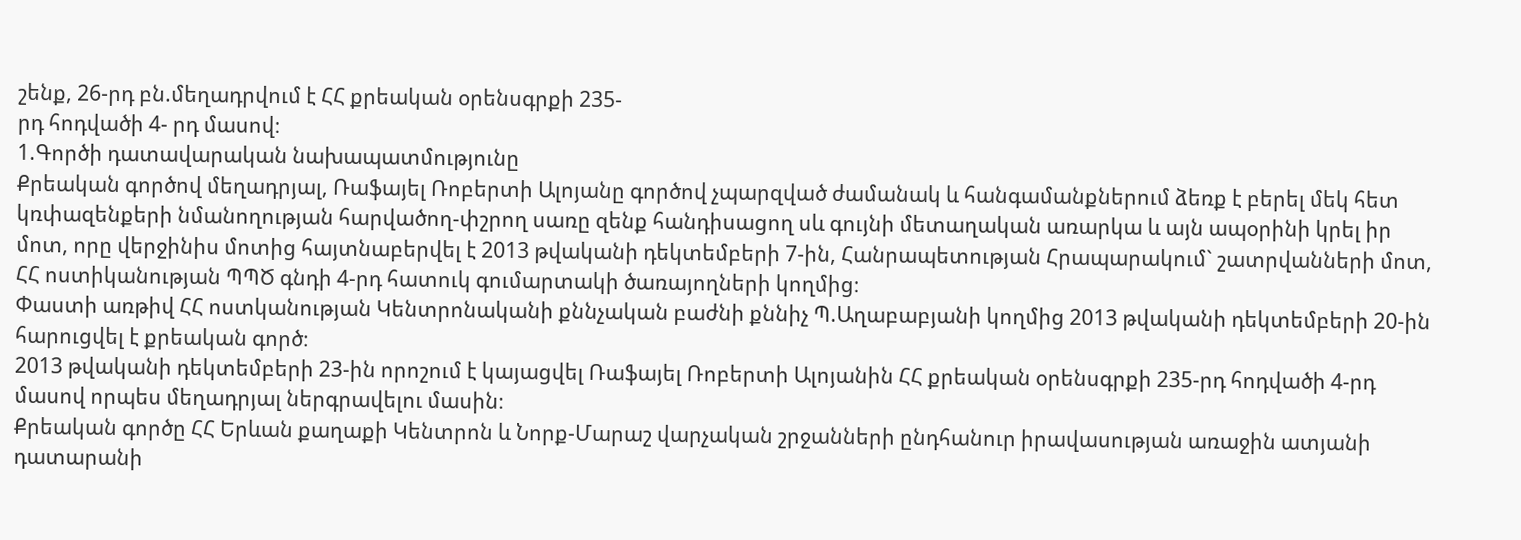շենք, 26-րդ բն.մեղադրվում է ՀՀ քրեական օրենսգրքի 235-
րդ հոդվածի 4- րդ մասով։
1.Գործի դատավարական նախապատմությունը
Քրեական գործով մեղադրյալ, Ռաֆայել Ռոբերտի Ալոյանը գործով չպարզված ժամանակ և հանգամանքներում ձեռք է բերել մեկ հետ կռփազենքերի նմանողության հարվածող-փշրող սառը զենք հանդիսացող սև գույնի մետաղական առարկա և այն ապօրինի կրել իր մոտ, որը վերջինիս մոտից հայտնաբերվել է 2013 թվականի դեկտեմբերի 7-ին, Հանրապետության Հրապարակում` շատրվանների մոտ, ՀՀ ոստիկանության ՊՊԾ գնդի 4-րդ հատուկ գումարտակի ծառայողների կողմից։
Փաստի առթիվ ՀՀ ոստկանության Կենտրոնականի քննչական բաժնի քննիչ Պ.Աղաբաբյանի կողմից 2013 թվականի դեկտեմբերի 20-ին հարուցվել է քրեական գործ։
2013 թվականի դեկտեմբերի 23-ին որոշում է կայացվել Ռաֆայել Ռոբերտի Ալոյանին ՀՀ քրեական օրենսգրքի 235-րդ հոդվածի 4-րդ մասով որպես մեղադրյալ ներգրավելու մասին։
Քրեական գործը ՀՀ Երևան քաղաքի Կենտրոն և Նորք-Մարաշ վարչական շրջանների ընդհանուր իրավասության առաջին ատյանի դատարանի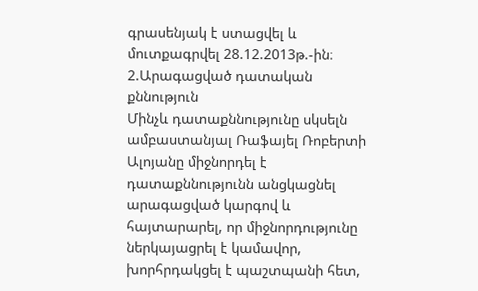գրասենյակ է ստացվել և մուտքագրվել 28.12.2013թ.-ին։
2.Արագացված դատական քննություն
Մինչև դատաքննությունը սկսելն ամբաստանյալ Ռաֆայել Ռոբերտի Ալոյանը միջնորդել է դատաքննությունն անցկացնել արագացված կարգով և հայտարարել, որ միջնորդությունը ներկայացրել է կամավոր, խորհրդակցել է պաշտպանի հետ,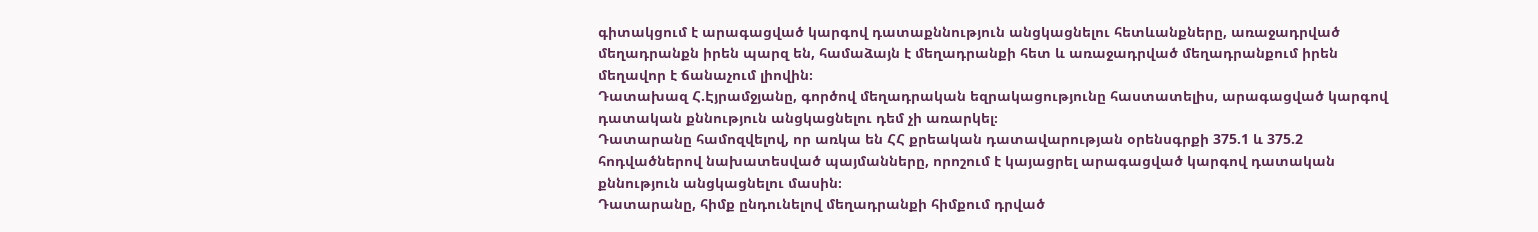գիտակցում է արագացված կարգով դատաքննություն անցկացնելու հետևանքները, առաջադրված մեղադրանքն իրեն պարզ են, համաձայն է մեղադրանքի հետ և առաջադրված մեղադրանքում իրեն մեղավոր է ճանաչում լիովին։
Դատախազ Հ.Էյրամջյանը, գործով մեղադրական եզրակացությունը հաստատելիս, արագացված կարգով դատական քննություն անցկացնելու դեմ չի առարկել։
Դատարանը համոզվելով, որ առկա են ՀՀ քրեական դատավարության օրենսգրքի 375.1 և 375.2 հոդվածներով նախատեսված պայմանները, որոշում է կայացրել արագացված կարգով դատական քննություն անցկացնելու մասին։
Դատարանը, հիմք ընդունելով մեղադրանքի հիմքում դրված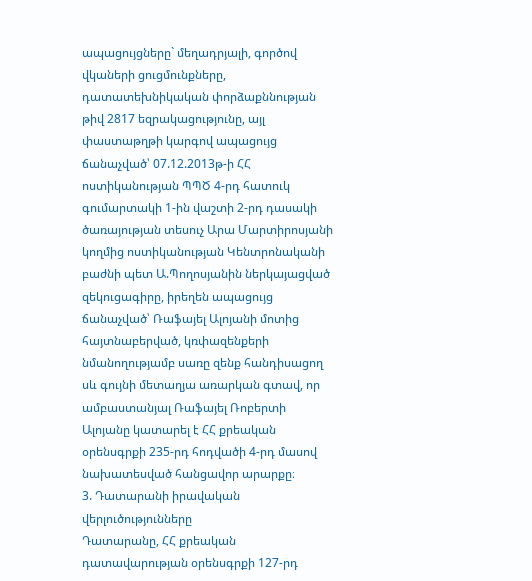ապացույցները` մեղադրյալի, գործով վկաների ցուցմունքները, դատատեխնիկական փորձաքննության թիվ 2817 եզրակացությունը, այլ փաստաթղթի կարգով ապացույց ճանաչված՝ 07.12.2013թ-ի ՀՀ ոստիկանության ՊՊԾ 4-րդ հատուկ գումարտակի 1-ին վաշտի 2-րդ դասակի ծառայության տեսուչ Արա Մարտիրոսյանի կողմից ոստիկանության Կենտրոնականի բաժնի պետ Ա.Պողոսյանին ներկայացված զեկուցագիրը, իրեղեն ապացույց ճանաչված՝ Ռաֆայել Ալոյանի մոտից հայտնաբերված, կռփազենքերի նմանողությամբ սառը զենք հանդիսացող սև գույնի մետաղյա առարկան գտավ, որ ամբաստանյալ Ռաֆայել Ռոբերտի Ալոյանը կատարել է ՀՀ քրեական օրենսգրքի 235-րդ հոդվածի 4-րդ մասով նախատեսված հանցավոր արարքը։
3. Դատարանի իրավական վերլուծությունները
Դատարանը, ՀՀ քրեական դատավարության օրենսգրքի 127-րդ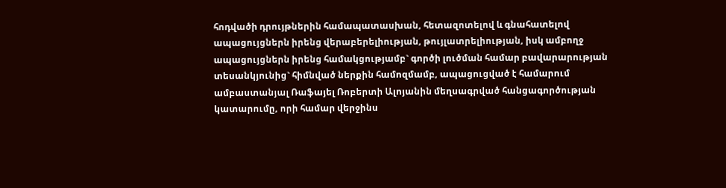հոդվածի դրույթներին համապատասխան, հետազոտելով և գնահատելով ապացույցներն իրենց վերաբերելիության, թույլատրելիության, իսկ ամբողջ ապացույցներն իրենց համակցությամբ` գործի լուծման համար բավարարության տեսանկյունից` հիմնված ներքին համոզմամբ, ապացուցված է համարում ամբաստանյալ Ռաֆայել Ռոբերտի Ալոյանին մեղսագրված հանցագործության կատարումը, որի համար վերջինս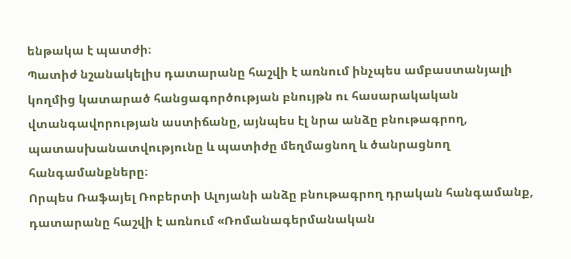ենթակա է պատժի։
Պատիժ նշանակելիս դատարանը հաշվի է առնում ինչպես ամբաստանյալի կողմից կատարած հանցագործության բնույթն ու հասարակական վտանգավորության աստիճանը, այնպես էլ նրա անձը բնութագրող, պատասխանատվությունը և պատիժը մեղմացնող և ծանրացնող հանգամանքները։
Որպես Ռաֆայել Ռոբերտի Ալոյանի անձը բնութագրող դրական հանգամանք, դատարանը հաշվի է առնում «Ռոմանագերմանական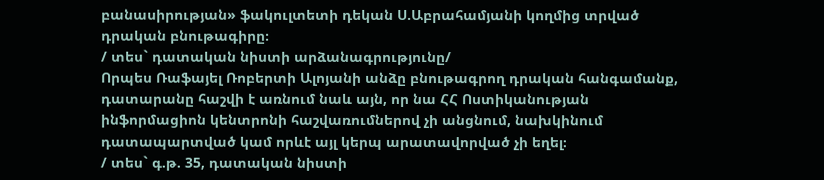բանասիրության» ֆակուլտետի դեկան Ս.Աբրահամյանի կողմից տրված դրական բնութագիրը։
/ տես` դատական նիստի արձանագրությունը/
Որպես Ռաֆայել Ռոբերտի Ալոյանի անձը բնութագրող դրական հանգամանք, դատարանը հաշվի է առնում նաև այն, որ նա ՀՀ Ոստիկանության ինֆորմացիոն կենտրոնի հաշվառումներով չի անցնում, նախկինում դատապարտված կամ որևէ այլ կերպ արատավորված չի եղել։
/ տես` գ.թ. 35, դատական նիստի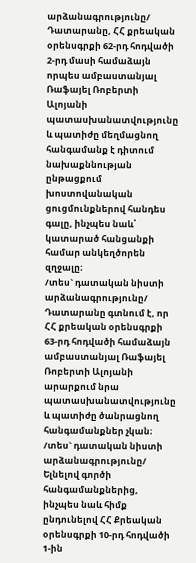արձանագրությունը/
Դատարանը, ՀՀ քրեական օրենսգրքի 62-րդ հոդվածի 2-րդ մասի համաձայն որպես ամբաստանյալ Ռաֆայել Ռոբերտի Ալոյանի պատասխանատվությունը և պատիժը մեղմացնող հանգամանք է դիտում նախաքննության ընթացքում խոստովանական ցուցմունքներով հանդես գալը, ինչպես նաև՝ կատարած հանցանքի համար անկեղծորեն զղջալը։
/տես` դատական նիստի արձանագրությունը/
Դատարանը գտնում է, որ ՀՀ քրեական օրենսգրքի 63-րդ հոդվածի համաձայն ամբաստանյալ Ռաֆայել Ռոբերտի Ալոյանի արարքում նրա պատասխանատվությունը և պատիժը ծանրացնող հանգամանքներ չկան։
/տես` դատական նիստի արձանագրությունը/
Ելնելով գործի հանգամանքներից, ինչպես նաև հիմք ընդունելով ՀՀ Քրեական օրենսգրքի 10-րդ հոդվածի 1-ին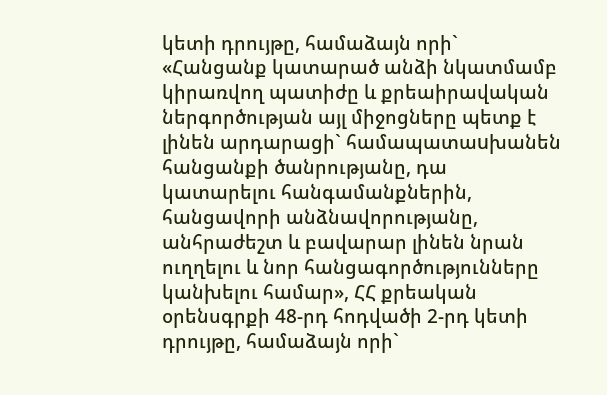կետի դրույթը, համաձայն որի` «Հանցանք կատարած անձի նկատմամբ կիրառվող պատիժը և քրեաիրավական ներգործության այլ միջոցները պետք է լինեն արդարացի` համապատաuխանեն հանցանքի ծանրությանը, դա կատարելու հանգամանքներին, հանցավորի անձնավորությանը, անհրաժեշտ և բավարար լինեն նրան ուղղելու և նոր հանցագործությունները կանխելու համար», ՀՀ քրեական օրենսգրքի 48-րդ հոդվածի 2-րդ կետի դրույթը, համաձայն որի`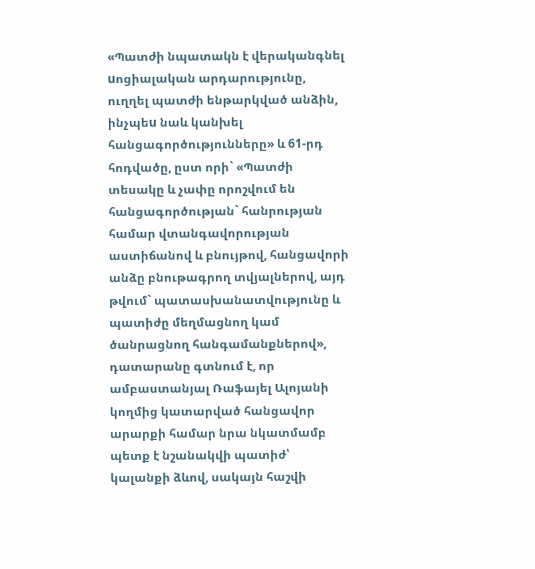«Պատժի նպատակն է վերականգնել uոցիալական արդարությունը, ուղղել պատժի ենթարկված անձին, ինչպեu նաև կանխել հանցագործությունները» և 61-րդ հոդվածը, ըստ որի` «Պատժի տեսակը և չափը որոշվում են հանցագործության` հանրության համար վտանգավորության աստիճանով և բնույթով, հանցավորի անձը բնութագրող տվյալներով, այդ թվում` պատասխանատվությունը և պատիժը մեղմացնող կամ ծանրացնող հանգամանքներով», դատարանը գտնում է, որ ամբաստանյալ Ռաֆայել Ալոյանի կողմից կատարված հանցավոր արարքի համար նրա նկատմամբ պետք է նշանակվի պատիժ՝ կալանքի ձևով, սակայն հաշվի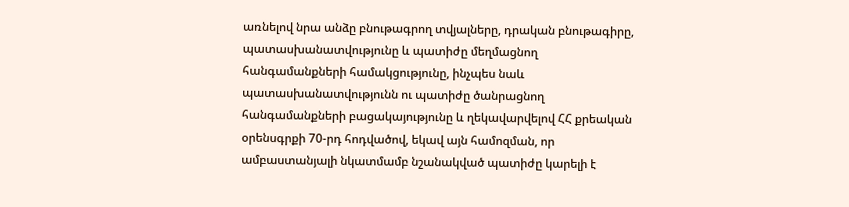առնելով նրա անձը բնութագրող տվյալները, դրական բնութագիրը, պատասխանատվությունը և պատիժը մեղմացնող հանգամանքների համակցությունը, ինչպես նաև պատասխանատվությունն ու պատիժը ծանրացնող հանգամանքների բացակայությունը և ղեկավարվելով ՀՀ քրեական օրենսգրքի 70-րդ հոդվածով, եկավ այն համոզման, որ ամբաստանյալի նկատմամբ նշանակված պատիժը կարելի է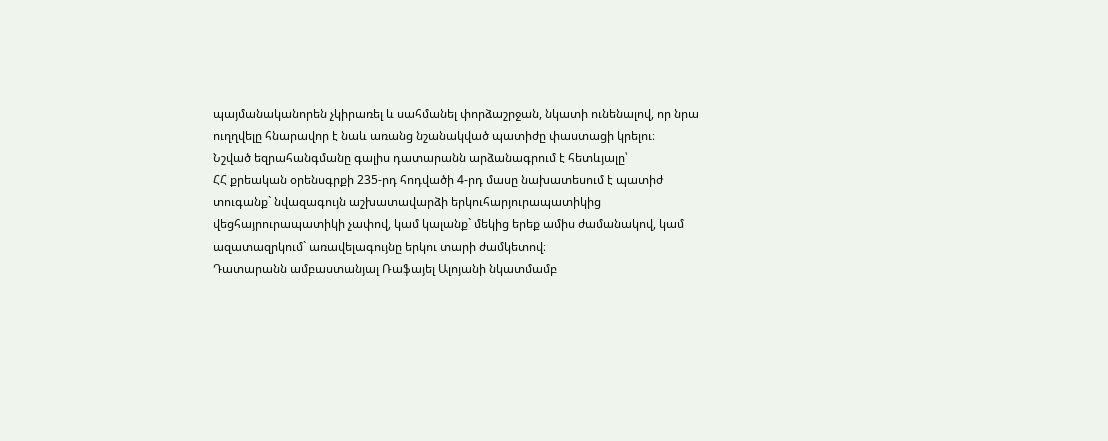պայմանականորեն չկիրառել և սահմանել փորձաշրջան, նկատի ունենալով, որ նրա ուղղվելը հնարավոր է նաև առանց նշանակված պատիժը փաստացի կրելու։
Նշված եզրահանգմանը գալիս դատարանն արձանագրում է հետևյալը՝
ՀՀ քրեական օրենսգրքի 235-րդ հոդվածի 4-րդ մասը նախատեսում է պատիժ տուգանք` նվազագույն աշխատավարձի երկուհարյուրապատիկից վեցհայրուրապատիկի չափով, կամ կալանք` մեկից երեք ամիս ժամանակով, կամ ազատազրկում` առավելագույնը երկու տարի ժամկետով։
Դատարանն ամբաստանյալ Ռաֆայել Ալոյանի նկատմամբ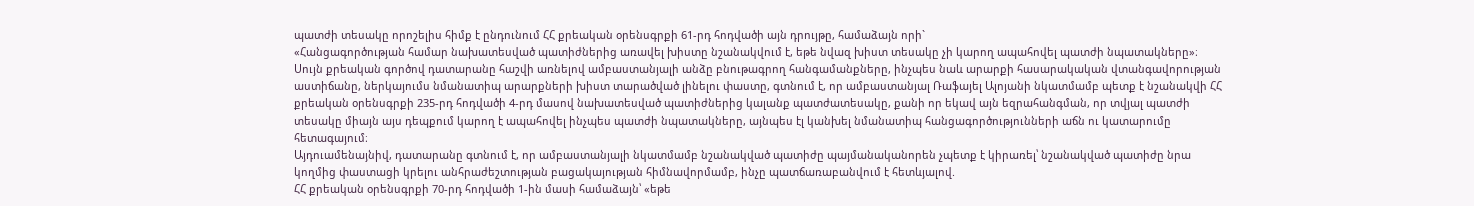պատժի տեսակը որոշելիս հիմք է ընդունում ՀՀ քրեական օրենսգրքի 61-րդ հոդվածի այն դրույթը, համաձայն որի`
«Հանցագործության համար նախատեսված պատիժներից առավել խիստը նշանակվում է, եթե նվազ խիստ տեսակը չի կարող ապահովել պատժի նպատակները»։
Սույն քրեական գործով դատարանը հաշվի առնելով ամբաստանյալի անձը բնութագրող հանգամանքները, ինչպես նաև արարքի հասարակական վտանգավորության աստիճանը, ներկայումս նմանատիպ արարքների խիստ տարածված լինելու փաստը, գտնում է, որ ամբաստանյալ Ռաֆայել Ալոյանի նկատմամբ պետք է նշանակվի ՀՀ քրեական օրենսգրքի 235-րդ հոդվածի 4-րդ մասով նախատեսված պատիժներից կալանք պատժատեսակը, քանի որ եկավ այն եզրահանգման, որ տվյալ պատժի տեսակը միայն այս դեպքում կարող է ապահովել ինչպես պատժի նպատակները, այնպես էլ կանխել նմանատիպ հանցագործությունների աճն ու կատարումը հետագայում։
Այդուամենայնիվ, դատարանը գտնում է, որ ամբաստանյալի նկատմամբ նշանակված պատիժը պայմանականորեն չպետք է կիրառել՝ նշանակված պատիժը նրա կողմից փաստացի կրելու անհրաժեշտության բացակայության հիմնավորմամբ, ինչը պատճառաբանվում է հետևյալով.
ՀՀ քրեական օրենսգրքի 70-րդ հոդվածի 1-ին մասի համաձայն՝ «եթե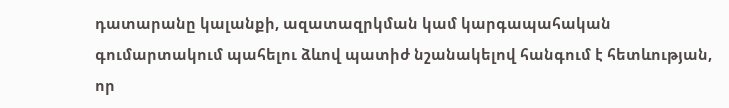դատարանը կալանքի, ազատազրկման կամ կարգապահական գումարտակում պահելու ձևով պատիժ նշանակելով հանգում է հետևության, որ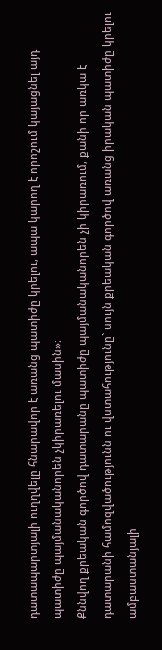դատապարտյալի ուղղվելը հնարավոր է առանց պատիժը կրելու, ապա կարող է որոշում կայացնել այդ պատիժը պայմանականորեն չկիրառելու մասին»։
Քննվող քրեական գործով դատարանը պատիժը պայմանականորեն չի կիրառում, քանի որ առկա է դատարանի համոզվածությունն ու վստահությունը` սույն քրեական գործով առանց իրական պատիժը կրելու ամբաստանյալի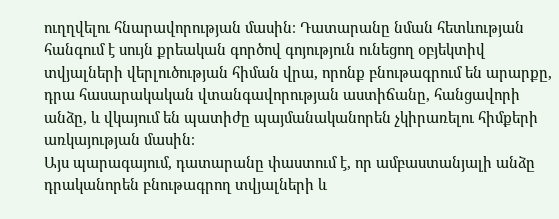ուղղվելու հնարավորության մասին։ Դատարանը նման հետևության հանգում է սույն քրեական գործով գոյություն ունեցող օբյեկտիվ տվյալների վերլուծության հիման վրա, որոնք բնութագրում են արարքը, դրա հասարակական վտանգավորության աստիճանը, հանցավորի անձը, և վկայում են պատիժը պայմանականորեն չկիրառելու հիմքերի առկայության մասին։
Այս պարագայում, դատարանը փաստում է, որ ամբաստանյալի անձը դրականորեն բնութագրող տվյալների և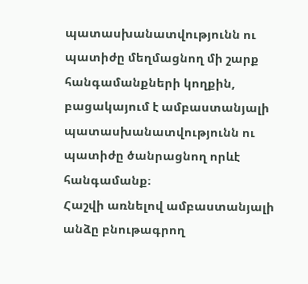պատասխանատվությունն ու պատիժը մեղմացնող մի շարք հանգամանքների կողքին, բացակայում է ամբաստանյալի պատասխանատվությունն ու պատիժը ծանրացնող որևէ հանգամանք։
Հաշվի առնելով ամբաստանյալի անձը բնութագրող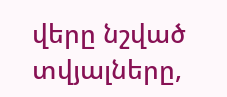վերը նշված տվյալները,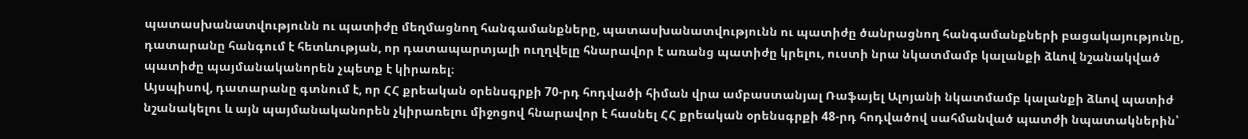պատասխանատվությունն ու պատիժը մեղմացնող հանգամանքները, պատասխանատվությունն ու պատիժը ծանրացնող հանգամանքների բացակայությունը, դատարանը հանգում է հետևության, որ դատապարտյալի ուղղվելը հնարավոր է առանց պատիժը կրելու, ուստի նրա նկատմամբ կալանքի ձևով նշանակված պատիժը պայմանականորեն չպետք է կիրառել։
Այսպիսով, դատարանը գտնում է, որ ՀՀ քրեական օրենսգրքի 70-րդ հոդվածի հիման վրա ամբաստանյալ Ռաֆայել Ալոյանի նկատմամբ կալանքի ձևով պատիժ նշանակելու և այն պայմանականորեն չկիրառելու միջոցով հնարավոր է հասնել ՀՀ քրեական օրենսգրքի 48-րդ հոդվածով սահմանված պատժի նպատակներին՝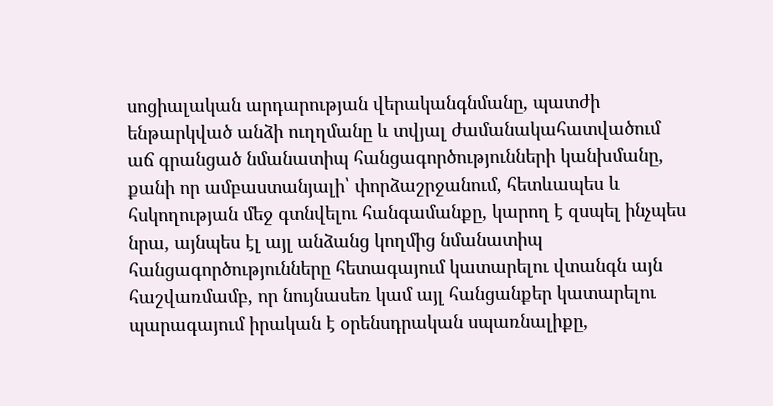սոցիալական արդարության վերականգնմանը, պատժի ենթարկված անձի ուղղմանը և տվյալ ժամանակահատվածում աճ գրանցած նմանատիպ հանցագործությունների կանխմանը, քանի որ ամբաստանյալի՝ փորձաշրջանում, հետևապես և հսկողության մեջ գտնվելու հանգամանքը, կարող է զսպել ինչպես նրա, այնպես էլ այլ անձանց կողմից նմանատիպ հանցագործությունները հետագայում կատարելու վտանգն այն հաշվառմամբ, որ նույնասեռ կամ այլ հանցանքեր կատարելու պարագայում իրական է օրենսդրական սպառնալիքը,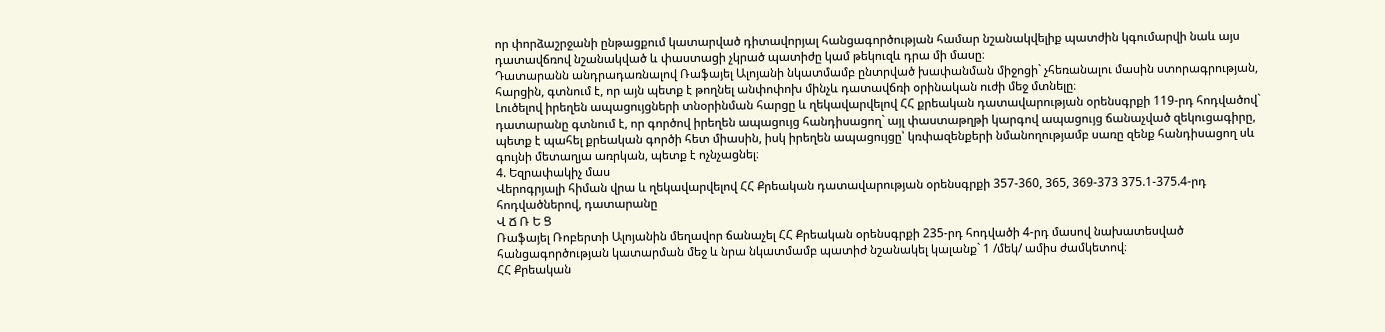որ փորձաշրջանի ընթացքում կատարված դիտավորյալ հանցագործության համար նշանակվելիք պատժին կգումարվի նաև այս դատավճռով նշանակված և փաստացի չկրած պատիժը կամ թեկուզև դրա մի մասը։
Դատարանն անդրադառնալով Ռաֆայել Ալոյանի նկատմամբ ընտրված խափանման միջոցի` չհեռանալու մասին ստորագրության, հարցին, գտնում է, որ այն պետք է թողնել անփոփոխ մինչև դատավճռի օրինական ուժի մեջ մտնելը։
Լուծելով իրեղեն ապացույցների տնօրինման հարցը և ղեկավարվելով ՀՀ քրեական դատավարության օրենսգրքի 119-րդ հոդվածով` դատարանը գտնում է, որ գործով իրեղեն ապացույց հանդիսացող` այլ փաստաթղթի կարգով ապացույց ճանաչված զեկուցագիրը, պետք է պահել քրեական գործի հետ միասին, իսկ իրեղեն ապացույցը՝ կռփազենքերի նմանողությամբ սառը զենք հանդիսացող սև գույնի մետաղյա առրկան, պետք է ոչնչացնել։
4. Եզրափակիչ մաս
Վերոգրյալի հիման վրա և ղեկավարվելով ՀՀ Քրեական դատավարության օրենսգրքի 357-360, 365, 369-373 375.1-375.4-րդ հոդվածներով, դատարանը
Վ Ճ Ռ Ե Ց
Ռաֆայել Ռոբերտի Ալոյանին մեղավոր ճանաչել ՀՀ Քրեական օրենսգրքի 235-րդ հոդվածի 4-րդ մասով նախատեսված հանցագործության կատարման մեջ և նրա նկատմամբ պատիժ նշանակել կալանք` 1 /մեկ/ ամիս ժամկետով։
ՀՀ Քրեական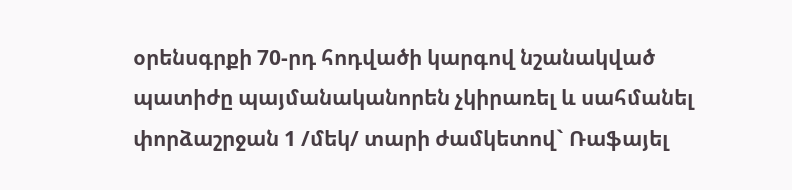օրենսգրքի 70-րդ հոդվածի կարգով նշանակված պատիժը պայմանականորեն չկիրառել և սահմանել փորձաշրջան 1 /մեկ/ տարի ժամկետով` Ռաֆայել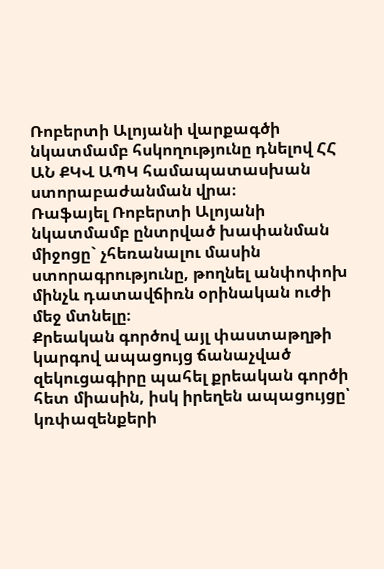Ռոբերտի Ալոյանի վարքագծի նկատմամբ հսկողությունը դնելով ՀՀ ԱՆ ՔԿՎ ԱՊԿ համապատասխան ստորաբաժանման վրա։
Ռաֆայել Ռոբերտի Ալոյանի նկատմամբ ընտրված խափանման միջոցը` չհեռանալու մասին ստորագրությունը, թողնել անփոփոխ մինչև դատավճիռն օրինական ուժի մեջ մտնելը։
Քրեական գործով այլ փաստաթղթի կարգով ապացույց ճանաչված զեկուցագիրը պահել քրեական գործի հետ միասին, իսկ իրեղեն ապացույցը՝ կռփազենքերի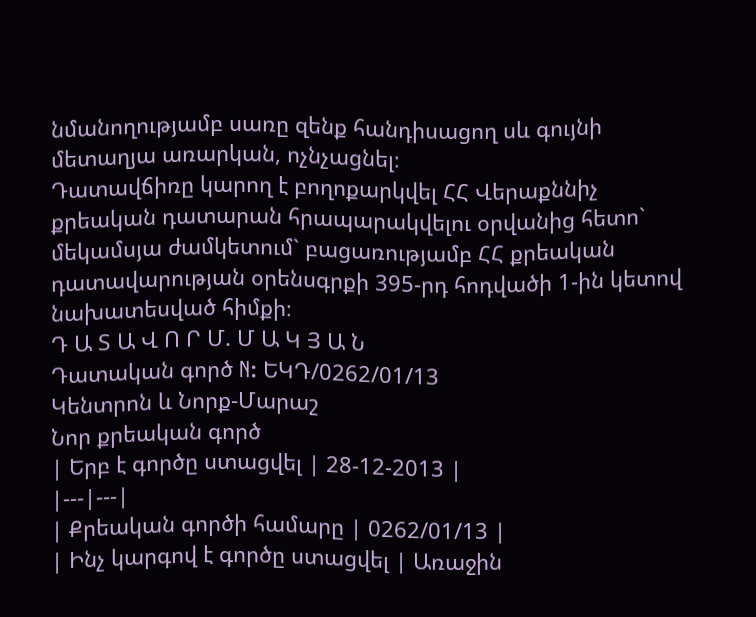նմանողությամբ սառը զենք հանդիսացող սև գույնի մետաղյա առարկան, ոչնչացնել։
Դատավճիռը կարող է բողոքարկվել ՀՀ Վերաքննիչ քրեական դատարան հրապարակվելու օրվանից հետո` մեկամսյա ժամկետում` բացառությամբ ՀՀ քրեական դատավարության օրենսգրքի 395-րդ հոդվածի 1-ին կետով նախատեսված հիմքի։
Դ Ա Տ Ա Վ Ո Ր Մ. Մ Ա Կ Յ Ա Ն
Դատական գործ N: ԵԿԴ/0262/01/13
Կենտրոն և Նորք-Մարաշ
Նոր քրեական գործ
| Երբ է գործը ստացվել | 28-12-2013 |
|---|---|
| Քրեական գործի համարը | 0262/01/13 |
| Ինչ կարգով է գործը ստացվել | Առաջին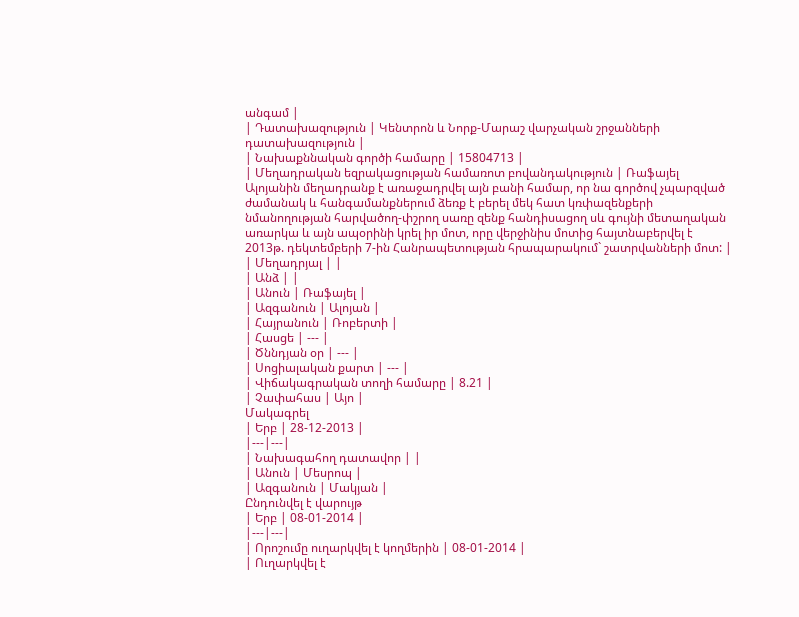անգամ |
| Դատախազություն | Կենտրոն և Նորք-Մարաշ վարչական շրջանների դատախազություն |
| Նախաքննական գործի համարը | 15804713 |
| Մեղադրական եզրակացության համառոտ բովանդակություն | Ռաֆայել Ալոյանին մեղադրանք է առաջադրվել այն բանի համար, որ նա գործով չպարզված ժամանակ և հանգամանքներում ձեռք է բերել մեկ հատ կռփազենքերի նմանողության հարվածող-փշրող սառը զենք հանդիսացող սև գույնի մետաղական առարկա և այն ապօրինի կրել իր մոտ, որը վերջինիս մոտից հայտնաբերվել է 2013թ. դեկտեմբերի 7-ին Հանրապետության հրապարակում` շատրվանների մոտ: |
| Մեղադրյալ | |
| Անձ | |
| Անուն | Ռաֆայել |
| Ազգանուն | Ալոյան |
| Հայրանուն | Ռոբերտի |
| Հասցե | --- |
| Ծննդյան օր | --- |
| Սոցիալական քարտ | --- |
| Վիճակագրական տողի համարը | 8.21 |
| Չափահաս | Այո |
Մակագրել
| Երբ | 28-12-2013 |
|---|---|
| Նախագահող դատավոր | |
| Անուն | Մեսրոպ |
| Ազգանուն | Մակյան |
Ընդունվել է վարույթ
| Երբ | 08-01-2014 |
|---|---|
| Որոշումը ուղարկվել է կողմերին | 08-01-2014 |
| Ուղարկվել է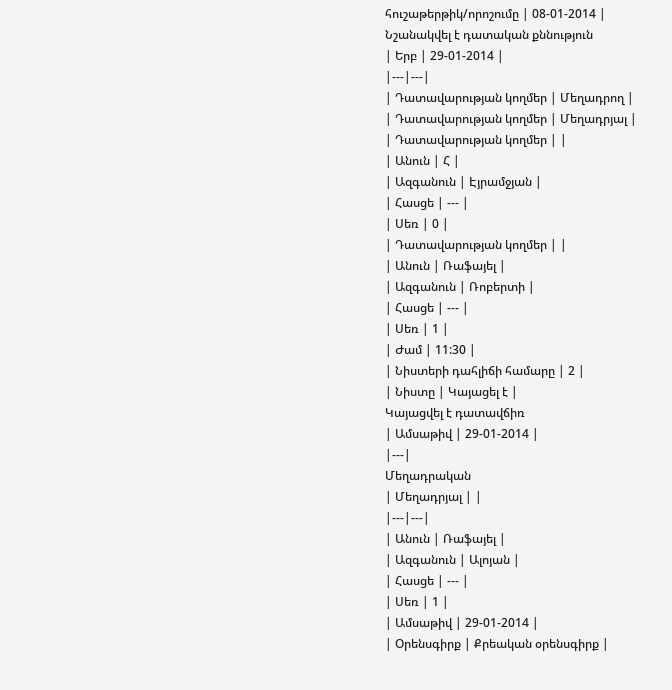հուշաթերթիկ/որոշումը | 08-01-2014 |
Նշանակվել է դատական քննություն
| Երբ | 29-01-2014 |
|---|---|
| Դատավարության կողմեր | Մեղադրող |
| Դատավարության կողմեր | Մեղադրյալ |
| Դատավարության կողմեր | |
| Անուն | Հ |
| Ազգանուն | Էյրամջյան |
| Հասցե | --- |
| Սեռ | 0 |
| Դատավարության կողմեր | |
| Անուն | Ռաֆայել |
| Ազգանուն | Ռոբերտի |
| Հասցե | --- |
| Սեռ | 1 |
| Ժամ | 11:30 |
| Նիստերի դահլիճի համարը | 2 |
| Նիստը | Կայացել է |
Կայացվել է դատավճիռ
| Ամսաթիվ | 29-01-2014 |
|---|
Մեղադրական
| Մեղադրյալ | |
|---|---|
| Անուն | Ռաֆայել |
| Ազգանուն | Ալոյան |
| Հասցե | --- |
| Սեռ | 1 |
| Ամսաթիվ | 29-01-2014 |
| Օրենսգիրք | Քրեական օրենսգիրք |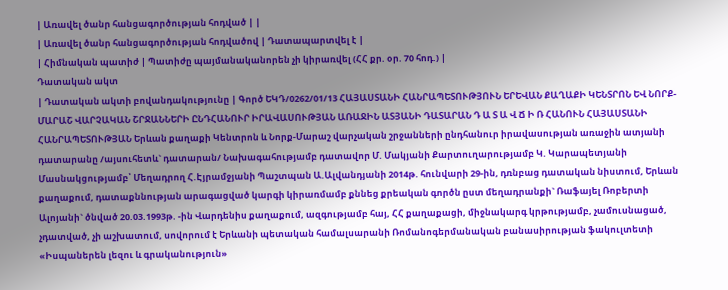| Առավել ծանր հանցագործության հոդված | |
| Առավել ծանր հանցագործության հոդվածով | Դատապարտվել է |
| Հիմնական պատիժ | Պատիժը պայմանականորեն չի կիրառվել (ՀՀ քր. օր. 70 հոդ.) |
Դատական ակտ
| Դատական ակտի բովանդակությունը | Գործ ԵԿԴ/0262/01/13 ՀԱՅԱՍՏԱՆԻ ՀԱՆՐԱՊԵՏՈՒԹՅՈՒՆ ԵՐԵՎԱՆ ՔԱՂԱՔԻ ԿԵՆՏՐՈՆ ԵՎ ՆՈՐՔ-ՄԱՐԱՇ ՎԱՐՉԱԿԱՆ ՇՐՋԱՆՆԵՐԻ ԸՆԴՀԱՆՈՒՐ ԻՐԱՎԱՍՈՒԹՅԱՆ ԱՌԱՋԻՆ ԱՏՅԱՆԻ ԴԱՏԱՐԱՆ Դ Ա Տ Ա Վ Ճ Ի Ռ ՀԱՆՈՒՆ ՀԱՅԱՍՏԱՆԻ ՀԱՆՐԱՊԵՏՈՒԹՅԱՆ Երևան քաղաքի Կենտրոն և Նորք-Մարաշ վարչական շրջանների ընդհանուր իրավասության առաջին ատյանի դատարանը /այսուհետև` դատարան/ Նախագահությամբ դատավոր Մ. Մակյանի Քարտուղարությամբ Կ. Կարապետյանի Մասնակցությամբ՝ Մեղադրող Հ.Էյրամջյանի Պաշտպան Ա.Ալվանդյանի 2014թ. հունվարի 29-ին, դռնբաց դատական նիստում, Երևան քաղաքում, դատաքննության արագացված կարգի կիրառմամբ քննեց քրեական գործն ըստ մեղադրանքի` Ռաֆայել Ռոբերտի Ալոյանի` ծնված 20.03.1993թ. -ին Վարդենիս քաղաքում, ազգությամբ հայ, ՀՀ քաղաքացի, միջնակարգ կրթությամբ, չամուսնացած, չդատված, չի աշխատում, սովորում է Երևանի պետական համալսարանի Ռոմանոգերմանական բանասիրության ֆակուլտետի «Իսպաներեն լեզու և գրականություն»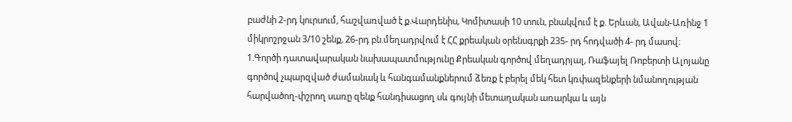բաժնի 2-րդ կուրսում, հաշվառված է ք.Վարդենիս, Կոմիտասի 10 տուն, բնակվում է ք. Երևան, Ավան-Առինջ 1 միկրոշրջան 3/10 շենք, 26-րդ բն.մեղադրվում է ՀՀ քրեական օրենսգրքի 235- րդ հոդվածի 4- րդ մասով։ 1.Գործի դատավարական նախապատմությունը Քրեական գործով մեղադրյալ, Ռաֆայել Ռոբերտի Ալոյանը գործով չպարզված ժամանակ և հանգամանքներում ձեռք է բերել մեկ հետ կռփազենքերի նմանողության հարվածող-փշրող սառը զենք հանդիսացող սև գույնի մետաղական առարկա և այն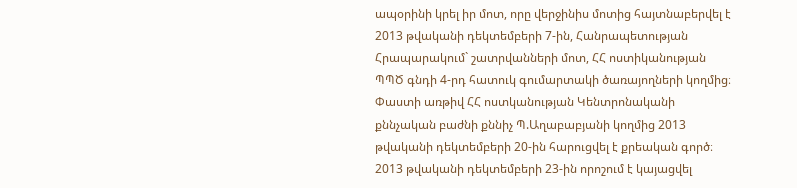ապօրինի կրել իր մոտ, որը վերջինիս մոտից հայտնաբերվել է 2013 թվականի դեկտեմբերի 7-ին, Հանրապետության Հրապարակում` շատրվանների մոտ, ՀՀ ոստիկանության ՊՊԾ գնդի 4-րդ հատուկ գումարտակի ծառայողների կողմից։ Փաստի առթիվ ՀՀ ոստկանության Կենտրոնականի քննչական բաժնի քննիչ Պ.Աղաբաբյանի կողմից 2013 թվականի դեկտեմբերի 20-ին հարուցվել է քրեական գործ։ 2013 թվականի դեկտեմբերի 23-ին որոշում է կայացվել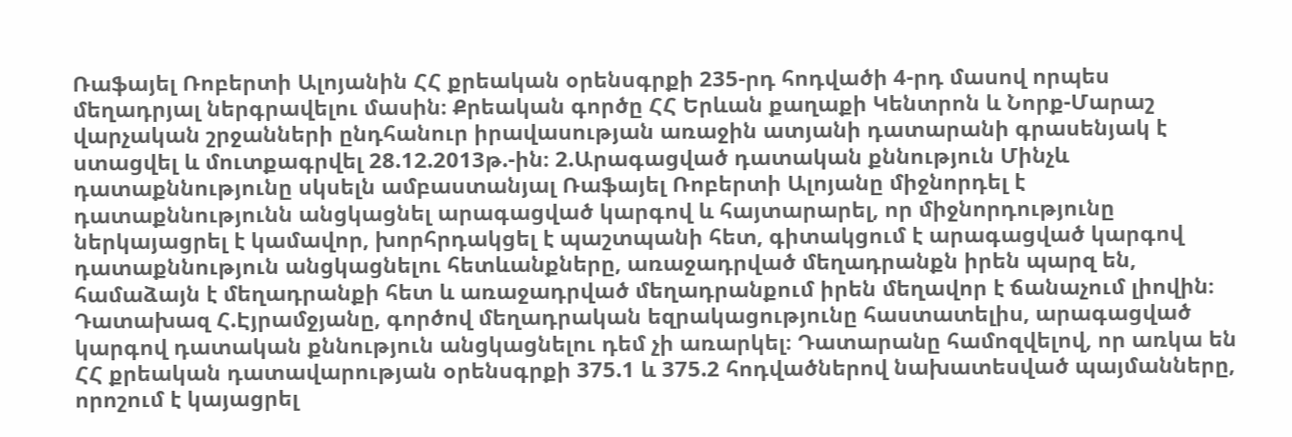Ռաֆայել Ռոբերտի Ալոյանին ՀՀ քրեական օրենսգրքի 235-րդ հոդվածի 4-րդ մասով որպես մեղադրյալ ներգրավելու մասին։ Քրեական գործը ՀՀ Երևան քաղաքի Կենտրոն և Նորք-Մարաշ վարչական շրջանների ընդհանուր իրավասության առաջին ատյանի դատարանի գրասենյակ է ստացվել և մուտքագրվել 28.12.2013թ.-ին։ 2.Արագացված դատական քննություն Մինչև դատաքննությունը սկսելն ամբաստանյալ Ռաֆայել Ռոբերտի Ալոյանը միջնորդել է դատաքննությունն անցկացնել արագացված կարգով և հայտարարել, որ միջնորդությունը ներկայացրել է կամավոր, խորհրդակցել է պաշտպանի հետ, գիտակցում է արագացված կարգով դատաքննություն անցկացնելու հետևանքները, առաջադրված մեղադրանքն իրեն պարզ են, համաձայն է մեղադրանքի հետ և առաջադրված մեղադրանքում իրեն մեղավոր է ճանաչում լիովին։ Դատախազ Հ.Էյրամջյանը, գործով մեղադրական եզրակացությունը հաստատելիս, արագացված կարգով դատական քննություն անցկացնելու դեմ չի առարկել։ Դատարանը համոզվելով, որ առկա են ՀՀ քրեական դատավարության օրենսգրքի 375.1 և 375.2 հոդվածներով նախատեսված պայմանները, որոշում է կայացրել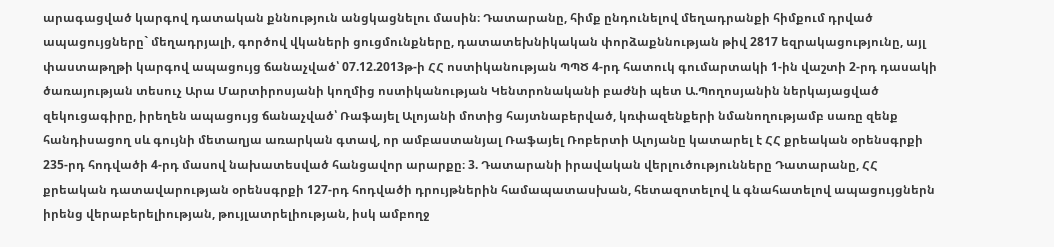արագացված կարգով դատական քննություն անցկացնելու մասին։ Դատարանը, հիմք ընդունելով մեղադրանքի հիմքում դրված ապացույցները` մեղադրյալի, գործով վկաների ցուցմունքները, դատատեխնիկական փորձաքննության թիվ 2817 եզրակացությունը, այլ փաստաթղթի կարգով ապացույց ճանաչված՝ 07.12.2013թ-ի ՀՀ ոստիկանության ՊՊԾ 4-րդ հատուկ գումարտակի 1-ին վաշտի 2-րդ դասակի ծառայության տեսուչ Արա Մարտիրոսյանի կողմից ոստիկանության Կենտրոնականի բաժնի պետ Ա.Պողոսյանին ներկայացված զեկուցագիրը, իրեղեն ապացույց ճանաչված՝ Ռաֆայել Ալոյանի մոտից հայտնաբերված, կռփազենքերի նմանողությամբ սառը զենք հանդիսացող սև գույնի մետաղյա առարկան գտավ, որ ամբաստանյալ Ռաֆայել Ռոբերտի Ալոյանը կատարել է ՀՀ քրեական օրենսգրքի 235-րդ հոդվածի 4-րդ մասով նախատեսված հանցավոր արարքը։ 3. Դատարանի իրավական վերլուծությունները Դատարանը, ՀՀ քրեական դատավարության օրենսգրքի 127-րդ հոդվածի դրույթներին համապատասխան, հետազոտելով և գնահատելով ապացույցներն իրենց վերաբերելիության, թույլատրելիության, իսկ ամբողջ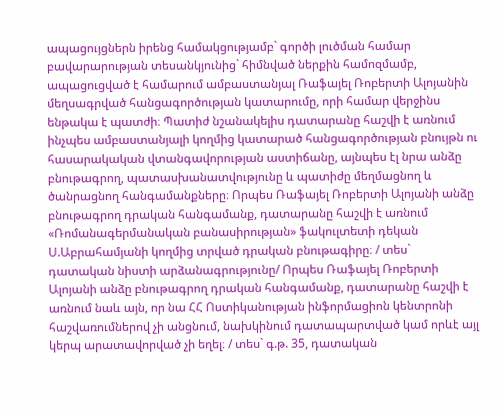ապացույցներն իրենց համակցությամբ` գործի լուծման համար բավարարության տեսանկյունից` հիմնված ներքին համոզմամբ, ապացուցված է համարում ամբաստանյալ Ռաֆայել Ռոբերտի Ալոյանին մեղսագրված հանցագործության կատարումը, որի համար վերջինս ենթակա է պատժի։ Պատիժ նշանակելիս դատարանը հաշվի է առնում ինչպես ամբաստանյալի կողմից կատարած հանցագործության բնույթն ու հասարակական վտանգավորության աստիճանը, այնպես էլ նրա անձը բնութագրող, պատասխանատվությունը և պատիժը մեղմացնող և ծանրացնող հանգամանքները։ Որպես Ռաֆայել Ռոբերտի Ալոյանի անձը բնութագրող դրական հանգամանք, դատարանը հաշվի է առնում «Ռոմանագերմանական բանասիրության» ֆակուլտետի դեկան Ս.Աբրահամյանի կողմից տրված դրական բնութագիրը։ / տես` դատական նիստի արձանագրությունը/ Որպես Ռաֆայել Ռոբերտի Ալոյանի անձը բնութագրող դրական հանգամանք, դատարանը հաշվի է առնում նաև այն, որ նա ՀՀ Ոստիկանության ինֆորմացիոն կենտրոնի հաշվառումներով չի անցնում, նախկինում դատապարտված կամ որևէ այլ կերպ արատավորված չի եղել։ / տես` գ.թ. 35, դատական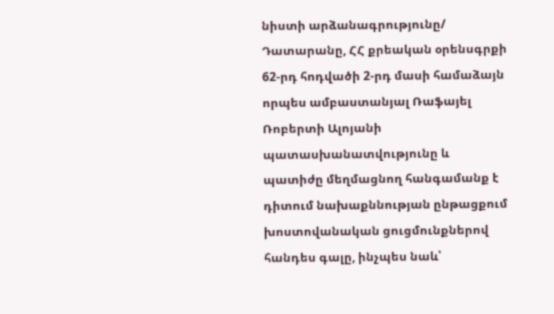նիստի արձանագրությունը/ Դատարանը, ՀՀ քրեական օրենսգրքի 62-րդ հոդվածի 2-րդ մասի համաձայն որպես ամբաստանյալ Ռաֆայել Ռոբերտի Ալոյանի պատասխանատվությունը և պատիժը մեղմացնող հանգամանք է դիտում նախաքննության ընթացքում խոստովանական ցուցմունքներով հանդես գալը, ինչպես նաև՝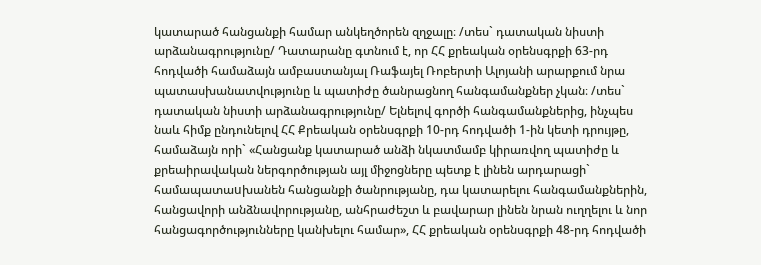կատարած հանցանքի համար անկեղծորեն զղջալը։ /տես` դատական նիստի արձանագրությունը/ Դատարանը գտնում է, որ ՀՀ քրեական օրենսգրքի 63-րդ հոդվածի համաձայն ամբաստանյալ Ռաֆայել Ռոբերտի Ալոյանի արարքում նրա պատասխանատվությունը և պատիժը ծանրացնող հանգամանքներ չկան։ /տես` դատական նիստի արձանագրությունը/ Ելնելով գործի հանգամանքներից, ինչպես նաև հիմք ընդունելով ՀՀ Քրեական օրենսգրքի 10-րդ հոդվածի 1-ին կետի դրույթը, համաձայն որի` «Հանցանք կատարած անձի նկատմամբ կիրառվող պատիժը և քրեաիրավական ներգործության այլ միջոցները պետք է լինեն արդարացի` համապատաuխանեն հանցանքի ծանրությանը, դա կատարելու հանգամանքներին, հանցավորի անձնավորությանը, անհրաժեշտ և բավարար լինեն նրան ուղղելու և նոր հանցագործությունները կանխելու համար», ՀՀ քրեական օրենսգրքի 48-րդ հոդվածի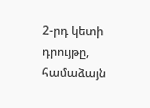2-րդ կետի դրույթը, համաձայն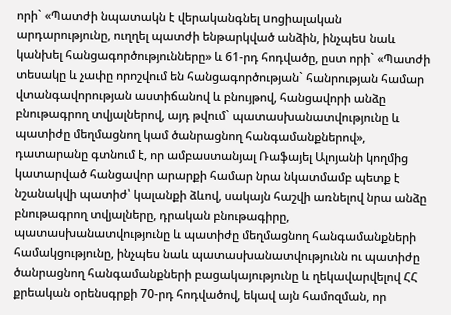որի` «Պատժի նպատակն է վերականգնել uոցիալական արդարությունը, ուղղել պատժի ենթարկված անձին, ինչպեu նաև կանխել հանցագործությունները» և 61-րդ հոդվածը, ըստ որի` «Պատժի տեսակը և չափը որոշվում են հանցագործության` հանրության համար վտանգավորության աստիճանով և բնույթով, հանցավորի անձը բնութագրող տվյալներով, այդ թվում` պատասխանատվությունը և պատիժը մեղմացնող կամ ծանրացնող հանգամանքներով», դատարանը գտնում է, որ ամբաստանյալ Ռաֆայել Ալոյանի կողմից կատարված հանցավոր արարքի համար նրա նկատմամբ պետք է նշանակվի պատիժ՝ կալանքի ձևով, սակայն հաշվի առնելով նրա անձը բնութագրող տվյալները, դրական բնութագիրը, պատասխանատվությունը և պատիժը մեղմացնող հանգամանքների համակցությունը, ինչպես նաև պատասխանատվությունն ու պատիժը ծանրացնող հանգամանքների բացակայությունը և ղեկավարվելով ՀՀ քրեական օրենսգրքի 70-րդ հոդվածով, եկավ այն համոզման, որ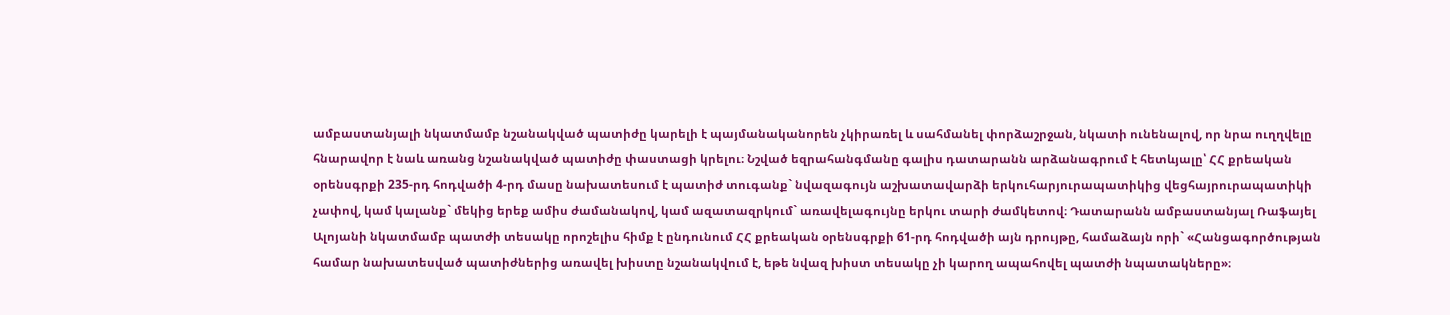ամբաստանյալի նկատմամբ նշանակված պատիժը կարելի է պայմանականորեն չկիրառել և սահմանել փորձաշրջան, նկատի ունենալով, որ նրա ուղղվելը հնարավոր է նաև առանց նշանակված պատիժը փաստացի կրելու։ Նշված եզրահանգմանը գալիս դատարանն արձանագրում է հետևյալը՝ ՀՀ քրեական օրենսգրքի 235-րդ հոդվածի 4-րդ մասը նախատեսում է պատիժ տուգանք` նվազագույն աշխատավարձի երկուհարյուրապատիկից վեցհայրուրապատիկի չափով, կամ կալանք` մեկից երեք ամիս ժամանակով, կամ ազատազրկում` առավելագույնը երկու տարի ժամկետով։ Դատարանն ամբաստանյալ Ռաֆայել Ալոյանի նկատմամբ պատժի տեսակը որոշելիս հիմք է ընդունում ՀՀ քրեական օրենսգրքի 61-րդ հոդվածի այն դրույթը, համաձայն որի` «Հանցագործության համար նախատեսված պատիժներից առավել խիստը նշանակվում է, եթե նվազ խիստ տեսակը չի կարող ապահովել պատժի նպատակները»։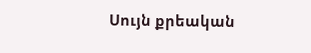Սույն քրեական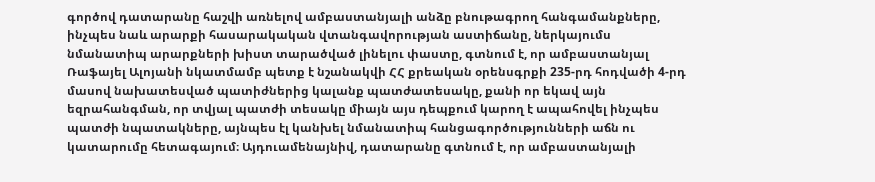գործով դատարանը հաշվի առնելով ամբաստանյալի անձը բնութագրող հանգամանքները, ինչպես նաև արարքի հասարակական վտանգավորության աստիճանը, ներկայումս նմանատիպ արարքների խիստ տարածված լինելու փաստը, գտնում է, որ ամբաստանյալ Ռաֆայել Ալոյանի նկատմամբ պետք է նշանակվի ՀՀ քրեական օրենսգրքի 235-րդ հոդվածի 4-րդ մասով նախատեսված պատիժներից կալանք պատժատեսակը, քանի որ եկավ այն եզրահանգման, որ տվյալ պատժի տեսակը միայն այս դեպքում կարող է ապահովել ինչպես պատժի նպատակները, այնպես էլ կանխել նմանատիպ հանցագործությունների աճն ու կատարումը հետագայում։ Այդուամենայնիվ, դատարանը գտնում է, որ ամբաստանյալի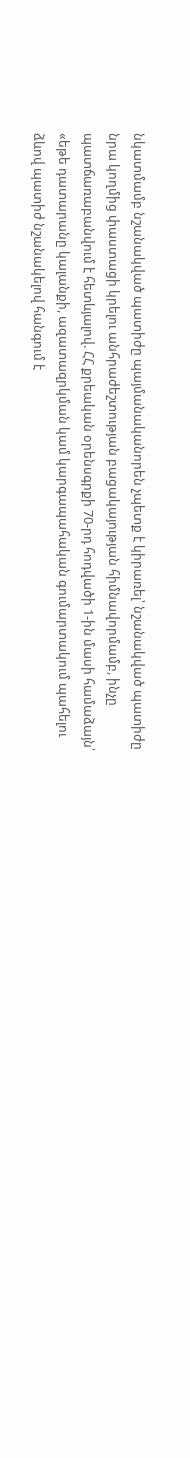նկատմամբ նշանակված պատիժը պայմանականորեն չպետք է կիրառել՝ նշանակված պատիժը նրա կողմից փաստացի կրելու անհրաժեշտության բացակայության հիմնավորմամբ, ինչը պատճառաբանվում է հետևյալով. ՀՀ քրեական օրենսգրքի 70-րդ հոդվածի 1-ին մասի համաձայն՝ «եթե դատարանը կալանքի, ազատազրկման կամ կարգապահական գումարտակում պահելու ձևով պատիժ նշանակելով հանգում է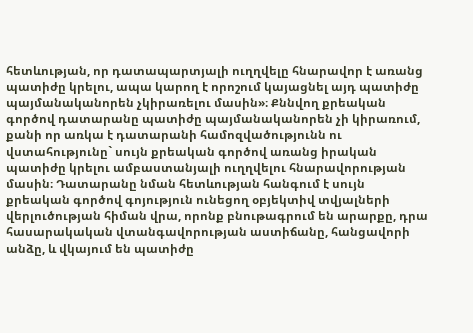հետևության, որ դատապարտյալի ուղղվելը հնարավոր է առանց պատիժը կրելու, ապա կարող է որոշում կայացնել այդ պատիժը պայմանականորեն չկիրառելու մասին»։ Քննվող քրեական գործով դատարանը պատիժը պայմանականորեն չի կիրառում, քանի որ առկա է դատարանի համոզվածությունն ու վստահությունը` սույն քրեական գործով առանց իրական պատիժը կրելու ամբաստանյալի ուղղվելու հնարավորության մասին։ Դատարանը նման հետևության հանգում է սույն քրեական գործով գոյություն ունեցող օբյեկտիվ տվյալների վերլուծության հիման վրա, որոնք բնութագրում են արարքը, դրա հասարակական վտանգավորության աստիճանը, հանցավորի անձը, և վկայում են պատիժը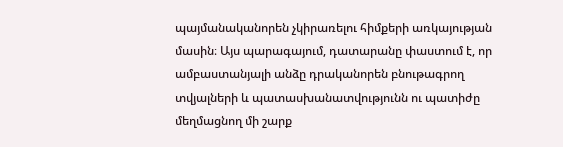պայմանականորեն չկիրառելու հիմքերի առկայության մասին։ Այս պարագայում, դատարանը փաստում է, որ ամբաստանյալի անձը դրականորեն բնութագրող տվյալների և պատասխանատվությունն ու պատիժը մեղմացնող մի շարք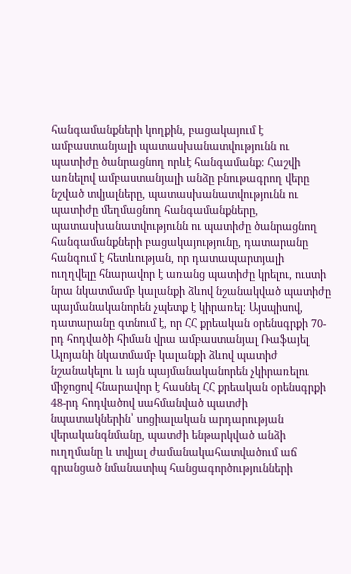հանգամանքների կողքին, բացակայում է ամբաստանյալի պատասխանատվությունն ու պատիժը ծանրացնող որևէ հանգամանք։ Հաշվի առնելով ամբաստանյալի անձը բնութագրող վերը նշված տվյալները, պատասխանատվությունն ու պատիժը մեղմացնող հանգամանքները, պատասխանատվությունն ու պատիժը ծանրացնող հանգամանքների բացակայությունը, դատարանը հանգում է հետևության, որ դատապարտյալի ուղղվելը հնարավոր է առանց պատիժը կրելու, ուստի նրա նկատմամբ կալանքի ձևով նշանակված պատիժը պայմանականորեն չպետք է կիրառել։ Այսպիսով, դատարանը գտնում է, որ ՀՀ քրեական օրենսգրքի 70-րդ հոդվածի հիման վրա ամբաստանյալ Ռաֆայել Ալոյանի նկատմամբ կալանքի ձևով պատիժ նշանակելու և այն պայմանականորեն չկիրառելու միջոցով հնարավոր է հասնել ՀՀ քրեական օրենսգրքի 48-րդ հոդվածով սահմանված պատժի նպատակներին՝ սոցիալական արդարության վերականգնմանը, պատժի ենթարկված անձի ուղղմանը և տվյալ ժամանակահատվածում աճ գրանցած նմանատիպ հանցագործությունների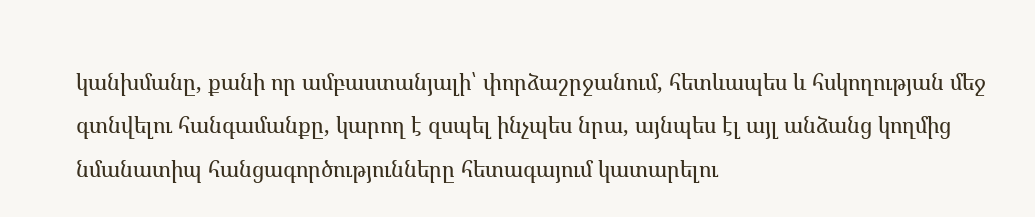կանխմանը, քանի որ ամբաստանյալի՝ փորձաշրջանում, հետևապես և հսկողության մեջ գտնվելու հանգամանքը, կարող է զսպել ինչպես նրա, այնպես էլ այլ անձանց կողմից նմանատիպ հանցագործությունները հետագայում կատարելու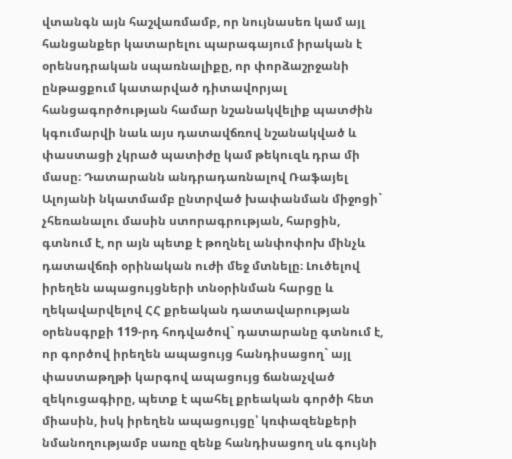վտանգն այն հաշվառմամբ, որ նույնասեռ կամ այլ հանցանքեր կատարելու պարագայում իրական է օրենսդրական սպառնալիքը, որ փորձաշրջանի ընթացքում կատարված դիտավորյալ հանցագործության համար նշանակվելիք պատժին կգումարվի նաև այս դատավճռով նշանակված և փաստացի չկրած պատիժը կամ թեկուզև դրա մի մասը։ Դատարանն անդրադառնալով Ռաֆայել Ալոյանի նկատմամբ ընտրված խափանման միջոցի` չհեռանալու մասին ստորագրության, հարցին, գտնում է, որ այն պետք է թողնել անփոփոխ մինչև դատավճռի օրինական ուժի մեջ մտնելը։ Լուծելով իրեղեն ապացույցների տնօրինման հարցը և ղեկավարվելով ՀՀ քրեական դատավարության օրենսգրքի 119-րդ հոդվածով` դատարանը գտնում է, որ գործով իրեղեն ապացույց հանդիսացող` այլ փաստաթղթի կարգով ապացույց ճանաչված զեկուցագիրը, պետք է պահել քրեական գործի հետ միասին, իսկ իրեղեն ապացույցը՝ կռփազենքերի նմանողությամբ սառը զենք հանդիսացող սև գույնի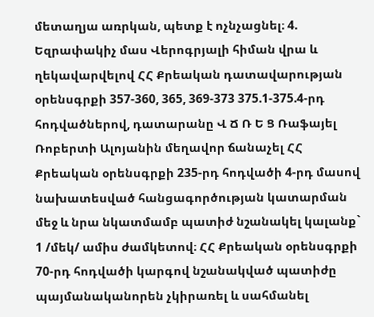մետաղյա առրկան, պետք է ոչնչացնել։ 4. Եզրափակիչ մաս Վերոգրյալի հիման վրա և ղեկավարվելով ՀՀ Քրեական դատավարության օրենսգրքի 357-360, 365, 369-373 375.1-375.4-րդ հոդվածներով, դատարանը Վ Ճ Ռ Ե Ց Ռաֆայել Ռոբերտի Ալոյանին մեղավոր ճանաչել ՀՀ Քրեական օրենսգրքի 235-րդ հոդվածի 4-րդ մասով նախատեսված հանցագործության կատարման մեջ և նրա նկատմամբ պատիժ նշանակել կալանք` 1 /մեկ/ ամիս ժամկետով։ ՀՀ Քրեական օրենսգրքի 70-րդ հոդվածի կարգով նշանակված պատիժը պայմանականորեն չկիրառել և սահմանել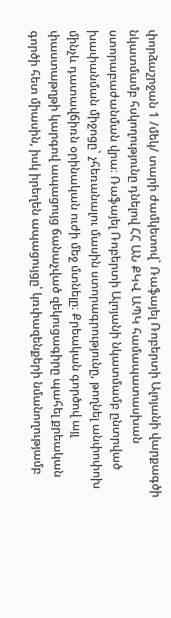փորձաշրջան 1 /մեկ/ տարի ժամկետով` Ռաֆայել Ռոբերտի Ալոյանի վարքագծի նկատմամբ հսկողությունը դնելով ՀՀ ԱՆ ՔԿՎ ԱՊԿ համապատասխան ստորաբաժանման վրա։ Ռաֆայել Ռոբերտի Ալոյանի նկատմամբ ընտրված խափանման միջոցը` չհեռանալու մասին ստորագրությունը, թողնել անփոփոխ մինչև դատավճիռն օրինական ուժի մեջ մտնելը։ Քրեական գործով այլ փաստաթղթի կարգով ապացույց ճանաչված զեկուցագիրը պահել քրեական գործի հետ միասին, իսկ իրեղեն ապացույցը՝ կռփազենքերի նմանողությամբ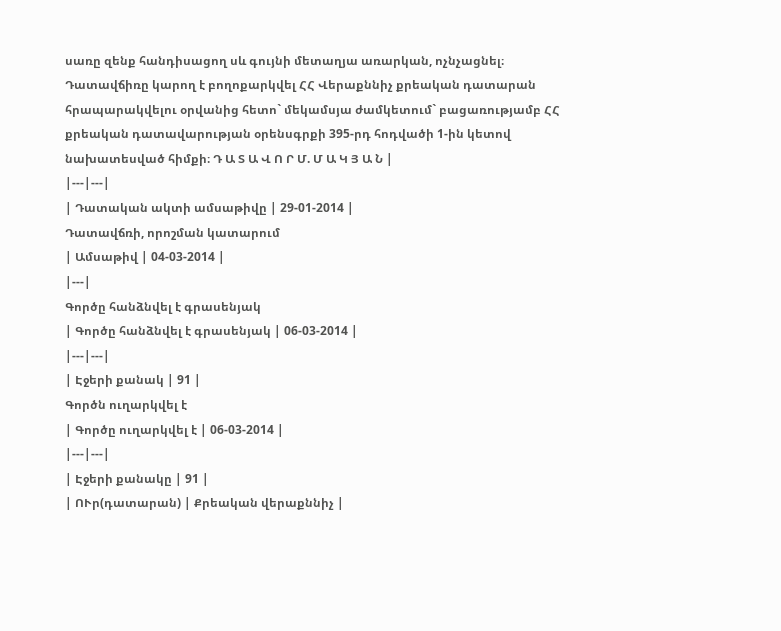սառը զենք հանդիսացող սև գույնի մետաղյա առարկան, ոչնչացնել։ Դատավճիռը կարող է բողոքարկվել ՀՀ Վերաքննիչ քրեական դատարան հրապարակվելու օրվանից հետո` մեկամսյա ժամկետում` բացառությամբ ՀՀ քրեական դատավարության օրենսգրքի 395-րդ հոդվածի 1-ին կետով նախատեսված հիմքի։ Դ Ա Տ Ա Վ Ո Ր Մ. Մ Ա Կ Յ Ա Ն |
|---|---|
| Դատական ակտի ամսաթիվը | 29-01-2014 |
Դատավճռի, որոշման կատարում
| Ամսաթիվ | 04-03-2014 |
|---|
Գործը հանձնվել է գրասենյակ
| Գործը հանձնվել է գրասենյակ | 06-03-2014 |
|---|---|
| Էջերի քանակ | 91 |
Գործն ուղարկվել է
| Գործը ուղարկվել է | 06-03-2014 |
|---|---|
| Էջերի քանակը | 91 |
| ՈՒր(դատարան) | Քրեական վերաքննիչ |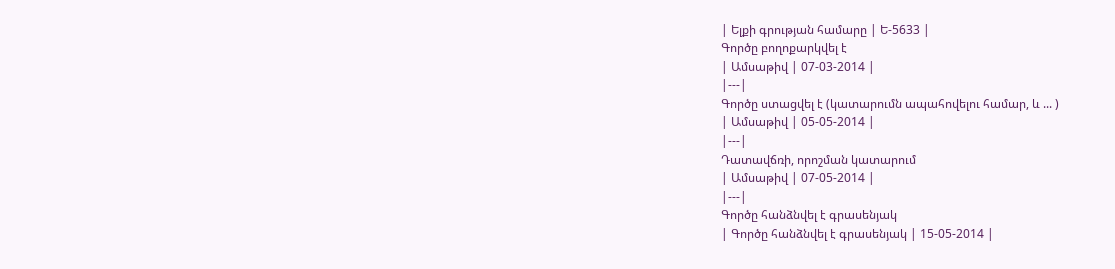| Ելքի գրության համարը | Ե-5633 |
Գործը բողոքարկվել է
| Ամսաթիվ | 07-03-2014 |
|---|
Գործը ստացվել է (կատարումն ապահովելու համար, և ... )
| Ամսաթիվ | 05-05-2014 |
|---|
Դատավճռի, որոշման կատարում
| Ամսաթիվ | 07-05-2014 |
|---|
Գործը հանձնվել է գրասենյակ
| Գործը հանձնվել է գրասենյակ | 15-05-2014 |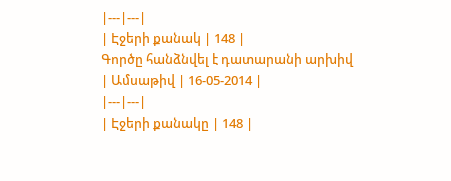|---|---|
| Էջերի քանակ | 148 |
Գործը հանձնվել է դատարանի արխիվ
| Ամսաթիվ | 16-05-2014 |
|---|---|
| Էջերի քանակը | 148 |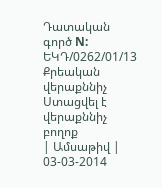Դատական գործ N: ԵԿԴ/0262/01/13
Քրեական վերաքննիչ
Ստացվել է վերաքննիչ բողոք
| Ամսաթիվ | 03-03-2014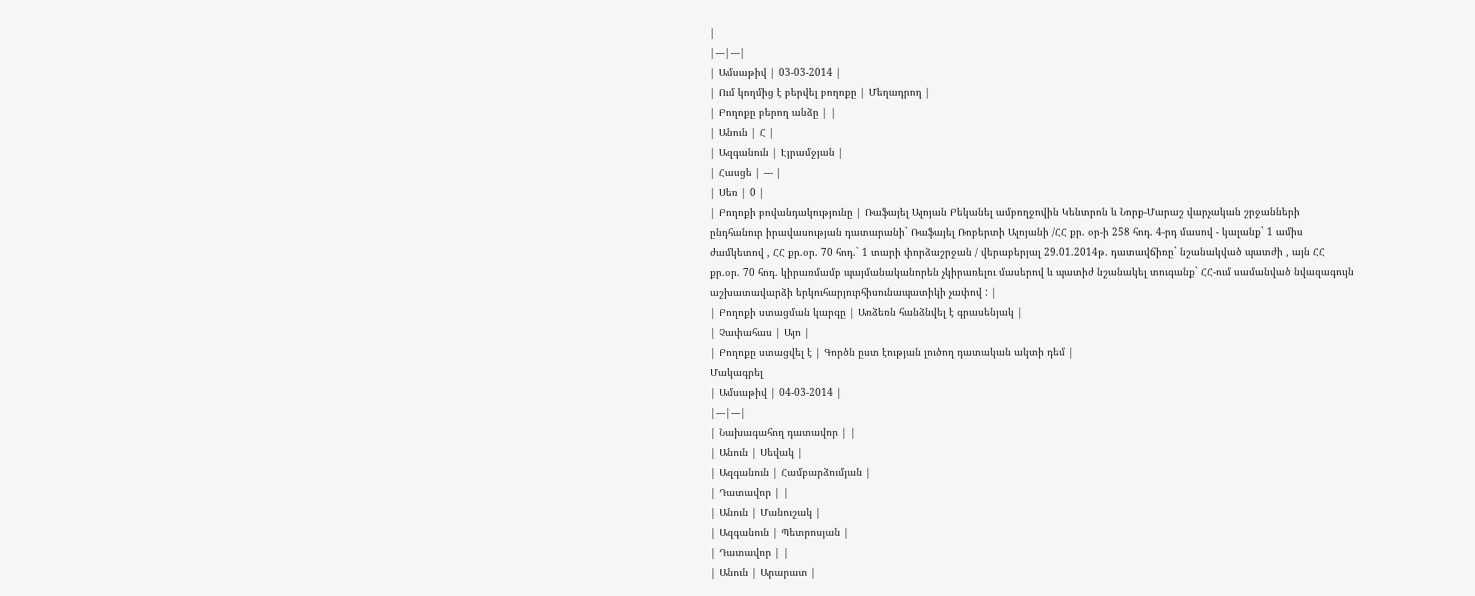|
|---|---|
| Ամսաթիվ | 03-03-2014 |
| Ում կողմից է բերվել բողոքը | Մեղադրող |
| Բողոքը բերող անձը | |
| Անուն | Հ |
| Ազգանուն | Էյրամջյան |
| Հասցե | --- |
| Սեռ | 0 |
| Բողոքի բովանդակությունը | Ռաֆայել Ալոյան Բեկանել ամբողջովին Կենտրոն և Նորք-Մարաշ վարչական շրջանների ընդհանուր իրավասության դատարանի` Ռաֆայել Ռոբերտի Ալոյանի /ՀՀ քր. օր-ի 258 հոդ. 4-րդ մասով - կալանք` 1 ամիս ժամկետով , ՀՀ քր.օր. 70 հոդ.` 1 տարի փորձաշրջան / վերաբերյալ 29.01.2014թ. դատավճիռը` նշանակված պատժի , այն ՀՀ քր.օր. 70 հոդ. կիրառմամբ պայմանականորեն չկիրառելու մասերով և պատիժ նշանակել տուգանք` ՀՀ-ում սամանված նվազագույն աշխատավարձի երկուհարյուրհիսունապատիկի չափով : |
| Բողոքի ստացման կարգը | Առձեռն հանձնվել է գրասենյակ |
| Չափահաս | Այո |
| Բողոքը ստացվել է | Գործն ըստ էության լուծող դատական ակտի դեմ |
Մակագրել
| Ամսաթիվ | 04-03-2014 |
|---|---|
| Նախագահող դատավոր | |
| Անուն | Սեվակ |
| Ազգանուն | Համբարձումյան |
| Դատավոր | |
| Անուն | Մանուշակ |
| Ազգանուն | Պետրոսյան |
| Դատավոր | |
| Անուն | Արարատ |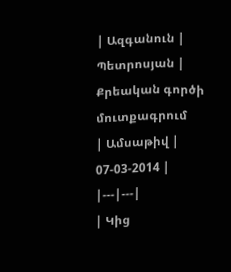| Ազգանուն | Պետրոսյան |
Քրեական գործի մուտքագրում
| Ամսաթիվ | 07-03-2014 |
|---|---|
| Կից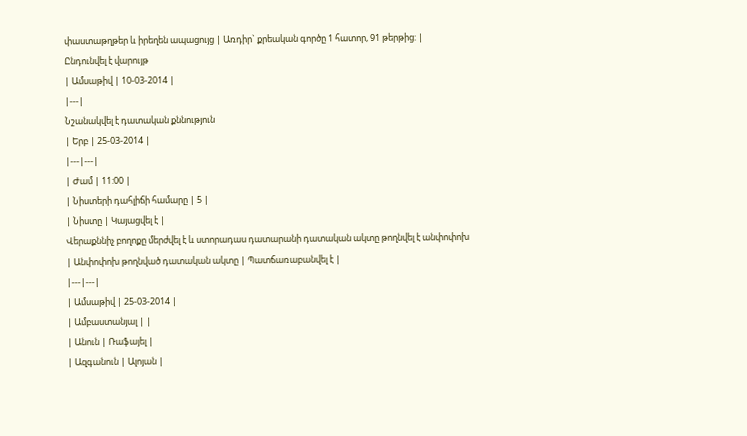փաստաթղթեր և իրեղեն ապացույց | Առդիր` քրեական գործը 1 հատոր, 91 թերթից: |
Ընդունվել է վարույթ
| Ամսաթիվ | 10-03-2014 |
|---|
Նշանակվել է դատական քննություն
| Երբ | 25-03-2014 |
|---|---|
| Ժամ | 11:00 |
| Նիստերի դահլիճի համարը | 5 |
| Նիստը | Կայացվել է |
Վերաքննիչ բողոքը մերժվել է և ստորադաս դատարանի դատական ակտը թողնվել է անփոփոխ
| Անփոփոխ թողնված դատական ակտը | Պատճառաբանվել է |
|---|---|
| Ամսաթիվ | 25-03-2014 |
| Ամբաստանյալ | |
| Անուն | Ռաֆայել |
| Ազգանուն | Ալոյան |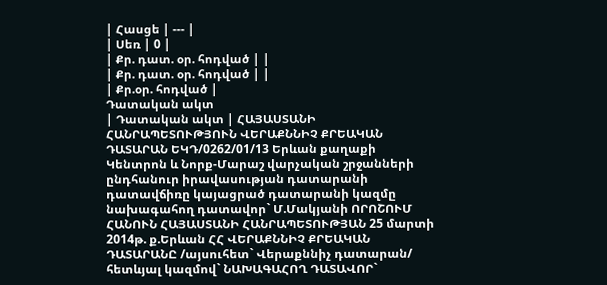| Հասցե | --- |
| Սեռ | 0 |
| Քր. դատ. օր. հոդված | |
| Քր. դատ. օր. հոդված | |
| Քր.օր. հոդված |
Դատական ակտ
| Դատական ակտ | ՀԱՅԱՍՏԱՆԻ ՀԱՆՐԱՊԵՏՈՒԹՅՈՒՆ ՎԵՐԱՔՆՆԻՉ ՔՐԵԱԿԱՆ ԴԱՏԱՐԱՆ ԵԿԴ/0262/01/13 Երևան քաղաքի Կենտրոն և Նորք-Մարաշ վարչական շրջանների ընդհանուր իրավասության դատարանի դատավճիռը կայացրած դատարանի կազմը նախագահող դատավոր` Մ.Մակյանի ՈՐՈՇՈՒՄ ՀԱՆՈՒՆ ՀԱՅԱՍՏԱՆԻ ՀԱՆՐԱՊԵՏՈՒԹՅԱՆ 25 մարտի 2014թ. ք.Երևան ՀՀ ՎԵՐԱՔՆՆԻՉ ՔՐԵԱԿԱՆ ԴԱՏԱՐԱՆԸ /այսուհետ` Վերաքննիչ դատարան/ հետևյալ կազմով` ՆԱԽԱԳԱՀՈՂ ԴԱՏԱՎՈՐ`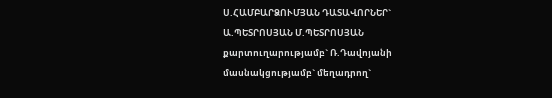Ս.ՀԱՄԲԱՐՁՈՒՄՅԱՆ ԴԱՏԱՎՈՐՆԵՐ` Ա.ՊԵՏՐՈՍՅԱՆ Մ.ՊԵՏՐՈՍՅԱՆ քարտուղարությամբ` Ռ.Դավոյանի մասնակցությամբ` մեղադրող`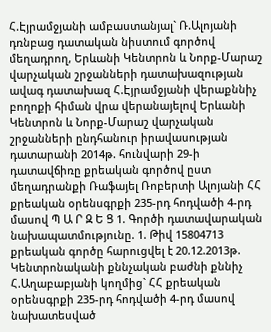Հ.Էյրամջյանի ամբաստանյալ` Ռ.Ալոյանի դռնբաց դատական նիստում գործով մեղադրող, Երևանի Կենտրոն և Նորք-Մարաշ վարչական շրջանների դատախազության ավագ դատախազ Հ.Էյրամջյանի վերաքննիչ բողոքի հիման վրա վերանայելով Երևանի Կենտրոն և Նորք-Մարաշ վարչական շրջանների ընդհանուր իրավասության դատարանի 2014թ. հունվարի 29-ի դատավճիռը քրեական գործով ըստ մեղադրանքի Ռաֆայել Ռոբերտի Ալոյանի ՀՀ քրեական օրենսգրքի 235-րդ հոդվածի 4-րդ մասով Պ Ա Ր Զ Ե Ց 1. Գործի դատավարական նախապատմությունը. 1. Թիվ 15804713 քրեական գործը հարուցվել է 20.12.2013թ. Կենտրոնականի քննչական բաժնի քննիչ Հ.Աղաբաբյանի կողմից` ՀՀ քրեական օրենսգրքի 235-րդ հոդվածի 4-րդ մասով նախատեսված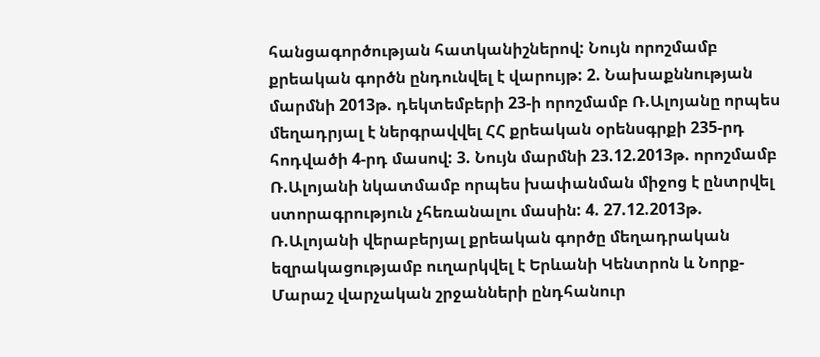հանցագործության հատկանիշներով: Նույն որոշմամբ քրեական գործն ընդունվել է վարույթ: 2. Նախաքննության մարմնի 2013թ. դեկտեմբերի 23-ի որոշմամբ Ռ.Ալոյանը որպես մեղադրյալ է ներգրավվել ՀՀ քրեական օրենսգրքի 235-րդ հոդվածի 4-րդ մասով: 3. Նույն մարմնի 23.12.2013թ. որոշմամբ Ռ.Ալոյանի նկատմամբ որպես խափանման միջոց է ընտրվել ստորագրություն չհեռանալու մասին: 4. 27.12.2013թ. Ռ.Ալոյանի վերաբերյալ քրեական գործը մեղադրական եզրակացությամբ ուղարկվել է Երևանի Կենտրոն և Նորք-Մարաշ վարչական շրջանների ընդհանուր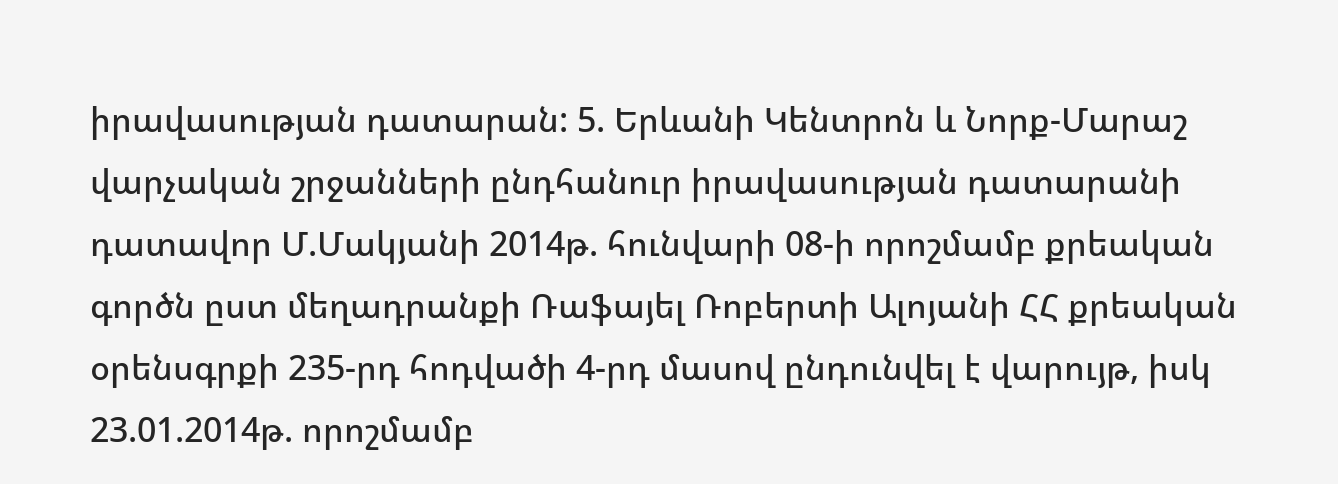իրավասության դատարան: 5. Երևանի Կենտրոն և Նորք-Մարաշ վարչական շրջանների ընդհանուր իրավասության դատարանի դատավոր Մ.Մակյանի 2014թ. հունվարի 08-ի որոշմամբ քրեական գործն ըստ մեղադրանքի Ռաֆայել Ռոբերտի Ալոյանի ՀՀ քրեական օրենսգրքի 235-րդ հոդվածի 4-րդ մասով ընդունվել է վարույթ, իսկ 23.01.2014թ. որոշմամբ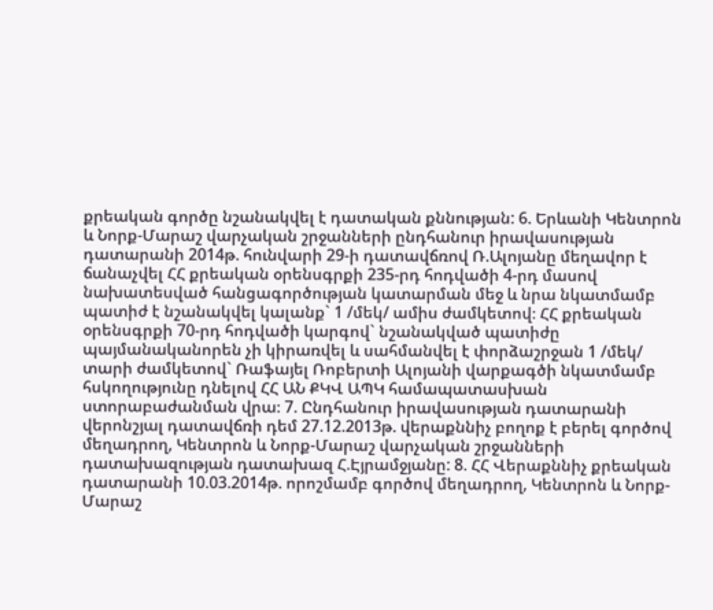քրեական գործը նշանակվել է դատական քննության: 6. Երևանի Կենտրոն և Նորք-Մարաշ վարչական շրջանների ընդհանուր իրավասության դատարանի 2014թ. հունվարի 29-ի դատավճռով Ռ.Ալոյանը մեղավոր է ճանաչվել ՀՀ քրեական օրենսգրքի 235-րդ հոդվածի 4-րդ մասով նախատեսված հանցագործության կատարման մեջ և նրա նկատմամբ պատիժ է նշանակվել կալանք` 1 /մեկ/ ամիս ժամկետով։ ՀՀ քրեական օրենսգրքի 70-րդ հոդվածի կարգով` նշանակված պատիժը պայմանականորեն չի կիրառվել և սահմանվել է փորձաշրջան 1 /մեկ/ տարի ժամկետով` Ռաֆայել Ռոբերտի Ալոյանի վարքագծի նկատմամբ հսկողությունը դնելով ՀՀ ԱՆ ՔԿՎ ԱՊԿ համապատասխան ստորաբաժանման վրա։ 7. Ընդհանուր իրավասության դատարանի վերոնշյալ դատավճռի դեմ 27.12.2013թ. վերաքննիչ բողոք է բերել գործով մեղադրող, Կենտրոն և Նորք-Մարաշ վարչական շրջանների դատախազության դատախազ Հ.Էյրամջյանը: 8. ՀՀ Վերաքննիչ քրեական դատարանի 10.03.2014թ. որոշմամբ գործով մեղադրող, Կենտրոն և Նորք-Մարաշ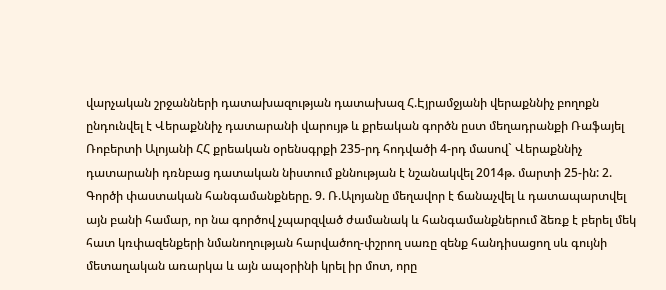վարչական շրջանների դատախազության դատախազ Հ.Էյրամջյանի վերաքննիչ բողոքն ընդունվել է Վերաքննիչ դատարանի վարույթ և քրեական գործն ըստ մեղադրանքի Ռաֆայել Ռոբերտի Ալոյանի ՀՀ քրեական օրենսգրքի 235-րդ հոդվածի 4-րդ մասով` Վերաքննիչ դատարանի դռնբաց դատական նիստում քննության է նշանակվել 2014թ. մարտի 25-ին: 2. Գործի փաստական հանգամանքները. 9. Ռ.Ալոյանը մեղավոր է ճանաչվել և դատապարտվել այն բանի համար, որ նա գործով չպարզված ժամանակ և հանգամանքներում ձեռք է բերել մեկ հատ կռփազենքերի նմանողության հարվածող-փշրող սառը զենք հանդիսացող սև գույնի մետաղական առարկա և այն ապօրինի կրել իր մոտ, որը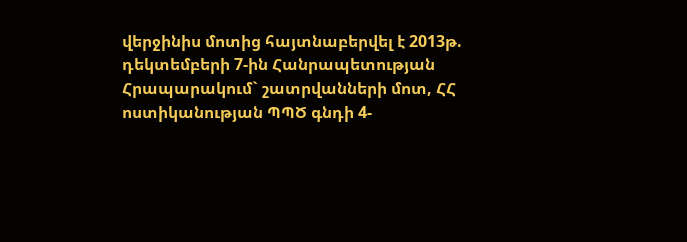վերջինիս մոտից հայտնաբերվել է 2013թ. դեկտեմբերի 7-ին Հանրապետության Հրապարակում` շատրվանների մոտ, ՀՀ ոստիկանության ՊՊԾ գնդի 4-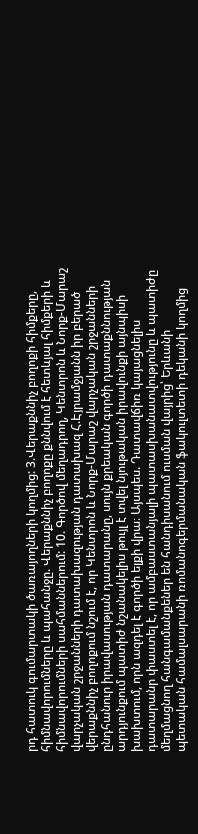րդ հատուկ գումարտակի ծառայողների կողմից: 3.Վերաքննիչ բողոքի հիմքերը, հիմնավորումները և պահանջը. Վերաքննիչ բողոքը քննվում է հետևյալ հիմքերի և հիմնավորումների սահմաններում: 10. Գործով մեղադրող, Կենտրոն և Նորք-Մարաշ վարչական շրջանների դատախազության դատախազ Հ.Էյրամջյանն իր բերած վերաքննիչ բողոքում նշում է, որ Կենտրոն և Նորք-Մարաշ վարչական շրջանների ընդհանուր իրավասության դատարանը, սույն քրեական գործի դատաքննության արդյունքում պատիժ նշանակելիս թույլ է տվել նյութական իրավունքի այնպիսի խախտում, որն ազդել է գործի ելքի վրա։ Այսպես. Դատավճիռ կայացնելիս դատարանր փաստել է, որ ամբաստանյալի պատասխանատվությունը և պատիժը մեղմացնող հանգամանքեներ են հանդիսանում ուսման վայրից՝ Երևանի պետական համալսարանի ռոմանոգերմանական ֆակուլտետի դեկանի կողմից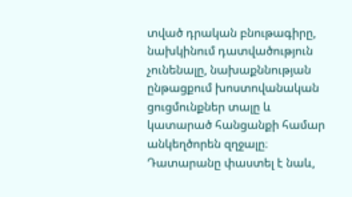տված դրական բնութագիրը, նախկինում դատվածություն չունենալը, նախաքննության ընթացքում խոստովանական ցուցմունքներ տալը և կատարած հանցանքի համար անկեղծորեն զղջալը։ Դատարանը փաստել է նաև,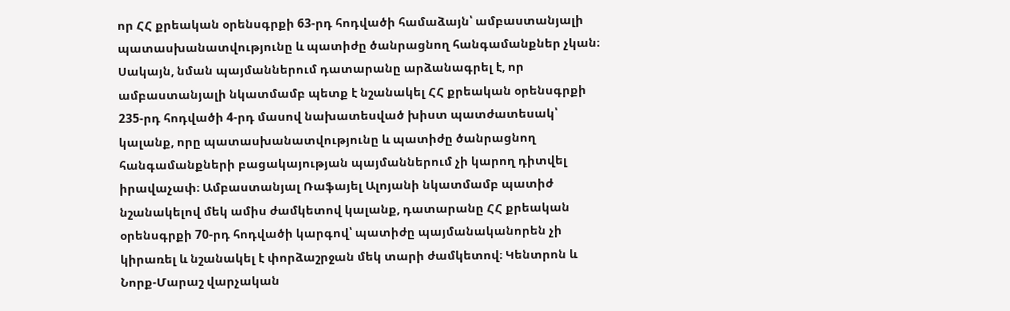որ ՀՀ քրեական օրենսգրքի 63-րդ հոդվածի համաձայն՝ ամբաստանյալի պատասխանատվությունը և պատիժը ծանրացնող հանգամանքներ չկան։ Սակայն, նման պայմաններում դատարանը արձանագրել է, որ ամբաստանյալի նկատմամբ պետք է նշանակել ՀՀ քրեական օրենսգրքի 235-րդ հոդվածի 4-րդ մասով նախատեսված խիստ պատժատեսակ՝ կալանք, որը պատասխանատվությունը և պատիժը ծանրացնող հանգամանքների բացակայության պայմաններում չի կարող դիտվել իրավաչափ։ Ամբաստանյալ Ռաֆայել Ալոյանի նկատմամբ պատիժ նշանակելով մեկ ամիս ժամկետով կալանք, դատարանը ՀՀ քրեական օրենսգրքի 70-րդ հոդվածի կարգով՝ պատիժը պայմանականորեն չի կիրառել և նշանակել է փորձաշրջան մեկ տարի ժամկետով։ Կենտրոն և Նորք-Մարաշ վարչական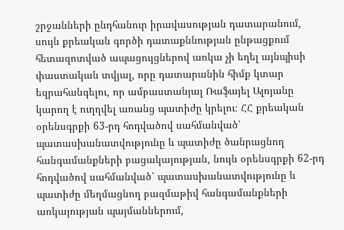շրջանների ընդհանուր իրավասության դատարանում, սույն քրեական գործի դատաքննության ընթացքում հետազոտված ապացույցներով առկա չի եղել այնպիսի փաստական տվյալ, որը դատարանին հիմք կտար եզրահանգելու, որ ամբաստանյալ Ռաֆայել Ալոյանը կարող է ուղղվել առանց պատիժը կրելու։ ՀՀ քրեական օրենսգրքի 63-րդ հոդվածով սահմանված՝ պատասխանատվությունը և պատիժը ծանրացնող հանգամանքների բացակայության, նույն օրենսգրքի 62-րդ հոդվածով սահմանված՝ պատասխանատվությունը և պատիժը մեղմացնող բազմաթիվ հանգամանքների առկայության պայմաններում,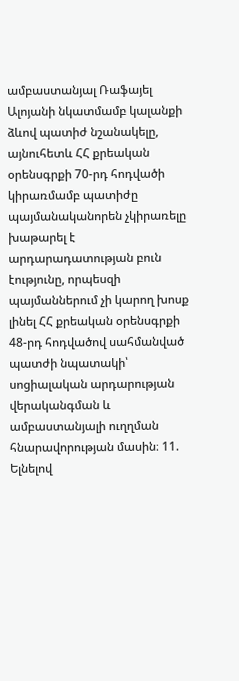ամբաստանյալ Ռաֆայել Ալոյանի նկատմամբ կալանքի ձևով պատիժ նշանակելը, այնուհետև ՀՀ քրեական օրենսգրքի 70-րդ հոդվածի կիրառմամբ պատիժը պայմանականորեն չկիրառելը խաթարել է արդարադատության բուն էությունը, որպեսզի պայմաններում չի կարող խոսք լինել ՀՀ քրեական օրենսգրքի 48-րդ հոդվածով սահմանված պատժի նպատակի՝ սոցիալական արդարության վերականգման և ամբաստանյալի ուղղման հնարավորության մասին։ 11. Ելնելով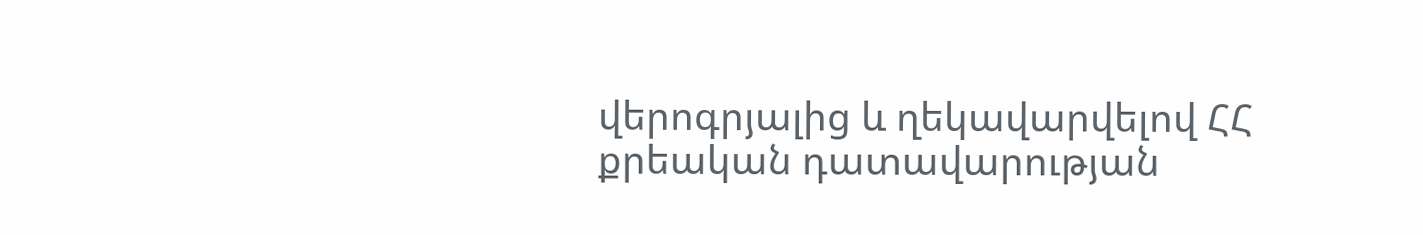վերոգրյալից և ղեկավարվելով ՀՀ քրեական դատավարության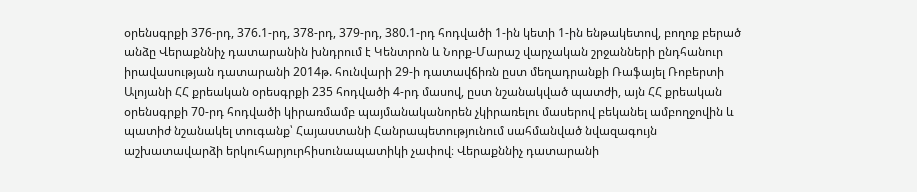օրենսգրքի 376-րդ, 376.1-րդ, 378-րդ, 379-րդ, 380.1-րդ հոդվածի 1-ին կետի 1-ին ենթակետով, բողոք բերած անձը Վերաքննիչ դատարանին խնդրում է Կենտրոն և Նորք-Մարաշ վարչական շրջանների ընդհանուր իրավասության դատարանի 2014թ. հունվարի 29-ի դատավճիռն ըստ մեղադրանքի Ռաֆայել Ռոբերտի Ալոյանի ՀՀ քրեական օրեսգրքի 235 հոդվածի 4-րդ մասով, ըստ նշանակված պատժի, այն ՀՀ քրեական օրենսգրքի 70-րդ հոդվածի կիրառմամբ պայմանականորեն չկիրառելու մասերով բեկանել ամբողջովին և պատիժ նշանակել տուգանք՝ Հայաստանի Հանրապետությունում սահմանված նվազագույն աշխատավարձի երկուհարյուրհիսունապատիկի չափով։ Վերաքննիչ դատարանի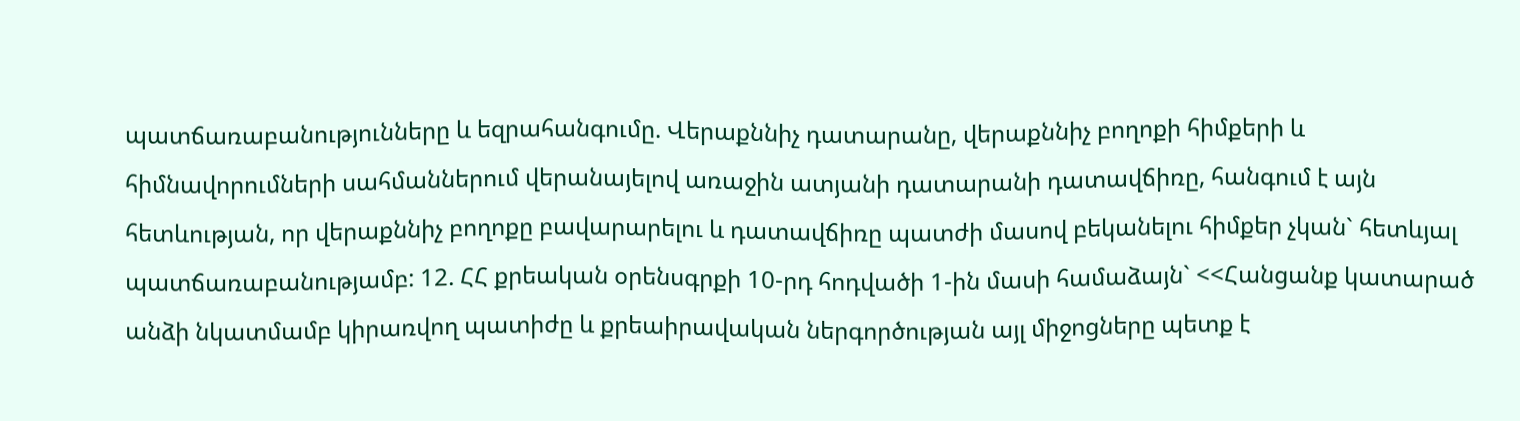պատճառաբանությունները և եզրահանգումը. Վերաքննիչ դատարանը, վերաքննիչ բողոքի հիմքերի և հիմնավորումների սահմաններում վերանայելով առաջին ատյանի դատարանի դատավճիռը, հանգում է այն հետևության, որ վերաքննիչ բողոքը բավարարելու և դատավճիռը պատժի մասով բեկանելու հիմքեր չկան` հետևյալ պատճառաբանությամբ: 12. ՀՀ քրեական օրենսգրքի 10-րդ հոդվածի 1-ին մասի համաձայն` <<Հանցանք կատարած անձի նկատմամբ կիրառվող պատիժը և քրեաիրավական ներգործության այլ միջոցները պետք է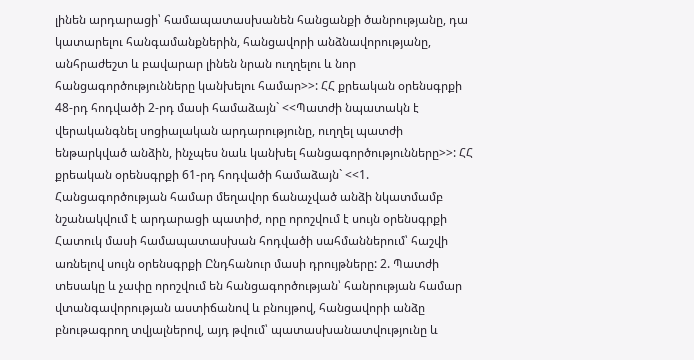լինեն արդարացի՝ համապատասխանեն հանցանքի ծանրությանը, դա կատարելու հանգամանքներին, հանցավորի անձնավորությանը, անհրաժեշտ և բավարար լինեն նրան ուղղելու և նոր հանցագործությունները կանխելու համար>>: ՀՀ քրեական օրենսգրքի 48-րդ հոդվածի 2-րդ մասի համաձայն` <<Պատժի նպատակն է վերականգնել սոցիալական արդարությունը, ուղղել պատժի ենթարկված անձին, ինչպես նաև կանխել հանցագործությունները>>: ՀՀ քրեական օրենսգրքի 61-րդ հոդվածի համաձայն` <<1. Հանցագործության համար մեղավոր ճանաչված անձի նկատմամբ նշանակվում է արդարացի պատիժ, որը որոշվում է սույն օրենսգրքի Հատուկ մասի համապատասխան հոդվածի սահմաններում՝ հաշվի առնելով սույն օրենսգրքի Ընդհանուր մասի դրույթները: 2. Պատժի տեսակը և չափը որոշվում են հանցագործության՝ հանրության համար վտանգավորության աստիճանով և բնույթով, հանցավորի անձը բնութագրող տվյալներով, այդ թվում՝ պատասխանատվությունը և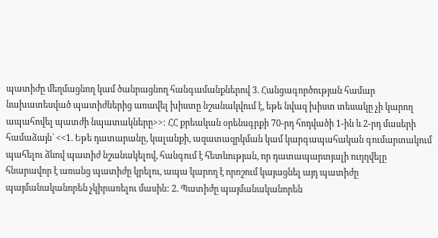պատիժը մեղմացնող կամ ծանրացնող հանգամանքներով 3. Հանցագործության համար նախատեսված պատիժներից առավել խիստը նշանակվում է, եթե նվազ խիստ տեսակը չի կարող ապահովել պատժի նպատակները>>: ՀՀ քրեական օրենսգրքի 70-րդ հոդվածի 1-ին և 2-րդ մասերի համաձայն` <<1. Եթե դատարանը, կալանքի, ազատազրկման կամ կարգապահական գումարտակում պահելու ձևով պատիժ նշանակելով, հանգում է հետևության, որ դատապարտյալի ուղղվելը հնարավոր է առանց պատիժը կրելու, ապա կարող է որոշում կայացնել այդ պատիժը պայմանականորեն չկիրառելու մասին: 2. Պատիժը պայմանականորեն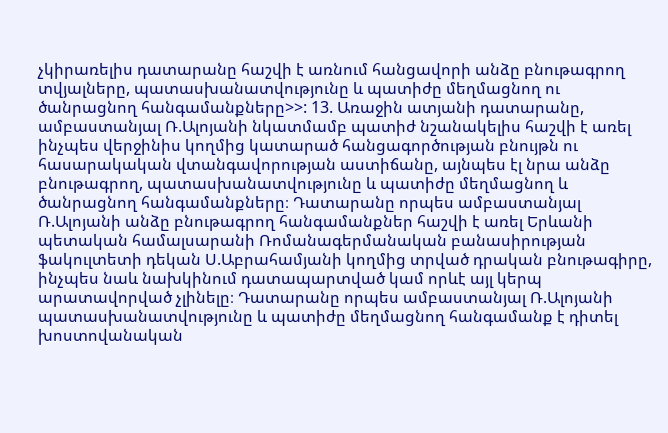չկիրառելիս դատարանը հաշվի է առնում հանցավորի անձը բնութագրող տվյալները, պատասխանատվությունը և պատիժը մեղմացնող ու ծանրացնող հանգամանքները>>: 13. Առաջին ատյանի դատարանը, ամբաստանյալ Ռ.Ալոյանի նկատմամբ պատիժ նշանակելիս հաշվի է առել ինչպես վերջինիս կողմից կատարած հանցագործության բնույթն ու հասարակական վտանգավորության աստիճանը, այնպես էլ նրա անձը բնութագրող, պատասխանատվությունը և պատիժը մեղմացնող և ծանրացնող հանգամանքները։ Դատարանը որպես ամբաստանյալ Ռ.Ալոյանի անձը բնութագրող հանգամանքներ հաշվի է առել Երևանի պետական համալսարանի Ռոմանագերմանական բանասիրության ֆակուլտետի դեկան Ս.Աբրահամյանի կողմից տրված դրական բնութագիրը, ինչպես նաև նախկինում դատապարտված կամ որևէ այլ կերպ արատավորված չլինելը։ Դատարանը որպես ամբաստանյալ Ռ.Ալոյանի պատասխանատվությունը և պատիժը մեղմացնող հանգամանք է դիտել խոստովանական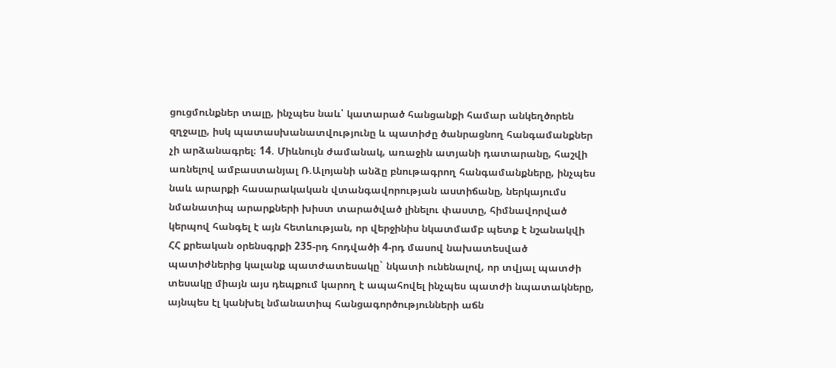ցուցմունքներ տալը, ինչպես նաև՝ կատարած հանցանքի համար անկեղծորեն զղջալը, իսկ պատասխանատվությունը և պատիժը ծանրացնող հանգամանքներ չի արձանագրել։ 14. Միևնույն ժամանակ, առաջին ատյանի դատարանը, հաշվի առնելով ամբաստանյալ Ռ.Ալոյանի անձը բնութագրող հանգամանքները, ինչպես նաև արարքի հասարակական վտանգավորության աստիճանը, ներկայումս նմանատիպ արարքների խիստ տարածված լինելու փաստը, հիմնավորված կերպով հանգել է այն հետևության, որ վերջինիս նկատմամբ պետք է նշանակվի ՀՀ քրեական օրենսգրքի 235-րդ հոդվածի 4-րդ մասով նախատեսված պատիժներից կալանք պատժատեսակը` նկատի ունենալով, որ տվյալ պատժի տեսակը միայն այս դեպքում կարող է ապահովել ինչպես պատժի նպատակները, այնպես էլ կանխել նմանատիպ հանցագործությունների աճն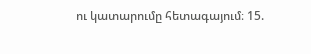ու կատարումը հետագայում։ 15.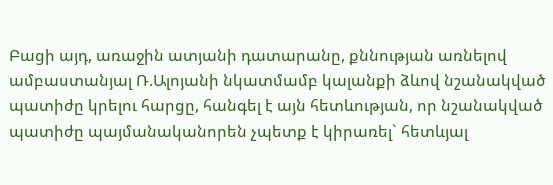Բացի այդ, առաջին ատյանի դատարանը, քննության առնելով ամբաստանյալ Ռ.Ալոյանի նկատմամբ կալանքի ձևով նշանակված պատիժը կրելու հարցը, հանգել է այն հետևության, որ նշանակված պատիժը պայմանականորեն չպետք է կիրառել` հետևյալ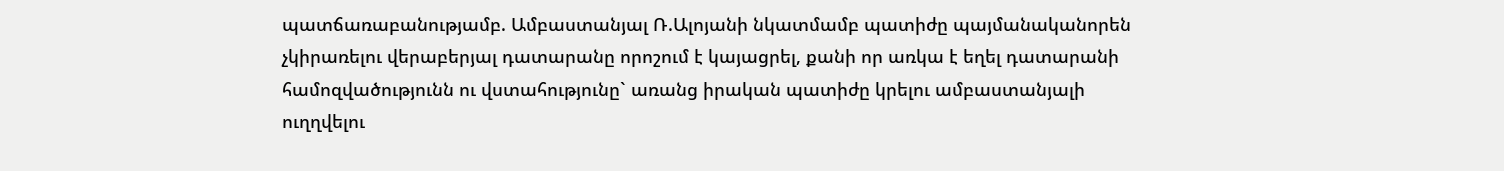պատճառաբանությամբ. Ամբաստանյալ Ռ.Ալոյանի նկատմամբ պատիժը պայմանականորեն չկիրառելու վերաբերյալ դատարանը որոշում է կայացրել, քանի որ առկա է եղել դատարանի համոզվածությունն ու վստահությունը` առանց իրական պատիժը կրելու ամբաստանյալի ուղղվելու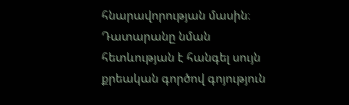հնարավորության մասին։ Դատարանը նման հետևության է հանգել սույն քրեական գործով գոյություն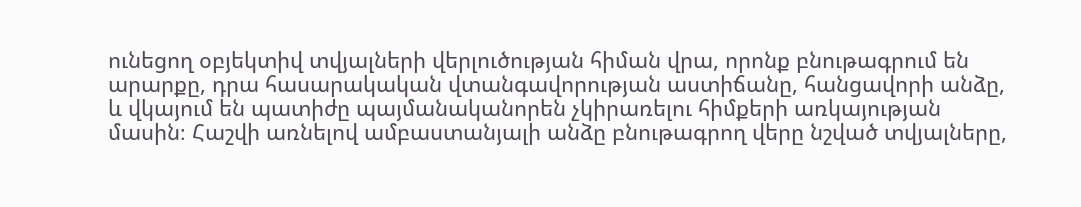ունեցող օբյեկտիվ տվյալների վերլուծության հիման վրա, որոնք բնութագրում են արարքը, դրա հասարակական վտանգավորության աստիճանը, հանցավորի անձը, և վկայում են պատիժը պայմանականորեն չկիրառելու հիմքերի առկայության մասին։ Հաշվի առնելով ամբաստանյալի անձը բնութագրող վերը նշված տվյալները,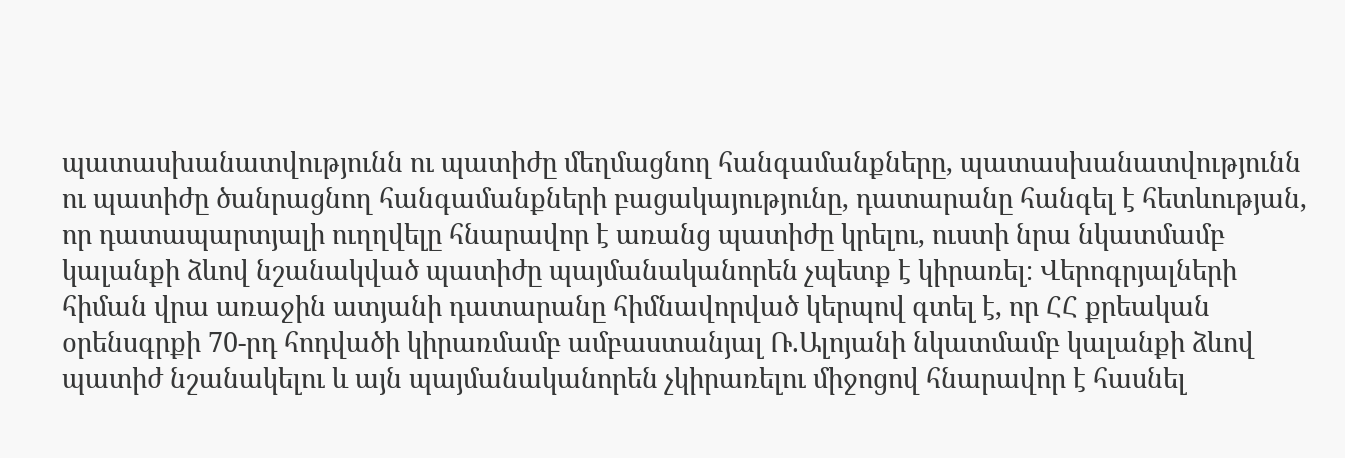պատասխանատվությունն ու պատիժը մեղմացնող հանգամանքները, պատասխանատվությունն ու պատիժը ծանրացնող հանգամանքների բացակայությունը, դատարանը հանգել է հետևության, որ դատապարտյալի ուղղվելը հնարավոր է առանց պատիժը կրելու, ուստի նրա նկատմամբ կալանքի ձևով նշանակված պատիժը պայմանականորեն չպետք է կիրառել։ Վերոգրյալների հիման վրա առաջին ատյանի դատարանը հիմնավորված կերպով գտել է, որ ՀՀ քրեական օրենսգրքի 70-րդ հոդվածի կիրառմամբ ամբաստանյալ Ռ.Ալոյանի նկատմամբ կալանքի ձևով պատիժ նշանակելու և այն պայմանականորեն չկիրառելու միջոցով հնարավոր է հասնել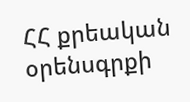ՀՀ քրեական օրենսգրքի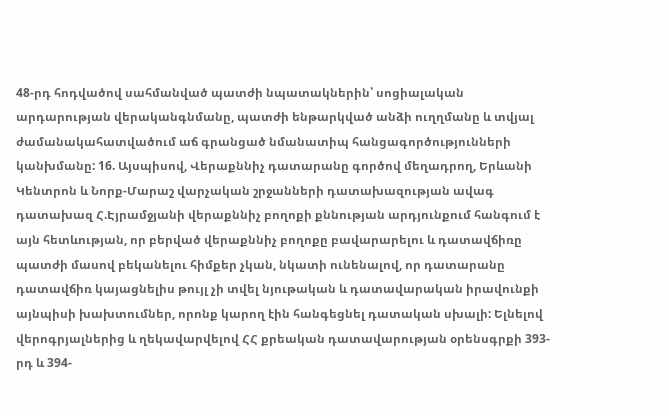48-րդ հոդվածով սահմանված պատժի նպատակներին՝ սոցիալական արդարության վերականգնմանը, պատժի ենթարկված անձի ուղղմանը և տվյալ ժամանակահատվածում աճ գրանցած նմանատիպ հանցագործությունների կանխմանը: 16. Այսպիսով, Վերաքննիչ դատարանը գործով մեղադրող, Երևանի Կենտրոն և Նորք-Մարաշ վարչական շրջանների դատախազության ավագ դատախազ Հ.Էյրամջյանի վերաքննիչ բողոքի քննության արդյունքում հանգում է այն հետևության, որ բերված վերաքննիչ բողոքը բավարարելու և դատավճիռը պատժի մասով բեկանելու հիմքեր չկան, նկատի ունենալով, որ դատարանը դատավճիռ կայացնելիս թույլ չի տվել նյութական և դատավարական իրավունքի այնպիսի խախտումներ, որոնք կարող էին հանգեցնել դատական սխալի: Ելնելով վերոգրյալներից և ղեկավարվելով ՀՀ քրեական դատավարության օրենսգրքի 393-րդ և 394-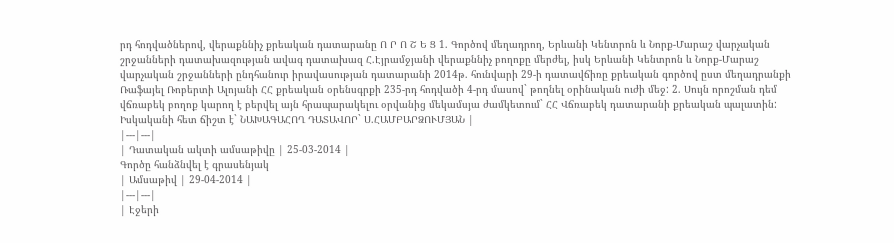րդ հոդվածներով, վերաքննիչ քրեական դատարանը Ո Ր Ո Շ Ե Ց 1. Գործով մեղադրող, Երևանի Կենտրոն և Նորք-Մարաշ վարչական շրջանների դատախազության ավագ դատախազ Հ.Էյրամջյանի վերաքննիչ բողոքը մերժել, իսկ Երևանի Կենտրոն և Նորք-Մարաշ վարչական շրջանների ընդհանուր իրավասության դատարանի 2014թ. հունվարի 29-ի դատավճիռը քրեական գործով ըստ մեղադրանքի Ռաֆայել Ռոբերտի Ալոյանի ՀՀ քրեական օրենսգրքի 235-րդ հոդվածի 4-րդ մասով` թողնել օրինական ուժի մեջ: 2. Սույն որոշման դեմ վճռաբեկ բողոք կարող է բերվել այն հրապարակելու օրվանից մեկամսյա ժամկետում` ՀՀ Վճռաբեկ դատարանի քրեական պալատին: Իսկականի հետ ճիշտ է` ՆԱԽԱԳԱՀՈՂ ԴԱՏԱՎՈՐ` Ս.ՀԱՄԲԱՐՁՈՒՄՅԱՆ |
|---|---|
| Դատական ակտի ամսաթիվը | 25-03-2014 |
Գործը հանձնվել է գրասենյակ
| Ամսաթիվ | 29-04-2014 |
|---|---|
| Էջերի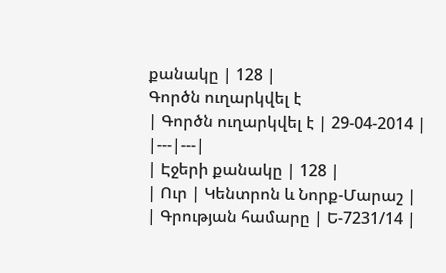քանակը | 128 |
Գործն ուղարկվել է
| Գործն ուղարկվել է | 29-04-2014 |
|---|---|
| Էջերի քանակը | 128 |
| Ուր | Կենտրոն և Նորք-Մարաշ |
| Գրության համարը | Ե-7231/14 |